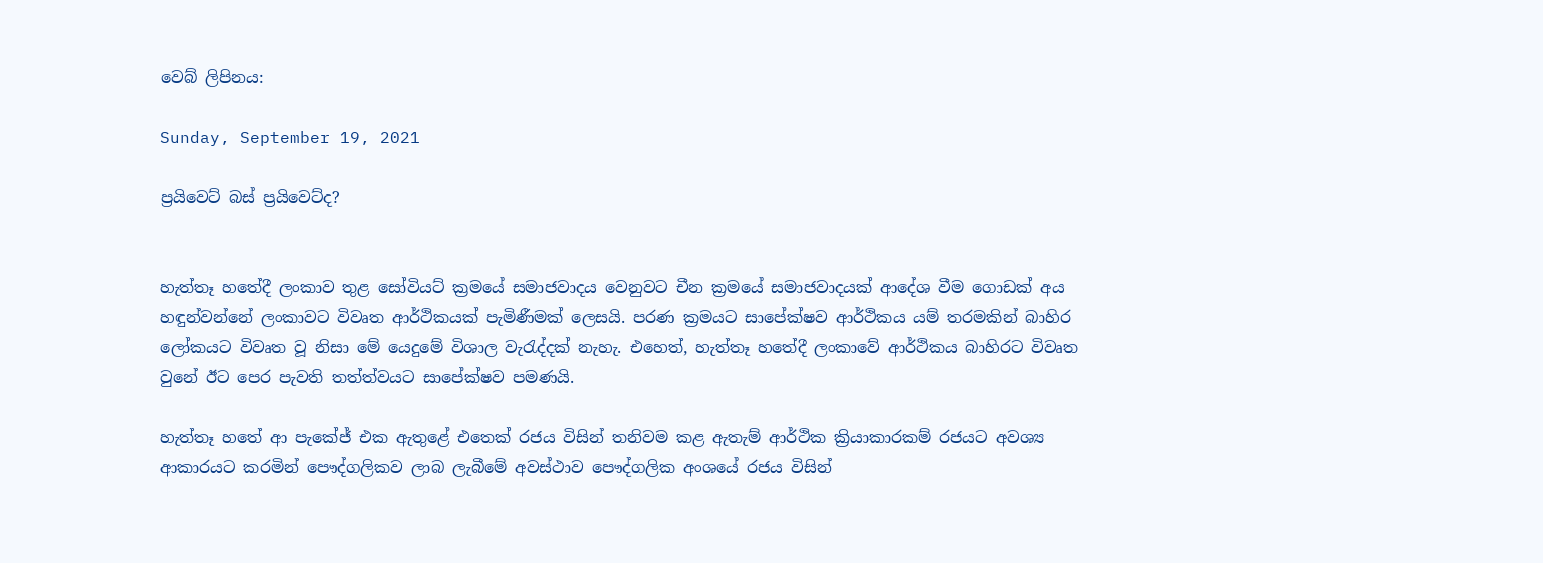වෙබ් ලිපිනය:

Sunday, September 19, 2021

ප්‍රයිවෙට් බස් ප්‍රයිවෙට්ද?


හැත්තෑ හතේදී ලංකාව තුළ සෝවියට් ක්‍රමයේ සමාජවාදය වෙනුවට චීන ක්‍රමයේ සමාජවාදයක් ආදේශ වීම ගොඩක් අය හඳුන්වන්නේ ලංකාවට විවෘත ආර්ථිකයක් පැමිණීමක් ලෙසයි. පරණ ක්‍රමයට සාපේක්ෂව ආර්ථිකය යම් තරමකින් බාහිර ලෝකයට විවෘත වූ නිසා මේ යෙදුමේ විශාල වැරැද්දක් නැහැ. එහෙත්, හැත්තෑ හතේදී ලංකාවේ ආර්ථිකය බාහිරට විවෘත වුනේ ඊට පෙර පැවති තත්ත්වයට සාපේක්ෂව පමණයි.

හැත්තෑ හතේ ආ පැකේජ් එක ඇතුළේ එතෙක් රජය විසින් තනිවම කළ ඇතැම් ආර්ථික ක්‍රියාකාරකම් රජයට අවශ්‍ය ආකාරයට කරමින් පෞද්ගලිකව ලාබ ලැබීමේ අවස්ථාව පෞද්ගලික අංශයේ රජය විසින්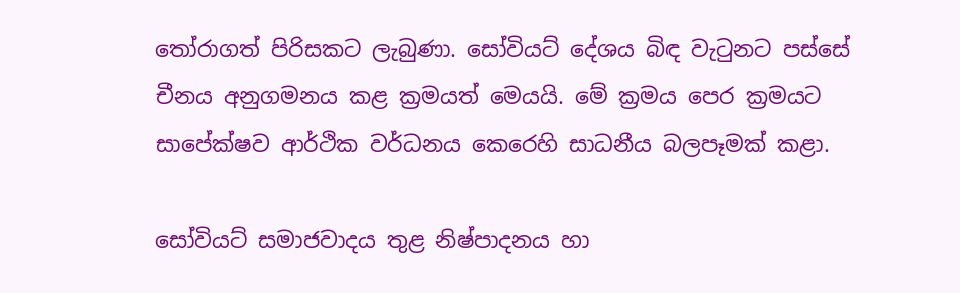තෝරාගත් පිරිසකට ලැබුණා. සෝවියට් දේශය බිඳ වැටුනට පස්සේ චීනය අනුගමනය කළ ක්‍රමයත් මෙයයි. මේ ක්‍රමය පෙර ක්‍රමයට සාපේක්ෂව ආර්ථික වර්ධනය කෙරෙහි සාධනීය බලපෑමක් කළා.

සෝවියට් සමාජවාදය තුළ නිෂ්පාදනය හා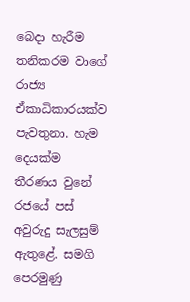බෙදා හැරීම තනිකරම වාගේ රාජ්‍ය ඒකාධිකාරයක්ව පැවතුනා. හැම දෙයක්ම තීරණය වුනේ රජයේ පස් අවුරුදු සැලසුම් ඇතුළේ. සමගි පෙරමුණු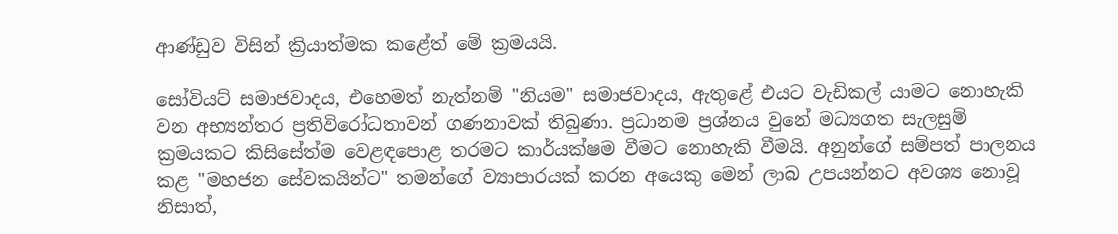ආණ්ඩුව විසින් ක්‍රියාත්මක කළේත් මේ ක්‍රමයයි.

සෝවියට් සමාජවාදය, එහෙමත් නැත්නම් "නියම" සමාජවාදය, ඇතුළේ එයට වැඩිකල් යාමට නොහැකි වන අභ්‍යන්තර ප්‍රතිවිරෝධතාවන් ගණනාවක් තිබුණා. ප්‍රධානම ප්‍රශ්නය වුනේ මධ්‍යගත සැලසුම් ක්‍රමයකට කිසිසේත්ම වෙළඳපොළ තරමට කාර්යක්ෂම වීමට නොහැකි වීමයි. අනුන්ගේ සම්පත් පාලනය කළ "මහජන සේවකයින්ට" තමන්ගේ ව්‍යාපාරයක් කරන අයෙකු මෙන් ලාබ උපයන්නට අවශ්‍ය නොවූ නිසාත්,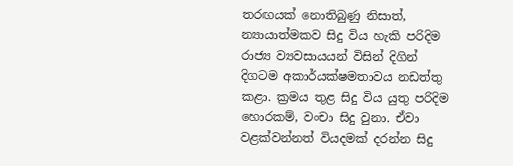තරඟයක් නොතිබුණු නිසාත්, න්‍යායාත්මකව සිදු විය හැකි පරිදිම රාජ්‍ය ව්‍යවසායයන් විසින් දිගින් දිගටම අකාර්යක්ෂමතාවය නඩත්තු කළා. ක්‍රමය තුළ සිදු විය යුතු පරිදිම හොරකම්, වංචා සිදු වුනා. ඒවා වළක්වන්නත් වියදමක් දරන්න සිදු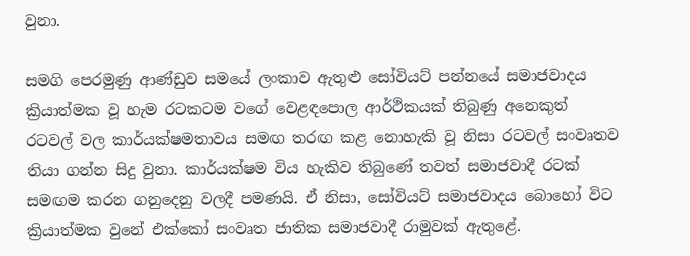වුනා.

සමගි පෙරමුණු ආණ්ඩුව සමයේ ලංකාව ඇතුළු සෝවියට් පන්නයේ සමාජවාදය ක්‍රියාත්මක වූ හැම රටකටම වගේ වෙළඳපොල ආර්ථිකයක් තිබුණු අනෙකුත්  රටවල් වල කාර්යක්ෂමතාවය සමඟ තරඟ කළ නොහැකි වූ නිසා රටවල් සංවෘතව තියා ගන්න සිදු වුනා. කාර්යක්ෂම විය හැකිව තිබුණේ තවත් සමාජවාදී රටක් සමඟම කරන ගනුදෙනු වලදී පමණයි. ඒ නිසා, සෝවියට් සමාජවාදය බොහෝ විට ක්‍රියාත්මක වුනේ එක්කෝ සංවෘත ජාතික සමාජවාදී රාමුවක් ඇතුළේ.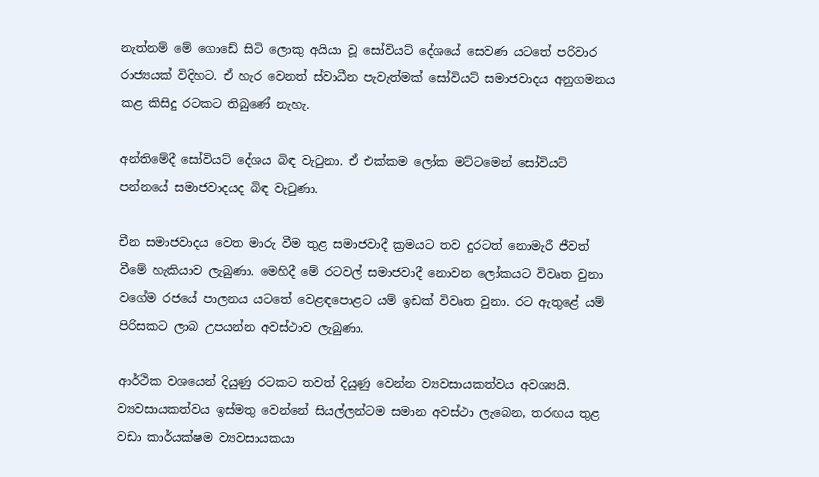නැත්නම් මේ ගොඩේ සිටි ලොකු අයියා වූ සෝවියට් දේශයේ සෙවණ යටතේ පරිවාර රාජ්‍යයක් විදිහට. ඒ හැර වෙනත් ස්වාධීන පැවැත්මක් සෝවියට් සමාජවාදය අනුගමනය කළ කිසිදු රටකට තිබුණේ නැහැ.

අන්තිමේදී සෝවියට් දේශය බිඳ වැටුනා. ඒ එක්කම ලෝක මට්ටමෙන් සෝවියට් පන්නයේ සමාජවාදයද බිඳ වැටුණා.

චීන සමාජවාදය වෙත මාරු වීම තුළ සමාජවාදී ක්‍රමයට තව දුරටත් නොමැරී ජීවත් වීමේ හැකියාව ලැබුණා. මෙහිදී මේ රටවල් සමාජවාදී නොවන ලෝකයට විවෘත වුනා වගේම රජයේ පාලනය යටතේ වෙළඳපොළට යම් ඉඩක් විවෘත වුනා. රට ඇතුළේ යම් පිරිසකට ලාබ උපයන්න අවස්ථාව ලැබුණා.

ආර්ථික වශයෙන් දියුණු රටකට තවත් දියුණු වෙන්න ව්‍යවසායකත්වය අවශ්‍යයි. ව්‍යවසායකත්වය ඉස්මතු වෙන්නේ සියල්ලන්ටම සමාන අවස්ථා ලැබෙන, තරඟය තුළ වඩා කාර්යක්ෂම ව්‍යවසායකයා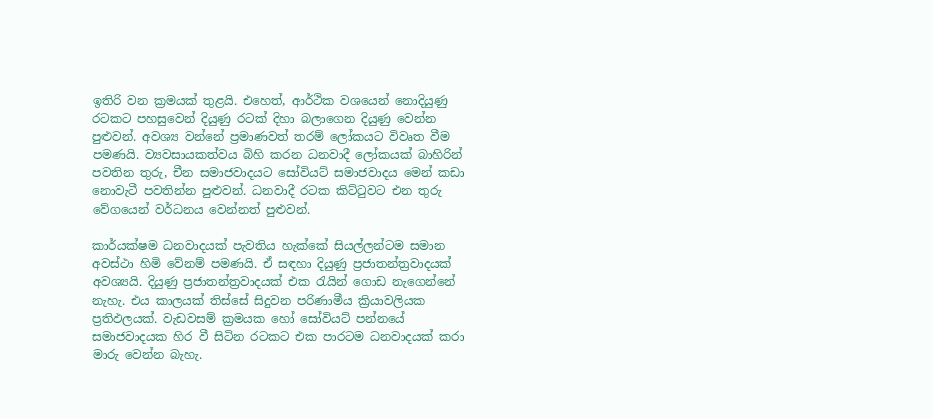ඉතිරි වන ක්‍රමයක් තුළයි. එහෙත්, ආර්ථික වශයෙන් නොදියුණු රටකට පහසුවෙන් දියුණු රටක් දිහා බලාගෙන දියුණු වෙන්න පුළුවන්. අවශ්‍ය වන්නේ ප්‍රමාණවත් තරම් ලෝකයට විවෘත වීම පමණයි. ව්‍යවසායකත්වය බිහි කරන ධනවාදී ලෝකයක් බාහිරින් පවතින තුරු, චීන සමාජවාදයට සෝවියට් සමාජවාදය මෙන් කඩා නොවැටී පවතින්න පුළුවන්. ධනවාදී රටක කිට්ටුවට එන තුරු වේගයෙන් වර්ධනය වෙන්නත් පුළුවන්.

කාර්යක්ෂම ධනවාදයක් පැවතිය හැක්කේ සියල්ලන්ටම සමාන අවස්ථා හිමි වේනම් පමණයි. ඒ සඳහා දියුණු ප්‍රජාතන්ත්‍රවාදයක් අවශ්‍යයි. දියුණු ප්‍රජාතන්ත්‍රවාදයක් එක රැයින් ගොඩ නැගෙන්නේ නැහැ. එය කාලයක් තිස්සේ සිදුවන පරිණාමීය ක්‍රියාවලියක ප්‍රතිඵලයක්. වැඩවසම් ක්‍රමයක හෝ සෝවියට් පන්නයේ සමාජවාදයක හිර වී සිටින රටකට එක පාරටම ධනවාදයක් කරා මාරු වෙන්න බැහැ.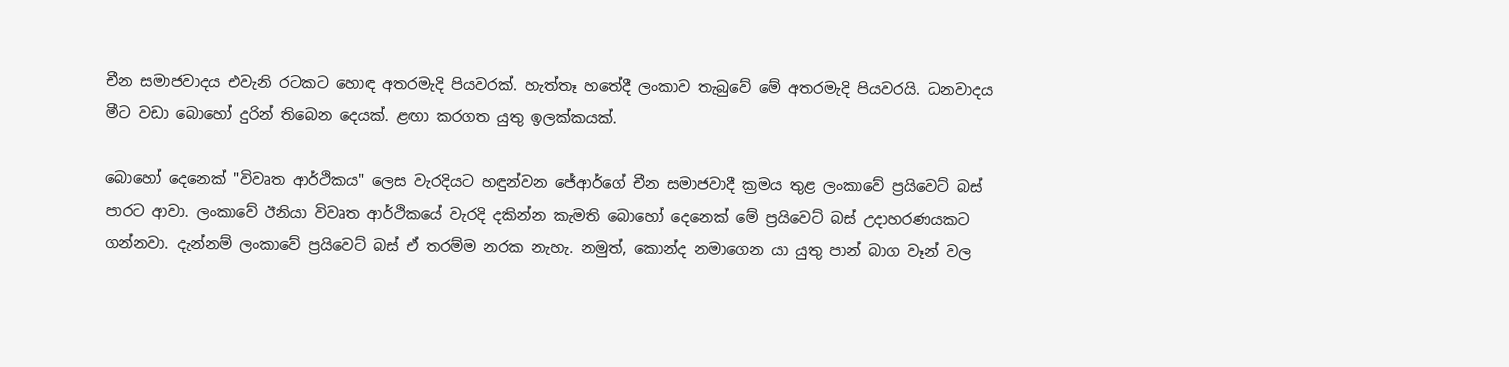චීන සමාජවාදය එවැනි රටකට හොඳ අතරමැදි පියවරක්. හැත්තෑ හතේදී ලංකාව තැබුවේ මේ අතරමැදි පියවරයි. ධනවාදය මීට වඩා බොහෝ දුරින් තිබෙන දෙයක්. ළඟා කරගත යුතු ඉලක්කයක්.

බොහෝ දෙනෙක් "විවෘත ආර්ථිකය" ලෙස වැරදියට හඳුන්වන ජේආර්ගේ චීන සමාජවාදී ක්‍රමය තුළ ලංකාවේ ප්‍රයිවෙට් බස් පාරට ආවා. ලංකාවේ ඊනියා විවෘත ආර්ථිකයේ වැරදි දකින්න කැමති බොහෝ දෙනෙක් මේ ප්‍රයිවෙට් බස් උදාහරණයකට ගන්නවා. දැන්නම් ලංකාවේ ප්‍රයිවෙට් බස් ඒ තරම්ම නරක නැහැ. නමුත්, කොන්ද නමාගෙන යා යුතු පාන් බාග වෑන් වල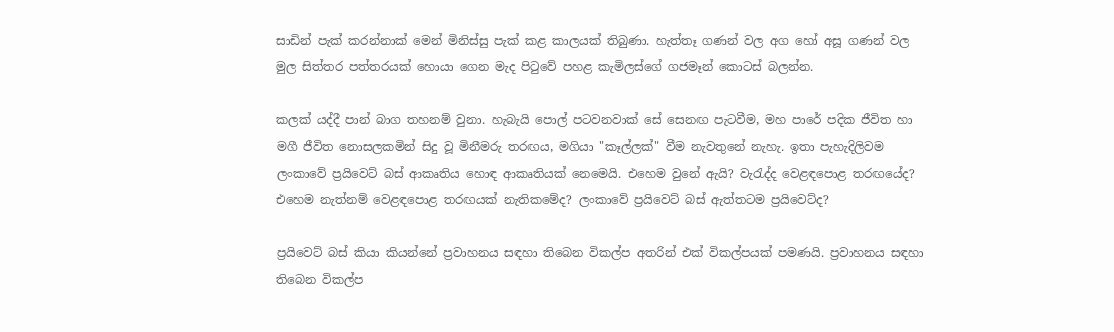සාඩින් පැක් කරන්නාක් මෙන් මිනිස්සු පැක් කළ කාලයක් තිබුණා. හැත්තෑ ගණන් වල අග හෝ අසූ ගණන් වල මුල සිත්තර පත්තරයක් හොයා ගෙන මැද පිටුවේ පහළ කැමිලස්ගේ ගජමෑන් කොටස් බලන්න.

කලක් යද්දී පාන් බාග තහනම් වුනා. හැබැයි පොල් පටවනවාක් සේ සෙනඟ පැටවීම, මහ පාරේ පදික ජීවිත හා මගී ජීවිත නොසලකමින් සිදු වූ මිනීමරු තරඟය, මගියා "කෑල්ලක්" වීම නැවතුනේ නැහැ. ඉතා පැහැදිලිවම ලංකාවේ ප්‍රයිවෙට් බස් ආකෘතිය හොඳ ආකෘතියක් නෙමෙයි. එහෙම වුනේ ඇයි? වැරැද්ද වෙළඳපොළ තරඟයේද? එහෙම නැත්නම් වෙළඳපොළ තරඟයක් නැතිකමේද? ලංකාවේ ප්‍රයිවෙට් බස් ඇත්තටම ප්‍රයිවෙට්ද?

ප්‍රයිවෙට් බස් කියා කියන්නේ ප්‍රවාහනය සඳහා තිබෙන විකල්ප අතරින් එක් විකල්පයක් පමණයි. ප්‍රවාහනය සඳහා තිබෙන විකල්ප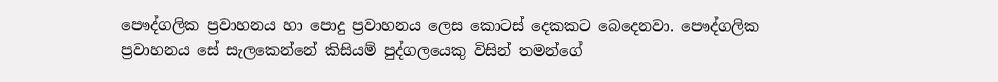පෞද්ගලික ප්‍රවාහනය හා පොදු ප්‍රවාහනය ලෙස කොටස් දෙකකට බෙදෙනවා. පෞද්ගලික ප්‍රවාහනය සේ සැලකෙන්නේ කිසියම් පුද්ගලයෙකු විසින් තමන්ගේ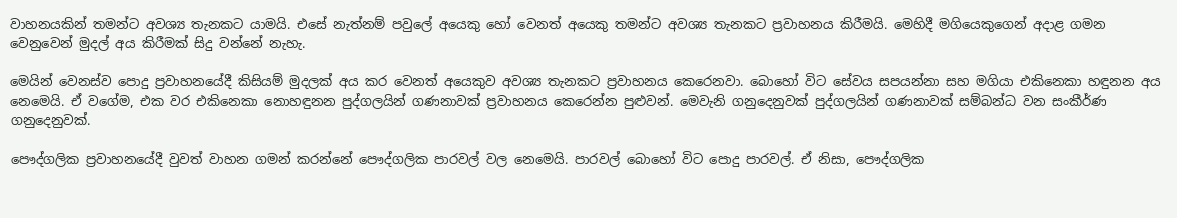වාහනයකින් තමන්ට අවශ්‍ය තැනකට යාමයි. එසේ නැත්නම් පවුලේ අයෙකු හෝ වෙනත් අයෙකු තමන්ට අවශ්‍ය තැනකට ප්‍රවාහනය කිරීමයි. මෙහිදී මගියෙකුගෙන් අදාළ ගමන වෙනුවෙන් මුදල් අය කිරීමක් සිදු වන්නේ නැහැ.

මෙයින් වෙනස්ව පොදු ප්‍රවාහනයේදී කිසියම් මුදලක් අය කර වෙනත් අයෙකුව අවශ්‍ය තැනකට ප්‍රවාහනය කෙරෙනවා. බොහෝ විට සේවය සපයන්නා සහ මගියා එකිනෙකා හඳුනන අය නෙමෙයි. ඒ වගේම, එක වර එකිනෙකා නොහඳුනන පුද්ගලයින් ගණනාවක් ප්‍රවාහනය කෙරෙන්න පුළුවන්. මෙවැනි ගනුදෙනුවක් පුද්ගලයින් ගණනාවක් සම්බන්ධ වන සංකීර්ණ ගනුදෙනුවක්.

පෞද්ගලික ප්‍රවාහනයේදී වුවත් වාහන ගමන් කරන්නේ පෞද්ගලික පාරවල් වල නෙමෙයි. පාරවල් බොහෝ විට පොදු පාරවල්. ඒ නිසා, පෞද්ගලික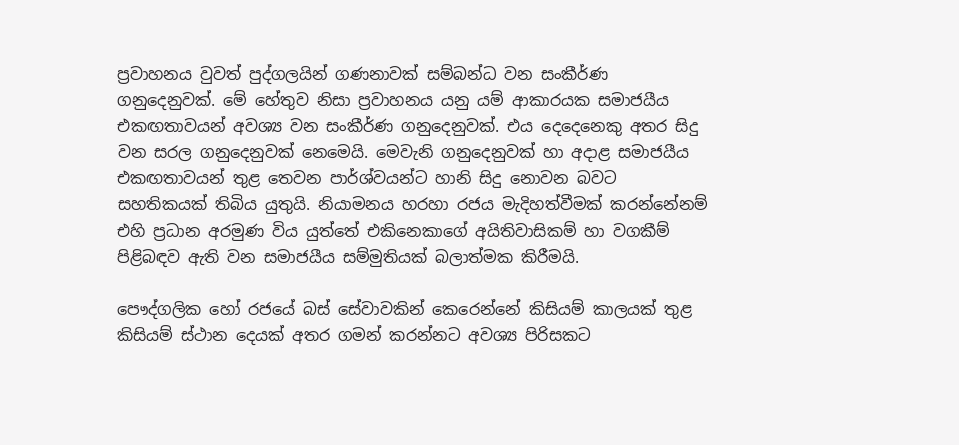ප්‍රවාහනය වුවත් පුද්ගලයින් ගණනාවක් සම්බන්ධ වන සංකීර්ණ ගනුදෙනුවක්. මේ හේතුව නිසා ප්‍රවාහනය යනු යම් ආකාරයක සමාජයීය එකඟතාවයන් අවශ්‍ය වන සංකීර්ණ ගනුදෙනුවක්. එය දෙදෙනෙකු අතර සිදු වන සරල ගනුදෙනුවක් නෙමෙයි. මෙවැනි ගනුදෙනුවක් හා අදාළ සමාජයීය එකඟතාවයන් තුළ තෙවන පාර්ශ්වයන්ට හානි සිදු නොවන බවට සහතිකයක් තිබිය යුතුයි. නියාමනය හරහා රජය මැදිහත්වීමක් කරන්නේනම් එහි ප්‍රධාන අරමුණ විය යුත්තේ එකිනෙකාගේ අයිතිවාසිකම් හා වගකීම් පිළිබඳව ඇති වන සමාජයීය සම්මුතියක් බලාත්මක කිරීමයි.

පෞද්ගලික හෝ රජයේ බස් සේවාවකින් කෙරෙන්නේ කිසියම් කාලයක් තුළ කිසියම් ස්ථාන දෙයක් අතර ගමන් කරන්නට අවශ්‍ය පිරිසකට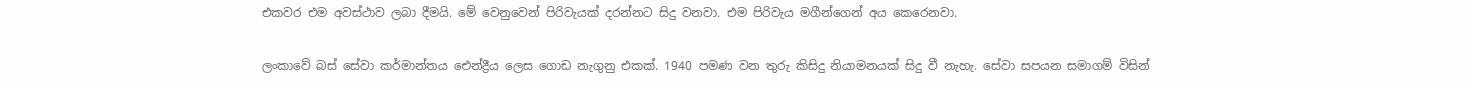එකවර එම අවස්ථාව ලබා දීමයි. මේ වෙනුවෙන් පිරිවැයක් දරන්නට සිදු වනවා. එම පිරිවැය මගීන්ගෙන් අය කෙරෙනවා.

ලංකාවේ බස් සේවා කර්මාන්තය ඓන්ද්‍රීය ලෙස ගොඩ නැගුනු එකක්. 1940 පමණ වන තුරු කිසිදු නියාමනයක් සිදු වී නැහැ. සේවා සපයන සමාගම් විසින්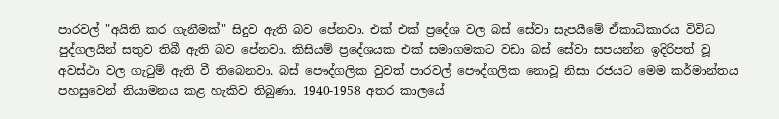පාරවල් "අයිති කර ගැනීමක්" සිදුව ඇති බව පේනවා. එක් එක් ප්‍රදේශ වල බස් සේවා සැපයීමේ ඒකාධිකාරය විවිධ පුද්ගලයින් සතුව තිබී ඇති බව පේනවා. කිසියම් ප්‍රදේශයක එක් සමාගමකට වඩා බස් සේවා සපයන්න ඉදිරිපත් වූ අවස්ථා වල ගැටුම් ඇති වී තිබෙනවා. බස් පෞද්ගලික වුවත් පාරවල් පෞද්ගලික නොවූ නිසා රජයට මෙම කර්මාන්තය පහසුවෙන් නියාමනය කළ හැකිව තිබුණා. 1940-1958 අතර කාලයේ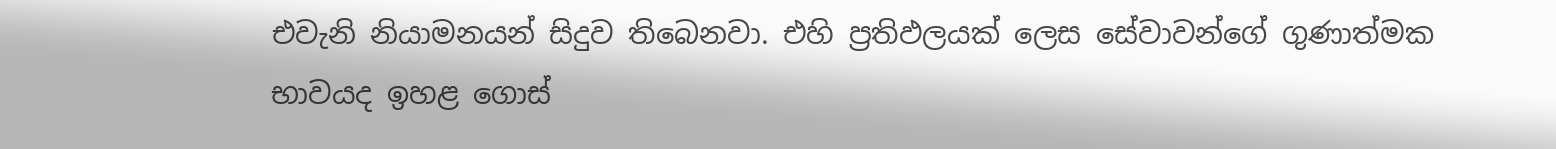එවැනි නියාමනයන් සිදුව තිබෙනවා. එහි ප්‍රතිඵලයක් ලෙස සේවාවන්ගේ ගුණාත්මක භාවයද ඉහළ ගොස්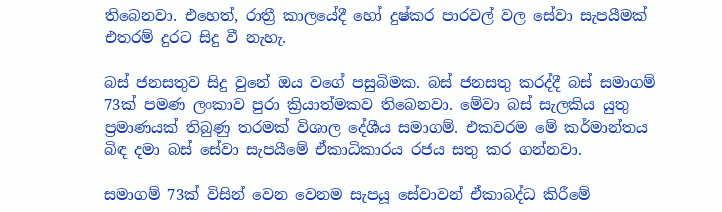තිබෙනවා. එහෙත්, රාත්‍රී කාලයේදී හෝ දුෂ්කර පාරවල් වල සේවා සැපයීමක් එතරම් දුරට සිදු වී නැහැ.

බස් ජනසතුව සිදු වුනේ ඔය වගේ පසුබිමක. බස් ජනසතු කරද්දී බස් සමාගම් 73ක් පමණ ලංකාව පුරා ක්‍රියාත්මකව තිබෙනවා. මේවා බස් සැලකිය යුතු ප්‍රමාණයක් තිබුණු තරමක් විශාල දේශීය සමාගම්. එකවරම මේ කර්මාන්තය බිඳ දමා බස් සේවා සැපයීමේ ඒකාධිකාරය රජය සතු කර ගන්නවා.

සමාගම් 73ක් විසින් වෙන වෙනම සැපයූ සේවාවන් ඒකාබද්ධ කිරීමේ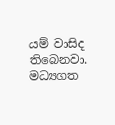යම් වාසිද තිබෙනවා. මධ්‍යගත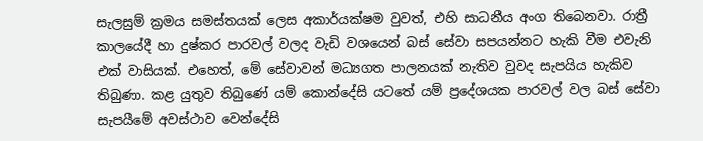සැලසුම් ක්‍රමය සමස්තයක් ලෙස අකාර්යක්ෂම වුවත්, එහි සාධනීය අංග තිබෙනවා. රාත්‍රී කාලයේදී හා දුෂ්කර පාරවල් වලද වැඩි වශයෙන් බස් සේවා සපයන්නට හැකි වීම එවැනි එක් වාසියක්. එහෙත්, මේ සේවාවන් මධ්‍යගත පාලනයක් නැතිව වුවද සැපයිය හැකිව තිබුණා. කළ යුතුව තිබුණේ යම් කොන්දේසි යටතේ යම් ප්‍රදේශයක පාරවල් වල බස් සේවා සැපයීමේ අවස්ථාව වෙන්දේසි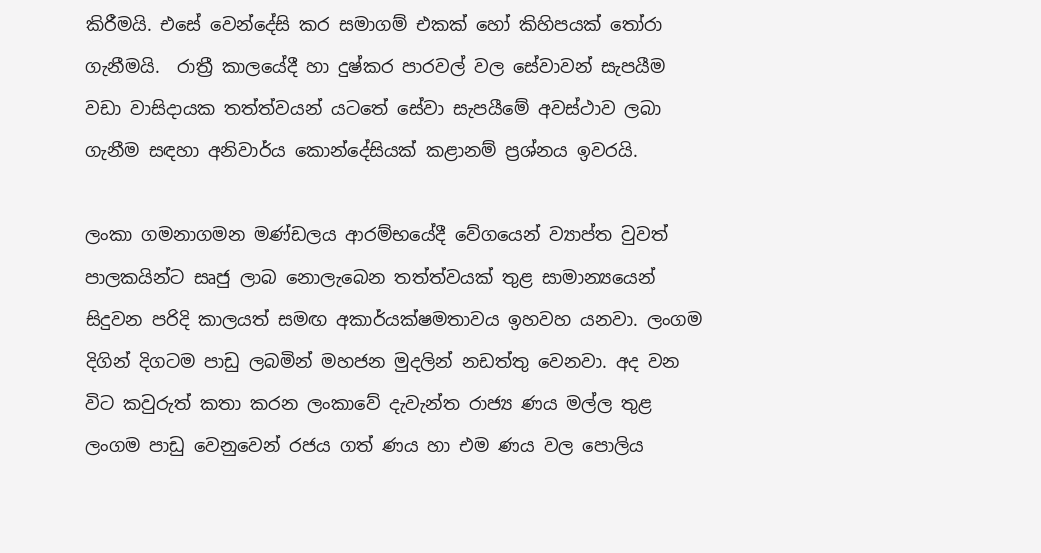කිරීමයි. එසේ වෙන්දේසි කර සමාගම් එකක් හෝ කිහිපයක් තෝරා ගැනීමයි.  රාත්‍රී කාලයේදී හා දුෂ්කර පාරවල් වල සේවාවන් සැපයීම වඩා වාසිදායක තත්ත්වයන් යටතේ සේවා සැපයීමේ අවස්ථාව ලබා ගැනීම සඳහා අනිවාර්ය කොන්දේසියක් කළානම් ප්‍රශ්නය ඉවරයි.

ලංකා ගමනාගමන මණ්ඩලය ආරම්භයේදී වේගයෙන් ව්‍යාප්ත වුවත් පාලකයින්ට සෘජු ලාබ නොලැබෙන තත්ත්වයක් තුළ සාමාන්‍යයෙන් සිදුවන පරිදි කාලයත් සමඟ අකාර්යක්ෂමතාවය ඉහවහ යනවා. ලංගම දිගින් දිගටම පාඩු ලබමින් මහජන මුදලින් නඩත්තු වෙනවා. අද වන විට කවුරුත් කතා කරන ලංකාවේ දැවැන්ත රාජ්‍ය ණය මල්ල තුළ ලංගම පාඩු වෙනුවෙන් රජය ගත් ණය හා එම ණය වල පොලිය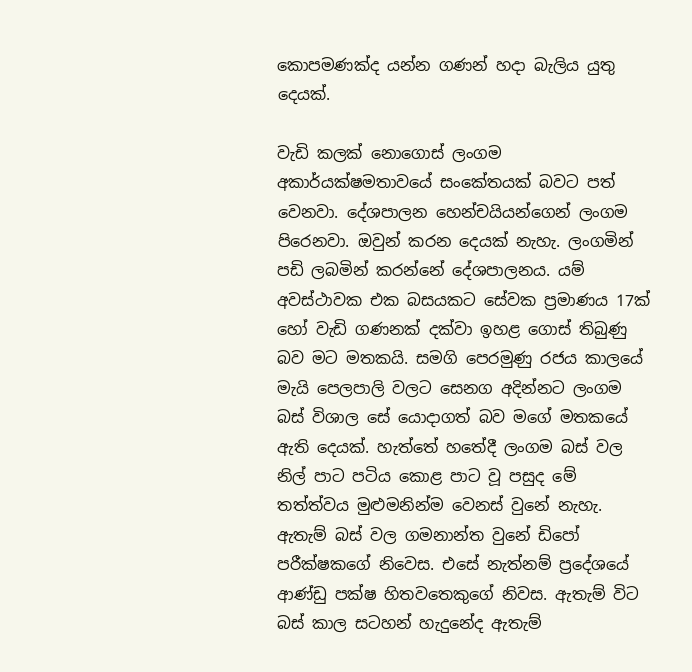කොපමණක්ද යන්න ගණන් හදා බැලිය යුතු දෙයක්.

වැඩි කලක් නොගොස් ලංගම අකාර්යක්ෂමතාවයේ සංකේතයක් බවට පත් වෙනවා. දේශපාලන හෙන්චයියන්ගෙන් ලංගම පිරෙනවා. ඔවුන් කරන දෙයක් නැහැ. ලංගමින් පඩි ලබමින් කරන්නේ දේශපාලනය. යම් අවස්ථාවක එක බසයකට සේවක ප්‍රමාණය 17ක් හෝ වැඩි ගණනක් දක්වා ඉහළ ගොස් තිබුණු බව මට මතකයි. සමගි පෙරමුණු රජය කාලයේ මැයි පෙලපාලි වලට සෙනග අදින්නට ලංගම බස් විශාල සේ යොදාගත් බව මගේ මතකයේ ඇති දෙයක්. හැත්තේ හතේදී ලංගම බස් වල නිල් පාට පටිය කොළ පාට වූ පසුද මේ තත්ත්වය මුළුමනින්ම වෙනස් වුනේ නැහැ. ඇතැම් බස් වල ගමනාන්ත වුනේ ඩිපෝ පරීක්ෂකගේ නිවෙස. එසේ නැත්නම් ප්‍රදේශයේ ආණ්ඩු පක්ෂ හිතවතෙකුගේ නිවස. ඇතැම් විට බස් කාල සටහන් හැදුනේද ඇතැම්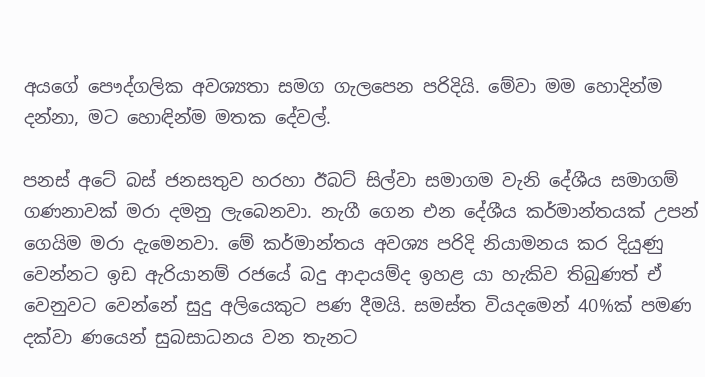අයගේ පෞද්ගලික අවශ්‍යතා සමග ගැලපෙන පරිදියි. මේවා මම හොදින්ම දන්නා, මට හොඳින්ම මතක දේවල්.

පනස් අටේ බස් ජනසතුව හරහා ඊබට් සිල්වා සමාගම වැනි දේශීය සමාගම් ගණනාවක් මරා දමනු ලැබෙනවා. නැගී ගෙන එන දේශීය කර්මාන්තයක් උපන් ගෙයිම මරා දැමෙනවා. මේ කර්මාන්තය අවශ්‍ය පරිදි නියාමනය කර දියුණු වෙන්නට ඉඩ ඇරියානම් රජයේ බදු ආදායම්ද ඉහළ යා හැකිව තිබුණත් ඒ වෙනුවට වෙන්නේ සුදු අලියෙකුට පණ දීමයි. සමස්ත වියදමෙන් 40%ක් පමණ දක්වා ණයෙන් සුබසාධනය වන තැනට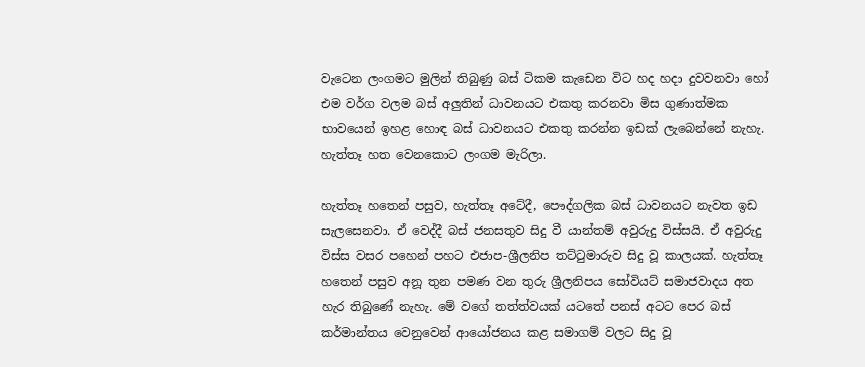වැටෙන ලංගමට මුලින් තිබුණු බස් ටිකම කැඩෙන විට හද හදා දුවවනවා හෝ එම වර්ග වලම බස් අලුතින් ධාවනයට එකතු කරනවා මිස ගුණාත්මක භාවයෙන් ඉහළ හොඳ බස් ධාවනයට එකතු කරන්න ඉඩක් ලැබෙන්නේ නැහැ. හැත්තෑ හත වෙනකොට ලංගම මැරිලා.

හැත්තෑ හතෙන් පසුව, හැත්තෑ අටේදී, පෞද්ගලික බස් ධාවනයට නැවත ඉඩ සැලසෙනවා. ඒ වෙද්දී බස් ජනසතුව සිදු වී යාන්තම් අවුරුදු විස්සයි. ඒ අවුරුදු විස්ස වසර පහෙන් පහට එජාප-ශ්‍රීලනිප තට්ටුමාරුව සිදු වූ කාලයක්. හැත්තෑ හතෙන් පසුව අනූ තුන පමණ වන තුරු ශ්‍රීලනිපය සෝවියට් සමාජවාදය අත හැර තිබුණේ නැහැ. මේ වගේ තත්ත්වයක් යටතේ පනස් අටට පෙර බස් කර්මාන්තය වෙනුවෙන් ආයෝජනය කළ සමාගම් වලට සිදු වූ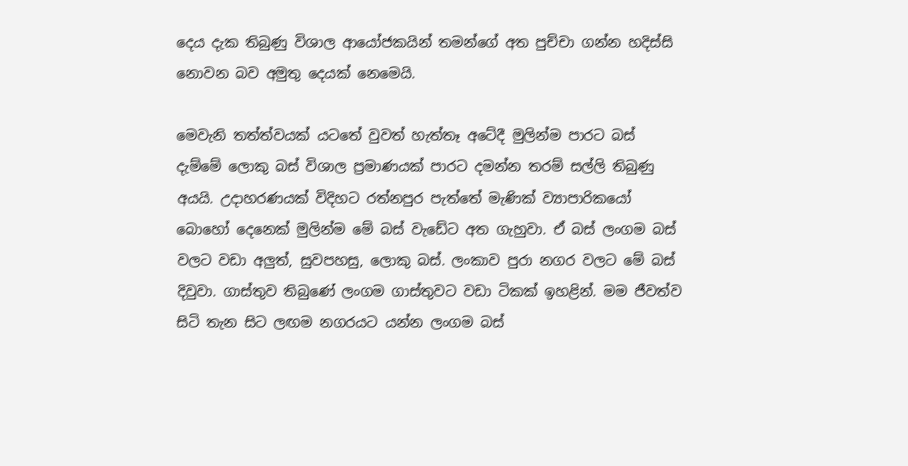දෙය දැක තිබුණු විශාල ආයෝජකයින් තමන්ගේ අත පුච්චා ගන්න හදිස්සි නොවන බව අමුතු දෙයක් නෙමෙයි.

මෙවැනි තත්ත්වයක් යටතේ වුවත් හැත්තෑ අටේදී මුලින්ම පාරට බස් දැම්මේ ලොකු බස් විශාල ප්‍රමාණයක් පාරට දමන්න තරම් සල්ලි තිබුණු අයයි. උදාහරණයක් විදිහට රත්නපුර පැත්තේ මැණික් ව්‍යාපාරිකයෝ බොහෝ දෙනෙක් මුලින්ම මේ බස් වැඩේට අත ගැහුවා. ඒ බස් ලංගම බස් වලට වඩා අලුත්, සුවපහසු, ලොකු බස්. ලංකාව පුරා නගර වලට මේ බස් දිවුවා. ගාස්තුව තිබුණේ ලංගම ගාස්තුවට වඩා ටිකක් ඉහළින්. මම ජීවත්ව සිටි තැන සිට ලඟම නගරයට යන්න ලංගම බස්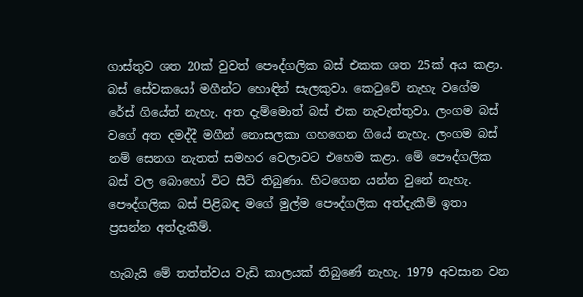ගාස්තුව ශත 20ක් වුවත් පෞද්ගලික බස් එකක ශත 25ක් අය කළා. බස් සේවකයෝ මගීන්ට හොඳින් සැලකුවා. කෙටුවේ නැහැ වගේම රේස් ගියේත් නැහැ. අත දැම්මොත් බස් එක නැවැත්තුවා. ලංගම බස් වගේ අත දමද්දී මගීන් නොසලකා ගහගෙන ගියේ නැහැ. ලංගම බස් නම් සෙනග නැතත් සමහර වෙලාවට එහෙම කළා. මේ පෞද්ගලික බස් වල බොහෝ විට සීට් තිබුණා. හිටගෙන යන්න වුනේ නැහැ. පෞද්ගලික බස් පිළිබඳ මගේ මුල්ම පෞද්ගලික අත්දැකීම් ඉතා ප්‍රසන්න අත්දැකීම්.

හැබැයි මේ තත්ත්වය වැඩි කාලයක් තිබුණේ නැහැ. 1979 අවසාන වන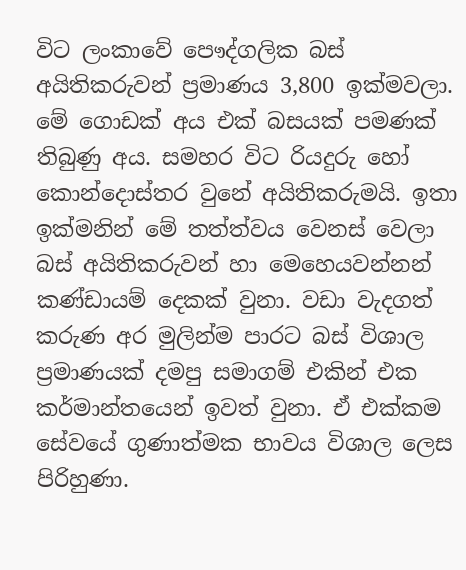විට ලංකාවේ පෞද්ගලික බස් අයිතිකරුවන් ප්‍රමාණය 3,800 ඉක්මවලා. මේ ගොඩක් අය එක් බසයක් පමණක් තිබුණු අය. සමහර විට රියදුරු හෝ කොන්දොස්තර වුනේ අයිතිකරුමයි. ඉතා ඉක්මනින් මේ තත්ත්වය වෙනස් වෙලා බස් අයිතිකරුවන් හා මෙහෙයවන්නන් කණ්ඩායම් දෙකක් වුනා. වඩා වැදගත් කරුණ අර මුලින්ම පාරට බස් විශාල ප්‍රමාණයක් දමපු සමාගම් එකින් එක කර්මාන්තයෙන් ඉවත් වුනා. ඒ එක්කම සේවයේ ගුණාත්මක භාවය විශාල ලෙස පිරිහුණා.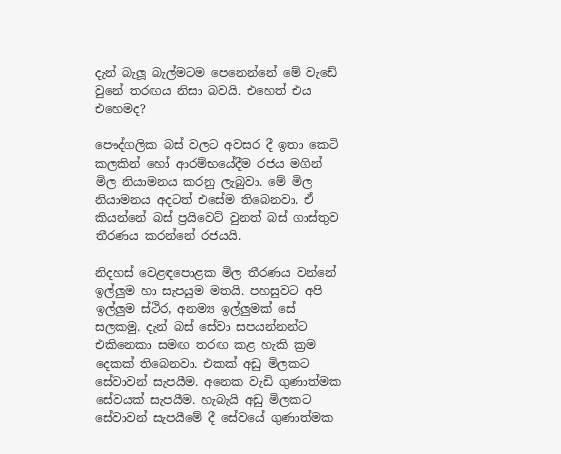දැන් බැලූ බැල්මටම පෙනෙන්නේ මේ වැඩේ වුනේ තරඟය නිසා බවයි. එහෙත් එය එහෙමද?

පෞද්ගලික බස් වලට අවසර දී ඉතා කෙටි කලකින් හෝ ආරම්භයේදීම රජය මගින් මිල නියාමනය කරනු ලැබුවා. මේ මිල නියාමනය අදටත් එසේම තිබෙනවා. ඒ කියන්නේ බස් ප්‍රයිවෙට් වුනත් බස් ගාස්තුව තීරණය කරන්නේ රජයයි.

නිදහස් වෙළඳපොළක මිල තීරණය වන්නේ ඉල්ලුම හා සැපයුම මතයි. පහසුවට අපි ඉල්ලුම ස්ථිර, අනම්‍ය ඉල්ලුමක් සේ සලකමු. දැන් බස් සේවා සපයන්නන්ට එකිනෙකා සමඟ තරඟ කළ හැකි ක්‍රම දෙකක් තිබෙනවා. එකක් අඩු මිලකට සේවාවන් සැපයීම. අනෙක වැඩි ගුණාත්මක සේවයක් සැපයීම. හැබැයි අඩු මිලකට සේවාවන් සැපයීමේ දී සේවයේ ගුණාත්මක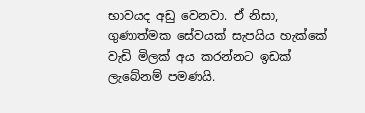භාවයද අඩු වෙනවා. ඒ නිසා, ගුණාත්මක සේවයක් සැපයිය හැක්කේ වැඩි මිලක් අය කරන්නට ඉඩක් ලැබේනම් පමණයි.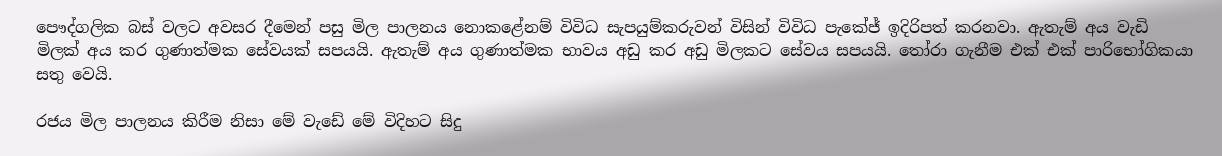පෞද්ගලික බස් වලට අවසර දීමෙන් පසු මිල පාලනය නොකළේනම් විවිධ සැපයුම්කරුවන් විසින් විවිධ පැකේජ් ඉදිරිපත් කරනවා. ඇතැම් අය වැඩි මිලක් අය කර ගුණාත්මක සේවයක් සපයයි. ඇතැම් අය ගුණාත්මක භාවය අඩු කර අඩු මිලකට සේවය සපයයි. තෝරා ගැනීම එක් එක් පාරිභෝගිකයා සතු වෙයි.

රජය මිල පාලනය කිරීම නිසා මේ වැඩේ මේ විදිහට සිදු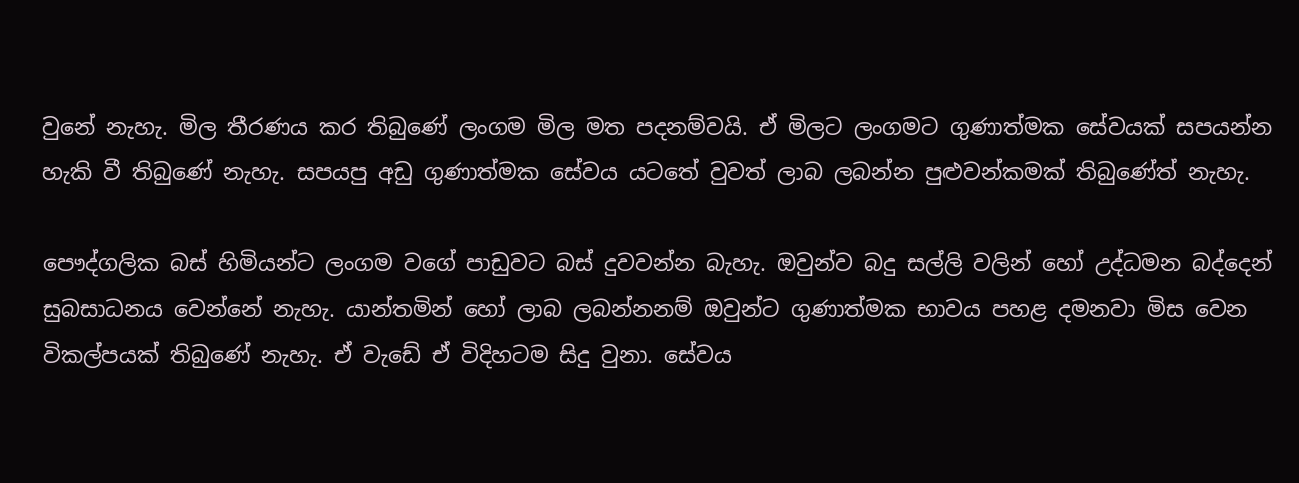වුනේ නැහැ. මිල තීරණය කර තිබුණේ ලංගම මිල මත පදනම්වයි. ඒ මිලට ලංගමට ගුණාත්මක සේවයක් සපයන්න හැකි වී තිබුණේ නැහැ. සපයපු අඩු ගුණාත්මක සේවය යටතේ වුවත් ලාබ ලබන්න පුළුවන්කමක් තිබුණේත් නැහැ.

පෞද්ගලික බස් හිමියන්ට ලංගම වගේ පාඩුවට බස් දුවවන්න බැහැ. ඔවුන්ව බදු සල්ලි වලින් හෝ උද්ධමන බද්දෙන් සුබසාධනය වෙන්නේ නැහැ. යාන්තමින් හෝ ලාබ ලබන්නනම් ඔවුන්ට ගුණාත්මක භාවය පහළ දමනවා මිස වෙන විකල්පයක් තිබුණේ නැහැ. ඒ වැඩේ ඒ විදිහටම සිදු වුනා. සේවය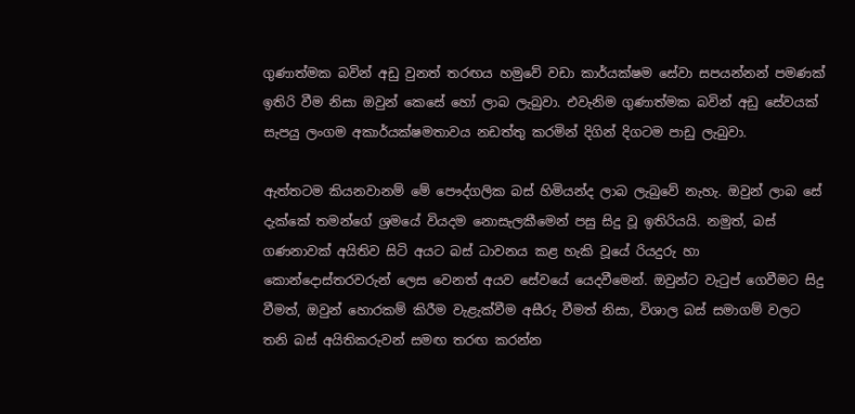ගුණාත්මක බවින් අඩු වුනත් තරඟය හමුවේ වඩා කාර්යක්ෂම සේවා සපයන්නන් පමණක් ඉතිරි වීම නිසා ඔවුන් කෙසේ හෝ ලාබ ලැබුවා. එවැනිම ගුණාත්මක බවින් අඩු සේවයක් සැපයු ලංගම අකාර්යක්ෂමතාවය නඩත්තු කරමින් දිගින් දිගටම පාඩු ලැබුවා.

ඇත්තටම කියනවානම් මේ පෞද්ගලික බස් හිමියන්ද ලාබ ලැබුවේ නැහැ. ඔවුන් ලාබ සේ දැක්කේ තමන්ගේ ශ්‍රමයේ වියදම නොසැලකීමෙන් පසු සිදු වූ ඉතිරියයි. නමුත්, බස් ගණනාවක් අයිතිව සිටි අයට බස් ධාවනය කළ හැකි වූයේ රියදුරු හා කොන්දොස්තරවරුන් ලෙස වෙනත් අයව සේවයේ යෙදවීමෙන්. ඔවුන්ට වැටුප් ගෙවීමට සිදු වීමත්, ඔවුන් හොරකම් කිරීම වැළැක්වීම අසීරු වීමත් නිසා, විශාල බස් සමාගම් වලට තනි බස් අයිතිකරුවන් සමඟ තරඟ කරන්න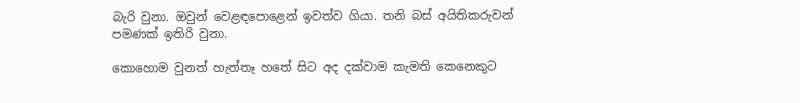බැරි වුනා. ඔවුන් වෙළඳපොළෙන් ඉවත්ව ගියා. තනි බස් අයිතිකරුවන් පමණක් ඉතිරි වුනා.

කොහොම වුනත් හැත්තෑ හතේ සිට අද දක්වාම කැමති කෙනෙකුට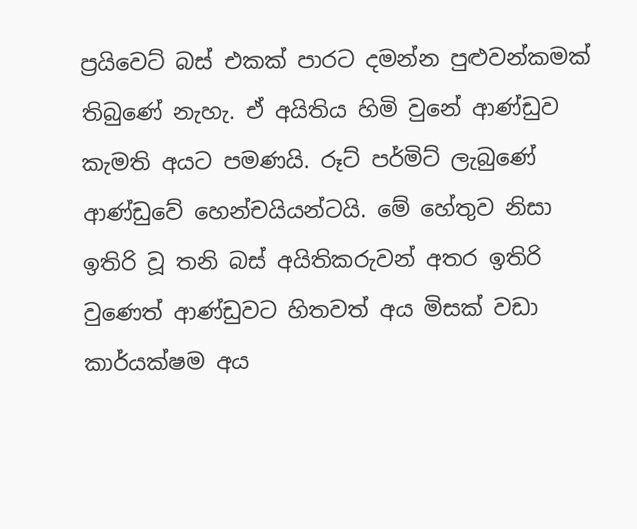ප්‍රයිවෙට් බස් එකක් පාරට දමන්න පුළුවන්කමක් තිබුණේ නැහැ. ඒ අයිතිය හිමි වුනේ ආණ්ඩුව කැමති අයට පමණයි. රූට් පර්මිට් ලැබුණේ ආණ්ඩුවේ හෙන්චයියන්ටයි. මේ හේතුව නිසා ඉතිරි වූ තනි බස් අයිතිකරුවන් අතර ඉතිරි වුණෙත් ආණ්ඩුවට හිතවත් අය මිසක් වඩා කාර්යක්ෂම අය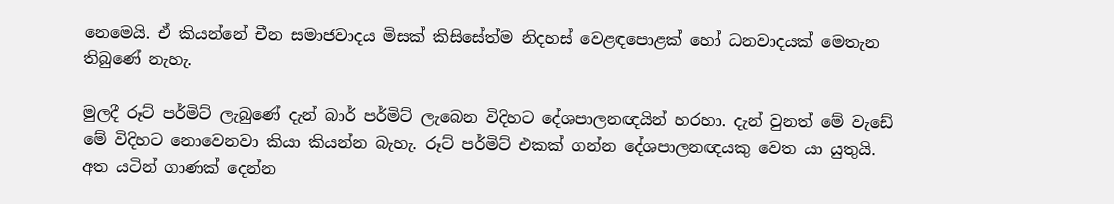නෙමෙයි. ඒ කියන්නේ චීන සමාජවාදය මිසක් කිසිසේත්ම නිදහස් වෙළඳපොළක් හෝ ධනවාදයක් මෙතැන තිබුණේ නැහැ.

මුලදී රූට් පර්මිට් ලැබුණේ දැන් බාර් පර්මිට් ලැබෙන විදිහට දේශපාලනඥයින් හරහා. දැන් වුනත් මේ වැඩේ මේ විදිහට නොවෙනවා කියා කියන්න බැහැ. රූට් පර්මිට් එකක් ගන්න දේශපාලනඥයකු වෙත යා යුතුයි. අත යටින් ගාණක් දෙන්න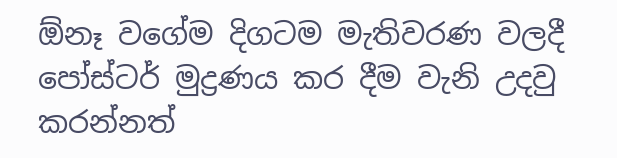ඕනෑ වගේම දිගටම මැතිවරණ වලදී පෝස්ටර් මුද්‍රණය කර දීම වැනි උදවු කරන්නත්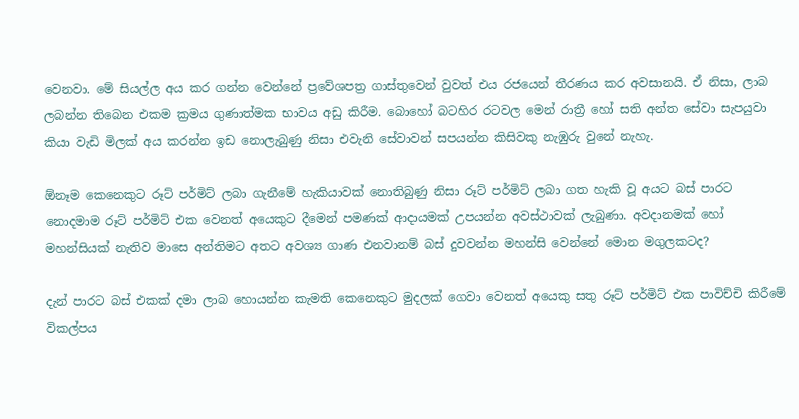වෙනවා. මේ සියල්ල අය කර ගන්න වෙන්නේ ප්‍රවේශපත්‍ර ගාස්තුවෙන් වුවත් එය රජයෙන් තීරණය කර අවසානයි. ඒ නිසා, ලාබ ලබන්න තිබෙන එකම ක්‍රමය ගුණාත්මක භාවය අඩු කිරීම. බොහෝ බටහිර රටවල මෙන් රාත්‍රී හෝ සති අන්ත සේවා සැපයුවා කියා වැඩි මිලක් අය කරන්න ඉඩ නොලැබුණු නිසා එවැනි සේවාවන් සපයන්න කිසිවකු නැඹුරු වුනේ නැහැ.

ඕනෑම කෙනෙකුට රූට් පර්මිට් ලබා ගැනීමේ හැකියාවක් නොතිබුණු නිසා රූට් පර්මිට් ලබා ගත හැකි වූ අයට බස් පාරට නොදමාම රූට් පර්මිට් එක වෙනත් අයෙකුට දීමෙන් පමණක් ආදායමක් උපයන්න අවස්ථාවක් ලැබුණා. අවදානමක් හෝ මහන්සියක් නැතිව මාසෙ අන්තිමට අතට අවශ්‍ය ගාණ එනවානම් බස් දුවවන්න මහන්සි වෙන්නේ මොන මගුලකටද?

දැන් පාරට බස් එකක් දමා ලාබ හොයන්න කැමති කෙනෙකුට මුදලක් ගෙවා වෙනත් අයෙකු සතු රූට් පර්මිට් එක පාවිච්චි කිරීමේ විකල්පය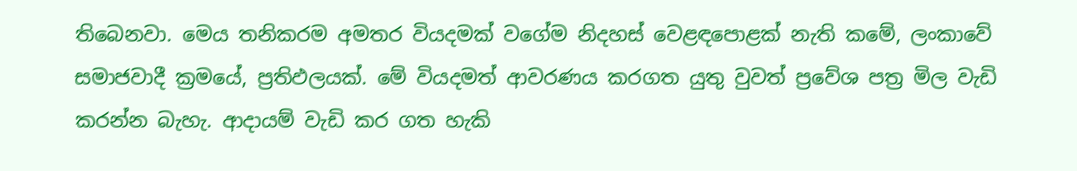තිබෙනවා. මෙය තනිකරම අමතර වියදමක් වගේම නිදහස් වෙළඳපොළක් නැති කමේ, ලංකාවේ සමාජවාදී ක්‍රමයේ, ප්‍රතිඵලයක්. මේ වියදමත් ආවරණය කරගත යුතු වුවත් ප්‍රවේශ පත්‍ර මිල වැඩි කරන්න බැහැ. ආදායම් වැඩි කර ගත හැකි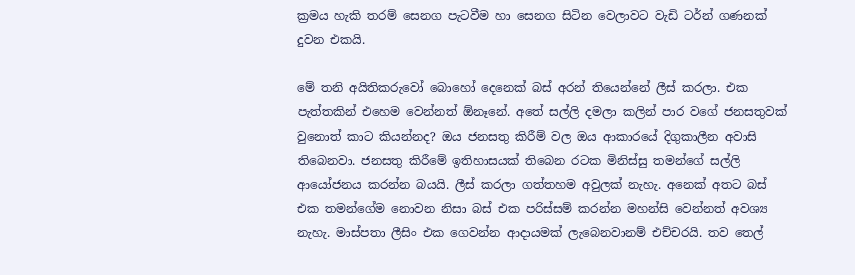ක්‍රමය හැකි තරම් සෙනග පැටවීම හා සෙනග සිටින වෙලාවට වැඩි ටර්න් ගණනක් දුවන එකයි.

මේ තනි අයිතිකරුවෝ බොහෝ දෙනෙක් බස් අරන් තියෙන්නේ ලීස් කරලා. එක පැත්තකින් එහෙම වෙන්නත් ඕනෑනේ. අතේ සල්ලි දමලා කලින් පාර වගේ ජනසතුවක් වුනොත් කාට කියන්නද? ඔය ජනසතු කිරීම් වල ඔය ආකාරයේ දිගුකාලීන අවාසි තිබෙනවා. ජනසතු කිරීමේ ඉතිහාසයක් තිබෙන රටක මිනිස්සු තමන්ගේ සල්ලි ආයෝජනය කරන්න බයයි. ලීස් කරලා ගත්තහම අවුලක් නැහැ. අනෙක් අතට බස් එක තමන්ගේම නොවන නිසා බස් එක පරිස්සම් කරන්න මහන්සි වෙන්නත් අවශ්‍ය නැහැ. මාස්පතා ලීසිං එක ගෙවන්න ආදායමක් ලැබෙනවානම් එච්චරයි. තව තෙල්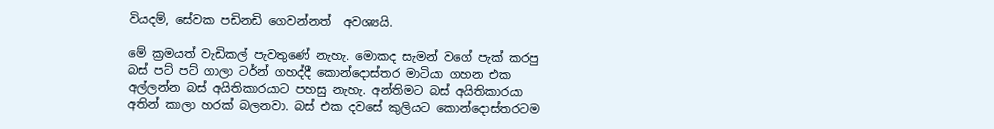වියදම්, සේවක පඩිනඩි ගෙවන්නත්  අවශ්‍යයි.

මේ ක්‍රමයත් වැඩිකල් පැවතුණේ නැහැ. මොකද සැමන් වගේ පැක් කරපු බස් පට් පට් ගාලා ටර්න් ගහද්දී කොන්දොස්තර මාටියා ගහන එක අල්ලන්න බස් අයිතිකාරයාට පහසු නැහැ. අන්තිමට බස් අයිතිකාරයා අතින් කාලා හරක් බලනවා. බස් එක දවසේ කුලියට කොන්දොස්තරටම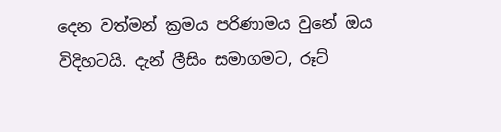දෙන වත්මන් ක්‍රමය පරිණාමය වුනේ ඔය විදිහටයි. දැන් ලීසිං සමාගමට, රූට්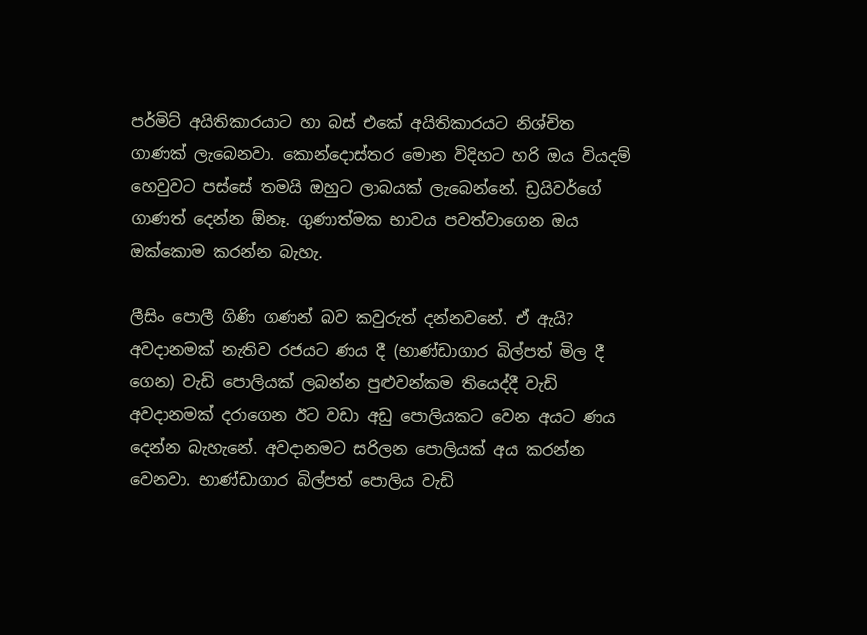පර්මිට් අයිතිකාරයාට හා බස් එකේ අයිතිකාරයට නිශ්චිත ගාණක් ලැබෙනවා. කොන්දොස්තර මොන විදිහට හරි ඔය වියදම් හෙවුවට පස්සේ තමයි ඔහුට ලාබයක් ලැබෙන්නේ. ඩ්‍රයිවර්ගේ ගාණත් දෙන්න ඕනෑ. ගුණාත්මක භාවය පවත්වාගෙන ඔය ඔක්කොම කරන්න බැහැ.

ලීසිං පොලී ගිණි ගණන් බව කවුරුත් දන්නවනේ. ඒ ඇයි? අවදානමක් නැතිව රජයට ණය දී (භාණ්ඩාගාර බිල්පත් මිල දී ගෙන) වැඩි පොලියක් ලබන්න පුළුවන්කම තියෙද්දී වැඩි අවදානමක් දරාගෙන ඊට වඩා අඩු පොලියකට වෙන අයට ණය දෙන්න බැහැනේ. අවදානමට සරිලන පොලියක් අය කරන්න වෙනවා. භාණ්ඩාගාර බිල්පත් පොලිය වැඩි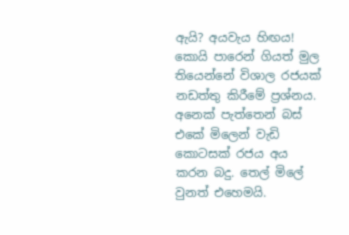ඇයි? අයවැය හිඟය! කොයි පාරෙන් ගියත් මුල තියෙන්නේ විශාල රජයක් නඩත්තු කිරීමේ ප්‍රශ්නය. අනෙක් පැත්තෙන් බස් එකේ මිලෙන් වැඩි කොටසක් රජය අය කරන බදු. තෙල් මිලේ වුනත් එහෙමයි.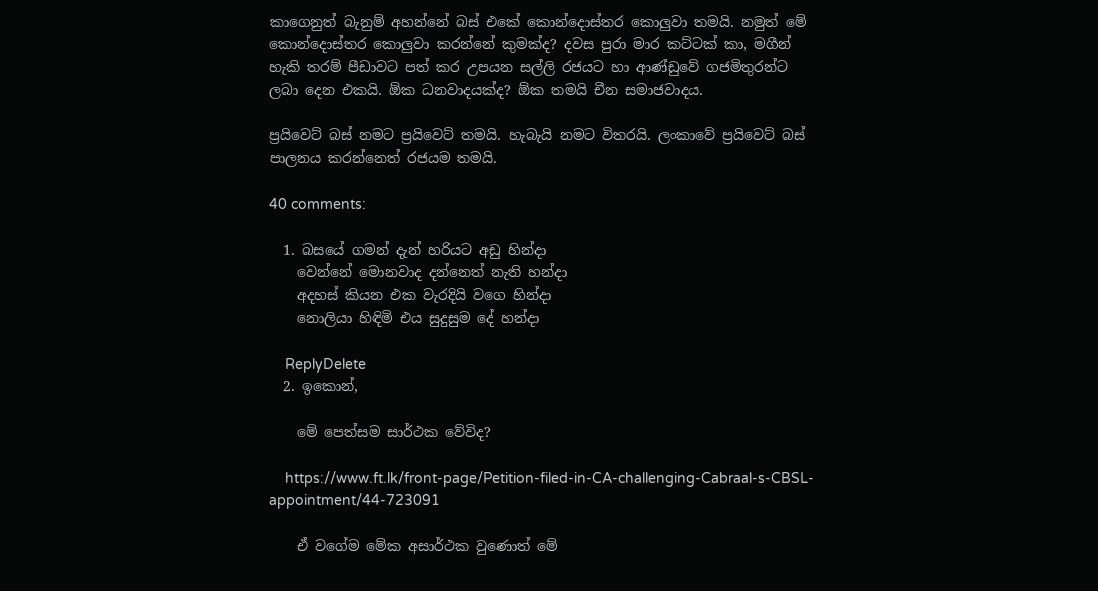කාගෙනුත් බැනුම් අහන්නේ බස් එකේ කොන්දොස්තර කොලුවා තමයි. නමුත් මේ කොන්දොස්තර කොලුවා කරන්නේ කුමක්ද? දවස පුරා මාර කට්ටක් කා, මගීන් හැකි තරම් පීඩාවට පත් කර උපයන සල්ලි රජයට හා ආණ්ඩුවේ ගජමිතුරන්ට ලබා දෙන එකයි. ඕක ධනවාදයක්ද? ඕක තමයි චීන සමාජවාදය.

ප්‍රයිවෙට් බස් නමට ප්‍රයිවෙට් තමයි. හැබැයි නමට විතරයි. ලංකාවේ ප්‍රයිවෙට් බස් පාලනය කරන්නෙත් රජයම තමයි.

40 comments:

  1. බසයේ ගමන් දැන් හරියට අඩු හින්දා
    වෙන්නේ මොනවාද දන්නෙත් නැති හන්දා
    අදහස් කියන එක වැරදියි වගෙ හින්දා
    නොලියා හිඳිමි එය සුදුසුම දේ හන්දා

    ReplyDelete
  2. ඉකොන්,

    මේ පෙත්සම සාර්ථක වේවිද?

    https://www.ft.lk/front-page/Petition-filed-in-CA-challenging-Cabraal-s-CBSL-appointment/44-723091

    ඒ වගේම මේක අසාර්ථක වුණොත් මේ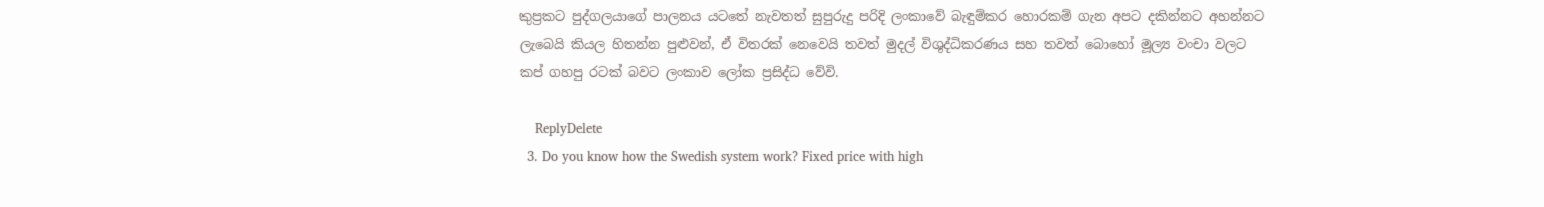කුප්‍රකට පුද්ගලයාගේ පාලනය යටතේ නැවතත් සුපුරුදු පරිදි ලංකාවේ බැඳුම්කර හොරකම් ගැන අපට දකින්නට අහන්නට ලැබෙයි කියල හිතන්න පුළුවන්, ඒ විතරක් නෙවෙයි තවත් මුදල් විශුද්ධිකරණය සහ තවත් බොහෝ මූල්‍ය වංචා වලට කප් ගහපු රටක් බවට ලංකාව ලෝක ප්‍රසිද්ධ වේවි.

    ReplyDelete
  3. Do you know how the Swedish system work? Fixed price with high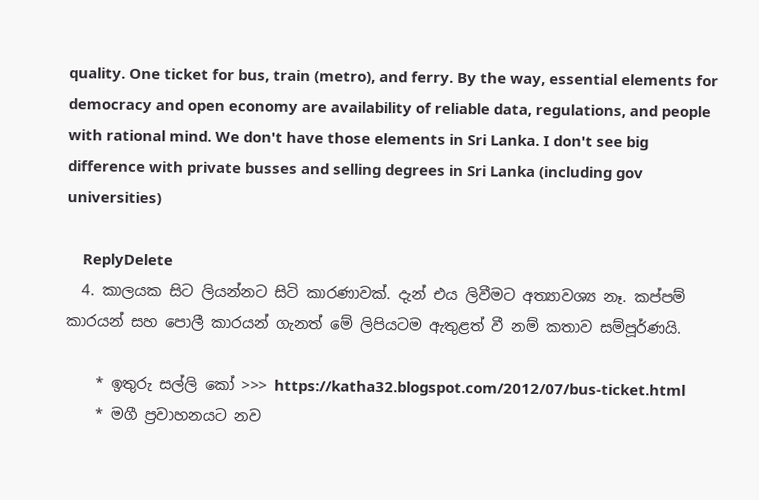quality. One ticket for bus, train (metro), and ferry. By the way, essential elements for democracy and open economy are availability of reliable data, regulations, and people with rational mind. We don't have those elements in Sri Lanka. I don't see big difference with private busses and selling degrees in Sri Lanka (including gov universities)

    ReplyDelete
  4. කාලයක සිට ලියන්නට සිටි කාරණාවක්. දැන් එය ලිවීමට අත්‍යාවශ්‍ය නෑ. කප්පම් කාරයන් සහ පොලී කාරයන් ගැනත් මේ ලිපියටම ඇතුළත් වී නම් කතාව සම්පූර්ණයි.

    * ඉතුරු සල්ලි කෝ >>> https://katha32.blogspot.com/2012/07/bus-ticket.html
    * මගී ප්‍රවාහනයට නව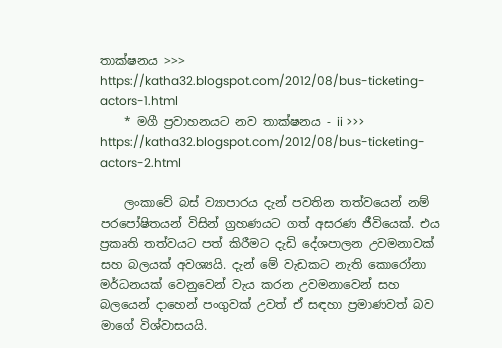තාක්ෂනය >>> https://katha32.blogspot.com/2012/08/bus-ticketing-actors-1.html
    * මගී ප්‍රවාහනයට නව තාක්ෂනය - ii >>> https://katha32.blogspot.com/2012/08/bus-ticketing-actors-2.html

    ලංකාවේ බස් ව්‍යාපාරය දැන් පවතින තත්වයෙන් නම් පරපෝෂිතයන් විසින් ග්‍රහණයට ගත් අසරණ ජීවියෙක්. එය ප්‍රකෘති තත්වයට පත් කිරීමට දැඩි දේශපාලන උවමනාවක් සහ බලයක් අවශ්‍යයි. දැන් මේ වැඩකට නැති කොරෝනා මර්ධනයක් වෙනුවෙන් වැය කරන උවමනාවෙන් සහ බලයෙන් දාහෙන් පංගුවක් උවත් ඒ සඳහා ප්‍රමාණවත් බව මාගේ විශ්වාසයයි.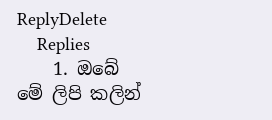ReplyDelete
    Replies
    1. ඔබේ මේ ලිපි කලින්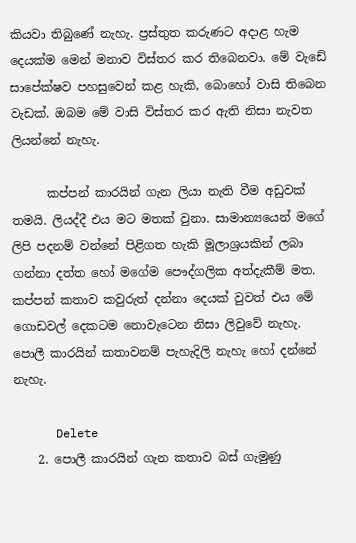කියවා තිබුණේ නැහැ. ප්‍රස්තුත කරුණට අදාළ හැම දෙයක්ම මෙන් මනාව විස්තර කර තිබෙනවා. මේ වැඩේ සාපේක්ෂව පහසුවෙන් කළ හැකි, බොහෝ වාසි තිබෙන වැඩක්. ඔබම මේ වාසි විස්තර කර ඇති නිසා නැවත ලියන්නේ නැහැ.

      කප්පන් කාරයින් ගැන ලියා නැති වීම අඩුවක් තමයි. ලියද්දී එය මට මතක් වුනා. සාමාන්‍යයෙන් මගේ ලිපි පදනම් වන්නේ පිළිගත හැකි මූලාශ්‍රයකින් ලබා ගන්නා දත්ත හෝ මගේම පෞද්ගලික අත්දැකීම් මත. කප්පන් කතාව කවුරුත් දන්නා දෙයක් වුවත් එය මේ ගොඩවල් දෙකටම නොවැටෙන නිසා ලිවුවේ නැහැ. පොලී කාරයින් කතාවනම් පැහැදිලි නැහැ හෝ දන්නේ නැහැ.

      Delete
    2. පොලී කාරයින් ගැන කතාව බස් ගැමුණු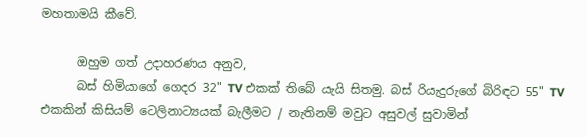මහතාමයි කීවේ.

      ඔහුම ගත් උදාහරණය අනුව,
      බස් හිමියාගේ ගෙදර 32" TV එකක් තිබේ යැයි සිතමු. බස් රියැදුරුගේ බිරිඳට 55" TV එකකින් කිසියම් ටෙලිනාට්‍යයක් බැලීමට / නැතිනම් මවුට අසුවල් සුවාමින්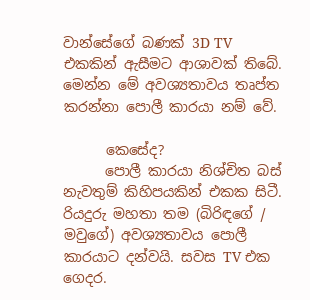වාන්සේගේ බණක් 3D TV එකකින් ඇසීමට ආශාවක් තිබේ. මෙන්න මේ අවශ්‍යතාවය තෘප්ත කරන්නා පොලී කාරයා නම් වේ.

      කෙසේද?
      පොලී කාරයා නිශ්චිත බස් නැවතුම් කිහිපයකින් එකක සිටී. රියදුරු මහතා තම (බිරිඳගේ / මවුගේ) අවශ්‍යතාවය පොලී කාරයාට දන්වයි. සවස TV එක ගෙදර.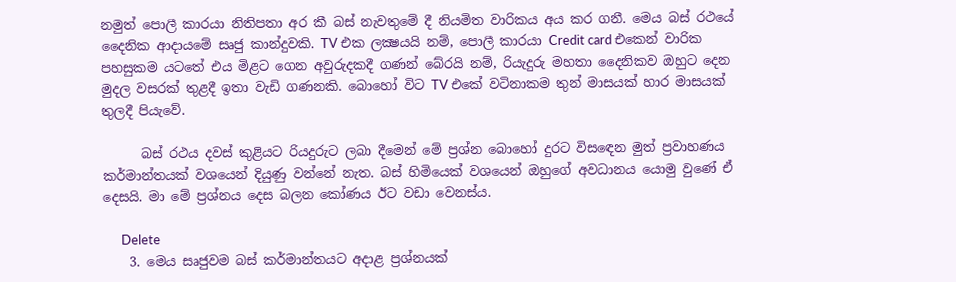නමුත් පොලී කාරයා නිතිපතා අර කී බස් නැවතුමේ දී නියමිත වාරිකය අය කර ගනී. මෙය බස් රථයේ දෛනික ආදායමේ සෘජු කාන්දුවකි. TV එක ලක්‍ෂයයි නම්, පොලී කාරයා Credit card එකෙන් වාරික පහසුකම යටතේ එය මිළට ගෙන අවුරුදකදී ගණන් බේරයි නම්, රියැදුරු මහතා දෛනිකව ඔහුට දෙන මුදල වසරක් තුළදී ඉතා වැඩි ගණනකි. බොහෝ විට TV එකේ වටිනාකම තුන් මාසයක් හාර මාසයක් තුලදී පියැවේ.

      බස් රථය දවස් කුළියට රියදුරුට ලබා දීමෙන් මේ ප්‍රශ්න බොහෝ දුරට විසඳෙන මුත් ප්‍රවාහණය කර්මාන්තයක් වශයෙන් දියුණු වන්නේ නැත. බස් හිමියෙක් වශයෙන් ඔහුගේ අවධානය යොමු වුණේ ඒ දෙසයි. මා මේ ප්‍රශ්නය දෙස බලන කෝණය ඊට වඩා වෙනස්ය.

      Delete
    3. මෙය සෘජුවම බස් කර්මාන්තයට අදාළ ප්‍රශ්නයක්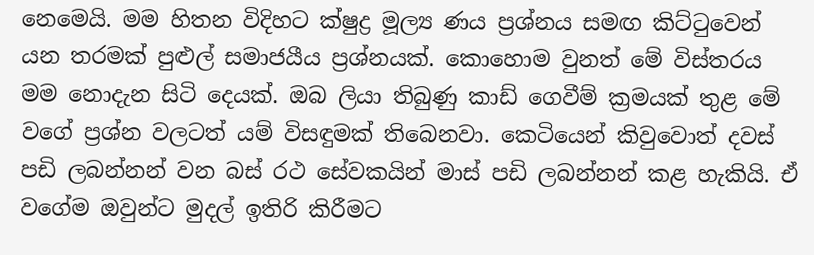නෙමෙයි. මම හිතන විදිහට ක්ෂුද්‍ර මූල්‍ය ණය ප්‍රශ්නය සමඟ කිට්ටුවෙන් යන තරමක් පුළුල් සමාජයීය ප්‍රශ්නයක්. කොහොම වුනත් මේ විස්තරය මම නොදැන සිටි දෙයක්. ඔබ ලියා තිබුණු කාඩ් ගෙවීම් ක්‍රමයක් තුළ මේ වගේ ප්‍රශ්න වලටත් යම් විසඳුමක් තිබෙනවා. කෙටියෙන් කිවුවොත් දවස් පඩි ලබන්නන් වන බස් රථ සේවකයින් මාස් පඩි ලබන්නන් කළ හැකියි. ඒ වගේම ඔවුන්ට මුදල් ඉතිරි කිරීමට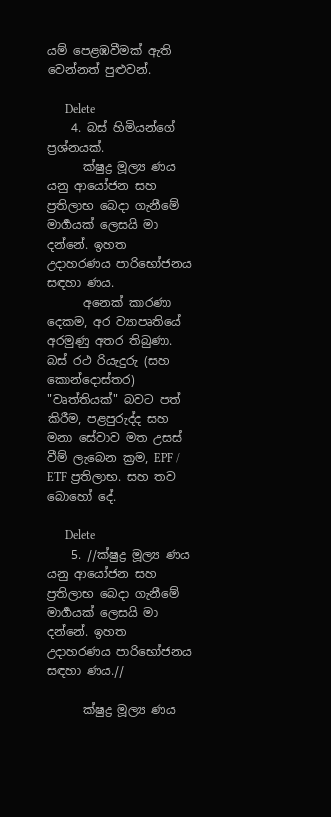යම් පෙළඹවීමක් ඇති වෙන්නත් පුළුවන්.

      Delete
    4. බස් හිමියන්ගේ ප්‍රශ්නයක්.
      ක්ෂුද්‍ර මූල්‍ය ණය යනු ආයෝජන සහ ප්‍රතිලාභ බෙදා ගැනීමේ මාර්‍ගයක් ලෙසයි මා දන්නේ. ඉහත උදාහරණය පාරිභෝජනය සඳහා ණය.
      අනෙක් කාරණා දෙකම, අර ව්‍යාපෘතියේ අරමුණු අතර තිබුණා. බස් රථ රියැදුරු (සහ කොන්දොස්තර) "වෘත්තියක්" බවට පත් කිරීම, පළපුරුද්ද සහ මනා සේවාව මත උසස් වීම් ලැබෙන ක්‍රම, EPF / ETF ප්‍රතිලාභ. සහ තව බොහෝ දේ.

      Delete
    5. //ක්ෂුද්‍ර මූල්‍ය ණය යනු ආයෝජන සහ ප්‍රතිලාභ බෙදා ගැනීමේ මාර්‍ගයක් ලෙසයි මා දන්නේ. ඉහත උදාහරණය පාරිභෝජනය සඳහා ණය.//

      ක්ෂුද්‍ර මූල්‍ය ණය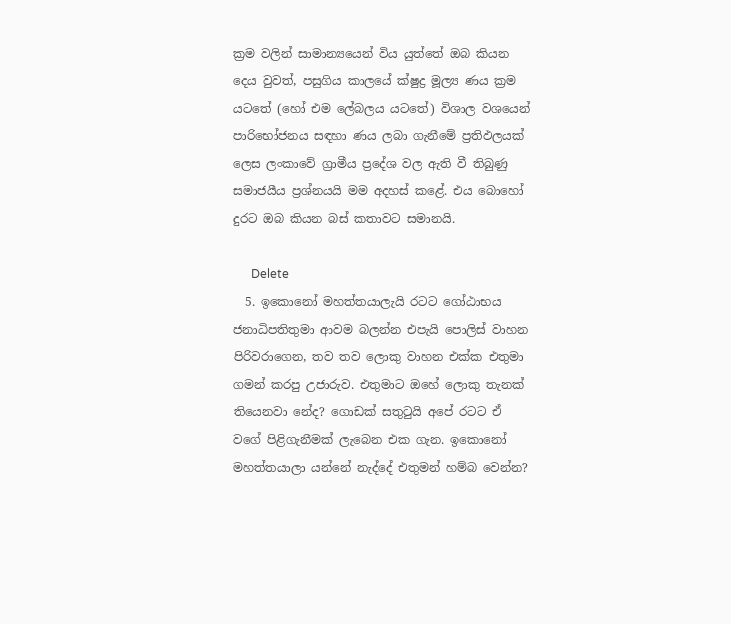ක්‍රම වලින් සාමාන්‍යයෙන් විය යුත්තේ ඔබ කියන දෙය වුවත්, පසුගිය කාලයේ ක්ෂුද්‍ර මූල්‍ය ණය ක්‍රම යටතේ (හෝ එම ලේබලය යටතේ) විශාල වශයෙන් පාරිභෝජනය සඳහා ණය ලබා ගැනීමේ ප්‍රතිඵලයක් ලෙස ලංකාවේ ග්‍රාමීය ප්‍රදේශ වල ඇති වී තිබුණු සමාජයීය ප්‍රශ්නයයි මම අදහස් කළේ. එය බොහෝ දුරට ඔබ කියන බස් කතාවට සමානයි.

      Delete
  5. ඉකොනෝ මහත්තයාලැයි රටට ගෝඨාභය ජනාධිපතිතුමා ආවම බලන්න එපැයි පොලිස් වාහන පිරිවරාගෙන, තව තව ලොකු වාහන එක්ක එතුමා ගමන් කරපු උජාරුව. එතුමාට ඔහේ ලොකු තැනක් තියෙනවා නේද? ගොඩක් සතුටුයි අපේ රටට ඒ වගේ පිළිගැනීමක් ලැබෙන එක ගැන. ඉකොනෝ මහත්තයාලා යන්නේ නැද්දේ එතුමන් හම්බ වෙන්න?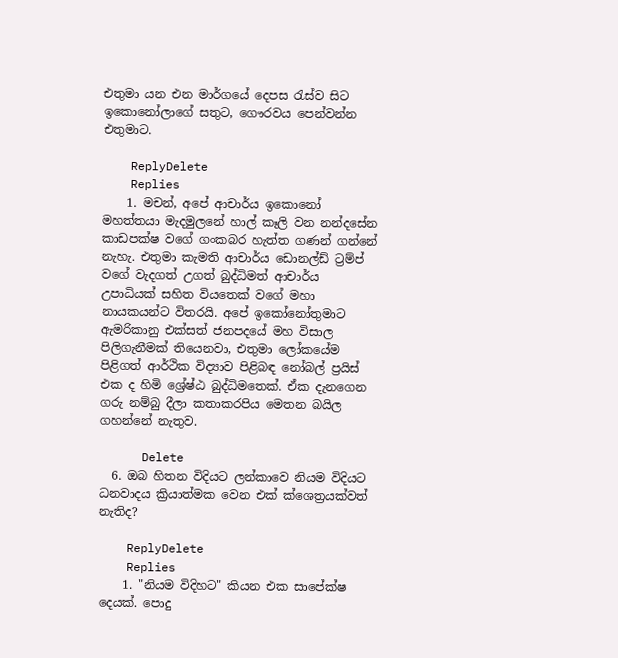එතුමා යන එන මාර්ගයේ දෙපස රැස්ව සිට ඉකොනෝලාගේ සතුට, ගෞරවය පෙන්වන්න එතුමාට.

    ReplyDelete
    Replies
    1. මචන්, අපේ ආචාර්ය ඉකොනෝ මහත්තයා මැදමුලනේ හාල් කෑලි වන නන්දසේන කාඩපක්ෂ වගේ ගංකබර හැත්ත ගණන් ගන්නේ නැහැ. එතුමා කැමති ආචාර්ය ඩොනල්ඩ් ට්‍රම්ප් වගේ වැදගත් උගත් බුද්ධිමත් ආචාර්ය උපාධියක් සහිත වියතෙක් වගේ මහා නායකයන්ට විතරයි. අපේ ඉකෝනෝතුමාට ඇමරිකානු එක්සත් ජනපදයේ මහ විසාල පිලිගැනීමක් තියෙනවා, එතුමා ලෝකයේම පිළිගත් ආර්ථික විද්‍යාව පිළිබඳ නෝබල් ප්‍රයිස් එක ද හිමි ශ්‍රේෂ්ඨ බුද්ධිමතෙක්. ඒක දැනගෙන ගරු නම්බු දීලා කතාකරපිය මෙතන බයිල ගහන්නේ නැතුව.

      Delete
  6. ඔබ හිතන විදියට ලන්කාවෙ නියම විදියට ධනවාදය ක්‍රියාත්මක වෙන එක් ක්ශෙත්‍රයක්වත් නැතිද?

    ReplyDelete
    Replies
    1. "නියම විදිහට" කියන එක සාපේක්ෂ දෙයක්. පොදු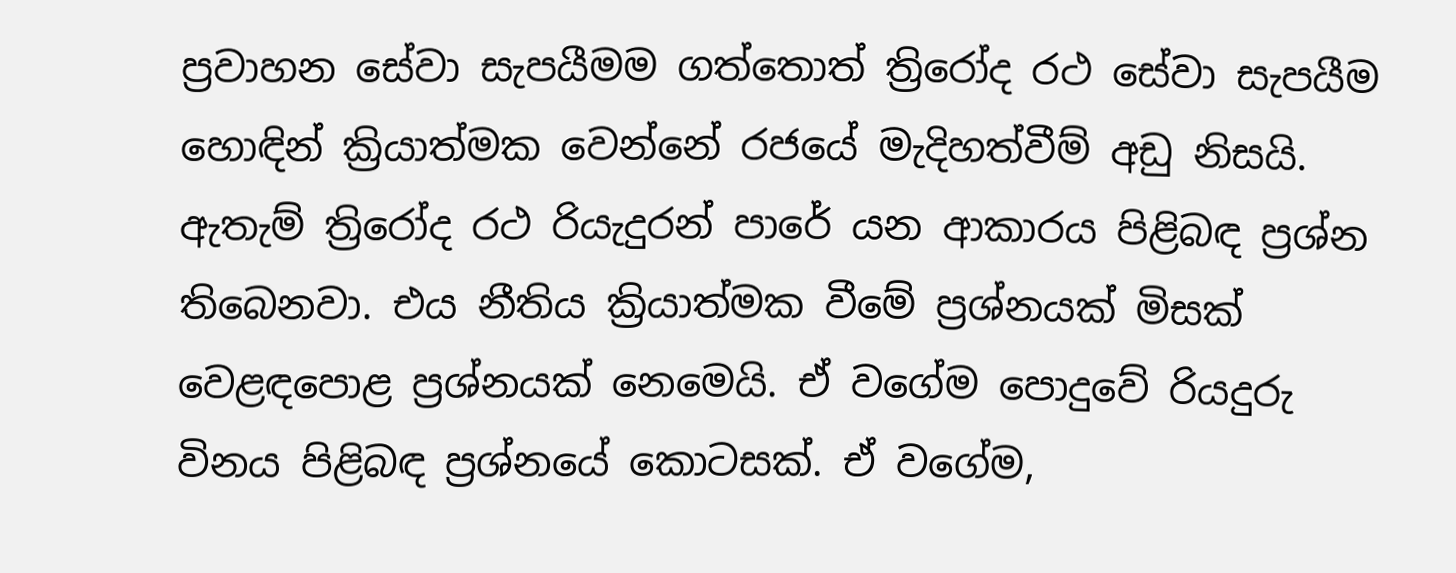ප්‍රවාහන සේවා සැපයීමම ගත්තොත් ත්‍රිරෝද රථ සේවා සැපයීම හොඳින් ක්‍රියාත්මක වෙන්නේ රජයේ මැදිහත්වීම් අඩු නිසයි. ඇතැම් ත්‍රිරෝද රථ රියැදුරන් පාරේ යන ආකාරය පිළිබඳ ප්‍රශ්න තිබෙනවා. එය නීතිය ක්‍රියාත්මක වීමේ ප්‍රශ්නයක් මිසක් වෙළඳපොළ ප්‍රශ්නයක් නෙමෙයි. ඒ වගේම පොදුවේ රියදුරු විනය පිළිබඳ ප්‍රශ්නයේ කොටසක්. ඒ වගේම,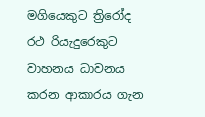මගියෙකුට ත්‍රිරෝද රථ රියැදුරෙකුට වාහනය ධාවනය කරන ආකාරය ගැන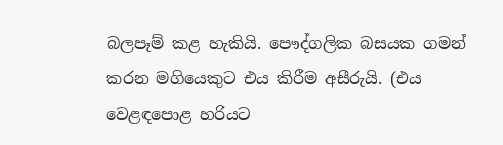බලපෑම් කළ හැකියි. පෞද්ගලික බසයක ගමන් කරන මගියෙකුට එය කිරීම අසීරුයි. (එය වෙළඳපොළ හරියට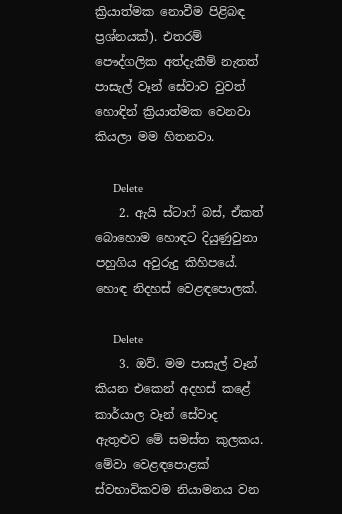ක්‍රියාත්මක නොවීම පිළිබඳ ප්‍රශ්නයක්). එතරම් පෞද්ගලික අත්දැකීම් නැතත් පාසැල් වෑන් සේවාව වුවත් හොඳින් ක්‍රියාත්මක වෙනවා කියලා මම හිතනවා.

      Delete
    2. ඇයි ස්ටාෆ් බස්, ඒකත් බොහොම හොඳට දියුණුවුනා පහුගිය අවුරුදු කිහිපයේ. හොඳ නිදහස් වෙළඳපොලක්.

      Delete
    3. ඔව්. මම පාසැල් වෑන් කියන එකෙන් අදහස් කළේ කාර්යාල වෑන් සේවාද ඇතුළුව මේ සමස්ත කුලකය. මේවා වෙළඳපොළක් ස්වභාවිකවම නියාමනය වන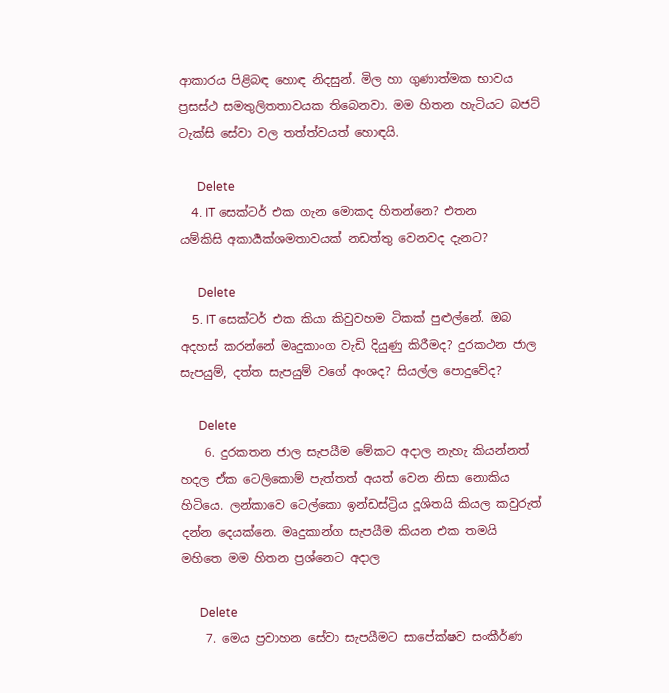ආකාරය පිළිබඳ හොඳ නිදසුන්. මිල හා ගුණාත්මක භාවය ප්‍රසස්ථ සමතුලිතතාවයක තිබෙනවා. මම හිතන හැටියට බජට් ටැක්සි සේවා වල තත්ත්වයත් හොඳයි.

      Delete
    4. IT සෙක්ටර් එක ගැන මොකද හිතන්නෙ? එතන යම්කිසි අකාර්‍යක්ශමතාවයක් නඩත්තු වෙනවද දැනට?

      Delete
    5. IT සෙක්ටර් එක කියා කිවුවහම ටිකක් පුළුල්නේ. ඔබ අදහස් කරන්නේ මෘදුකාංග වැඩි දියුණු කිරීමද? දුරකථන ජාල සැපයුම්, දත්ත සැපයුම් වගේ අංශද? සියල්ල පොදුවේද?

      Delete
    6. දුරකතන ජාල සැපයීම මේකට අදාල නැහැ කියන්නත් හදල ඒක ටෙලිකොම් පැත්තත් අයත් වෙන නිසා නොකිය හිටියෙ. ලන්කාවෙ ටෙල්කො ඉන්ඩස්ට්‍රිය දූශිතයි කියල කවුරුත් දන්න දෙයක්නෙ. මෘදුකාන්ග සැපයීම කියන එක තමයි මහිතෙ මම හිතන ප්‍රශ්නෙට අදාල

      Delete
    7. මෙය ප්‍රවාහන සේවා සැපයීමට සාපේක්ෂව සංකීර්ණ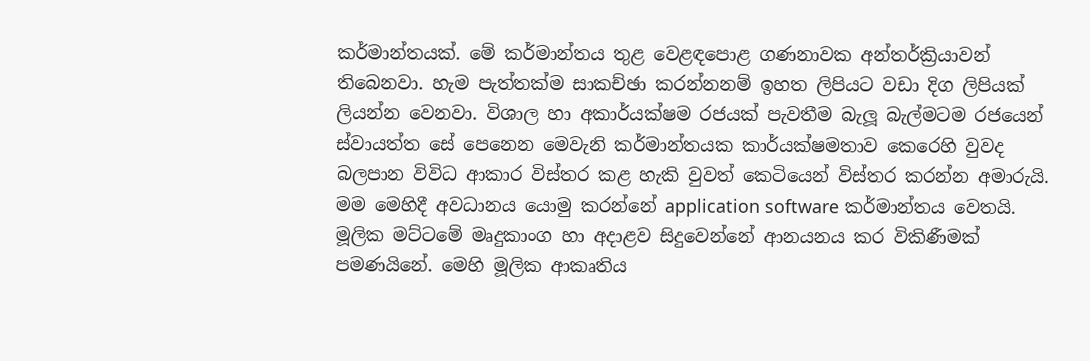කර්මාන්තයක්. මේ කර්මාන්තය තුළ වෙළඳපොළ ගණනාවක අන්තර්ක්‍රියාවන් තිබෙනවා. හැම පැත්තක්ම සාකච්ඡා කරන්නනම් ඉහත ලිපියට වඩා දිග ලිපියක් ලියන්න වෙනවා. විශාල හා අකාර්යක්ෂම රජයක් පැවතීම බැලූ බැල්මටම රජයෙන් ස්වායත්ත සේ පෙනෙන මෙවැනි කර්මාන්තයක කාර්යක්ෂමතාව කෙරෙහි වුවද බලපාන විවිධ ආකාර විස්තර කළ හැකි වුවත් කෙටියෙන් විස්තර කරන්න අමාරුයි. මම මෙහිදී අවධානය යොමු කරන්නේ application software කර්මාන්තය වෙතයි. මූලික මට්ටමේ මෘදුකාංග හා අදාළව සිදුවෙන්නේ ආනයනය කර විකිණීමක් පමණයිනේ. මෙහි මූලික ආකෘතිය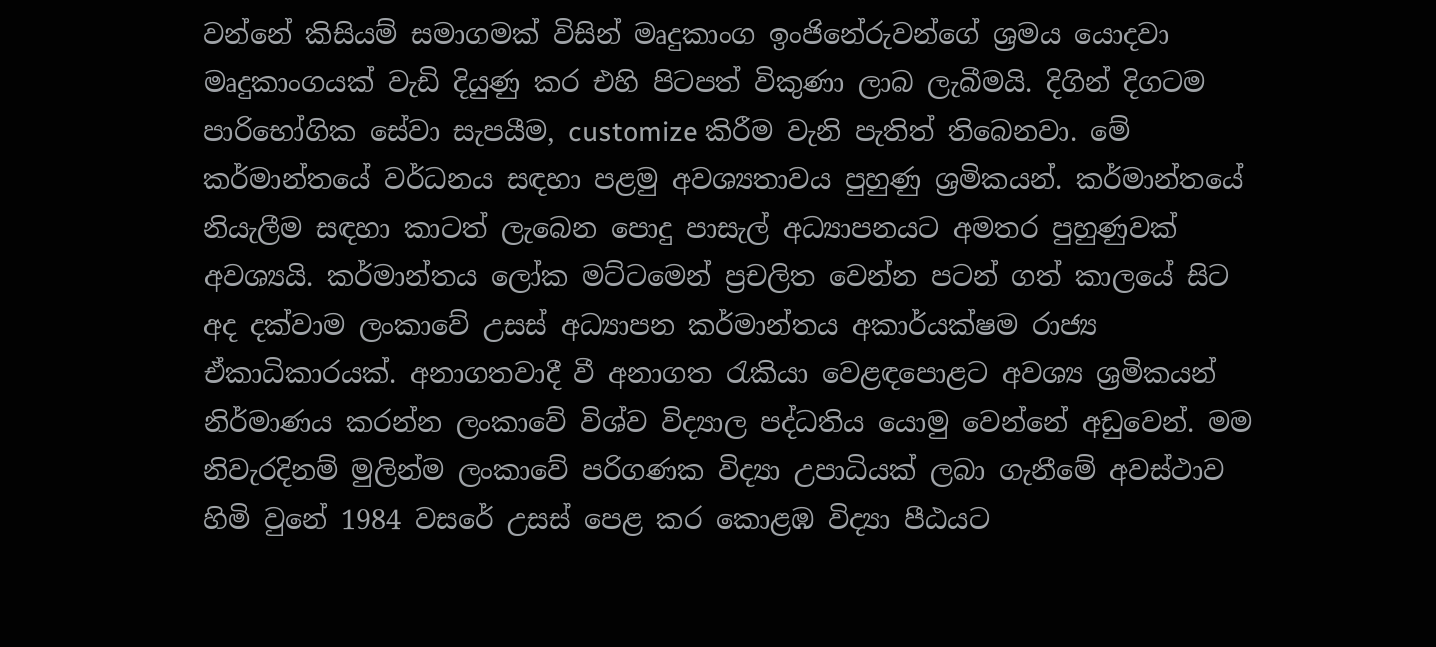වන්නේ කිසියම් සමාගමක් විසින් මෘදුකාංග ඉංජිනේරුවන්ගේ ශ්‍රමය යොදවා මෘදුකාංගයක් වැඩි දියුණු කර එහි පිටපත් විකුණා ලාබ ලැබීමයි. දිගින් දිගටම පාරිභෝගික සේවා සැපයීම, customize කිරීම වැනි පැතිත් තිබෙනවා. මේ කර්මාන්තයේ වර්ධනය සඳහා පළමු අවශ්‍යතාවය පුහුණු ශ්‍රමිකයන්. කර්මාන්තයේ නියැලීම සඳහා කාටත් ලැබෙන පොදු පාසැල් අධ්‍යාපනයට අමතර පුහුණුවක් අවශ්‍යයි. කර්මාන්තය ලෝක මට්ටමෙන් ප්‍රචලිත වෙන්න පටන් ගත් කාලයේ සිට අද දක්වාම ලංකාවේ උසස් අධ්‍යාපන කර්මාන්තය අකාර්යක්ෂම රාජ්‍ය ඒකාධිකාරයක්. අනාගතවාදී වී අනාගත රැකියා වෙළඳපොළට අවශ්‍ය ශ්‍රමිකයන් නිර්මාණය කරන්න ලංකාවේ විශ්ව විද්‍යාල පද්ධතිය යොමු වෙන්නේ අඩුවෙන්. මම නිවැරදිනම් මුලින්ම ලංකාවේ පරිගණක විද්‍යා උපාධියක් ලබා ගැනීමේ අවස්ථාව හිමි වුනේ 1984 වසරේ උසස් පෙළ කර කොළඹ විද්‍යා පීඨයට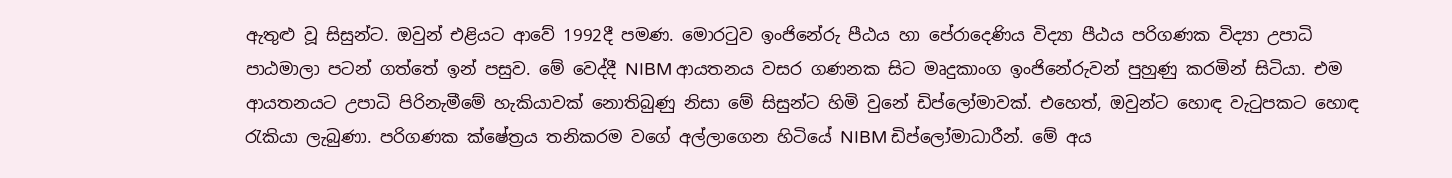ඇතුළු වූ සිසුන්ට. ඔවුන් එළියට ආවේ 1992දී පමණ. මොරටුව ඉංජිනේරු පීඨය හා පේරාදෙණිය විද්‍යා පීඨය පරිගණක විද්‍යා උපාධි පාඨමාලා පටන් ගත්තේ ඉන් පසුව. මේ වෙද්දී NIBM ආයතනය වසර ගණනක සිට මෘදුකාංග ඉංජිනේරුවන් පුහුණු කරමින් සිටියා. එම ආයතනයට උපාධි පිරිනැමීමේ හැකියාවක් නොතිබුණු නිසා මේ සිසුන්ට හිමි වුනේ ඩිප්ලෝමාවක්. එහෙත්, ඔවුන්ට හොඳ වැටුපකට හොඳ රැකියා ලැබුණා. පරිගණක ක්ෂේත්‍රය තනිකරම වගේ අල්ලාගෙන හිටියේ NIBM ඩිප්ලෝමාධාරීන්. මේ අය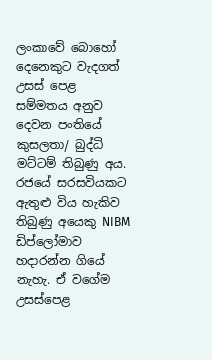ලංකාවේ බොහෝ දෙනෙකුට වැදගත් උසස් පෙළ සම්මතය අනුව දෙවන පංතියේ කුසලතා/ බුද්ධි මට්ටම් තිබුණු අය. රජයේ සරසවියකට ඇතුළු විය හැකිව තිබුණු අයෙකු NIBM ඩිප්ලෝමාව හදාරන්න ගියේ නැහැ. ඒ වගේම උසස්පෙළ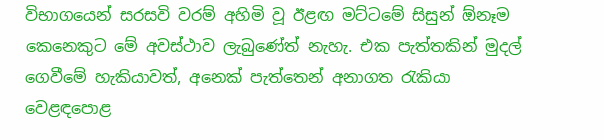විභාගයෙන් සරසවි වරම් අහිමි වූ ඊළඟ මට්ටමේ සිසුන් ඕනෑම කෙනෙකුට මේ අවස්ථාව ලැබුණේත් නැහැ. එක පැත්තකින් මුදල් ගෙවීමේ හැකියාවත්, අනෙක් පැත්තෙන් අනාගත රැකියා වෙළඳපොළ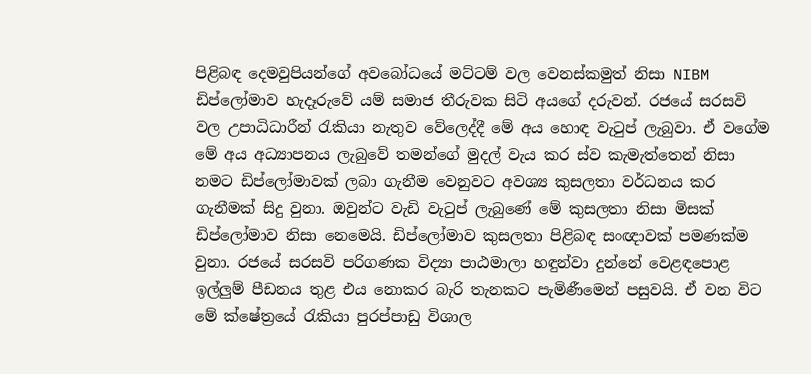පිළිබඳ දෙමවුපියන්ගේ අවබෝධයේ මට්ටම් වල වෙනස්කමුත් නිසා NIBM ඩිප්ලෝමාව හැදෑරුවේ යම් සමාජ තීරුවක සිටි අයගේ දරුවන්. රජයේ සරසවි වල උපාධිධාරීන් රැකියා නැතුව වේලෙද්දී මේ අය හොඳ වැටුප් ලැබුවා. ඒ වගේම මේ අය අධ්‍යාපනය ලැබුවේ තමන්ගේ මුදල් වැය කර ස්ව කැමැත්තෙන් නිසා නමට ඩිප්ලෝමාවක් ලබා ගැනීම වෙනුවට අවශ්‍ය කුසලතා වර්ධනය කර ගැනීමක් සිදු වුනා. ඔවුන්ට වැඩි වැටුප් ලැබුණේ මේ කුසලතා නිසා මිසක් ඩිප්ලෝමාව නිසා නෙමෙයි. ඩිප්ලෝමාව කුසලතා පිළිබඳ සංඥාවක් පමණක්ම වුනා. රජයේ සරසවි පරිගණක විද්‍යා පාඨමාලා හඳුන්වා දුන්නේ වෙළඳපොළ ඉල්ලුම් පීඩනය තුළ එය නොකර බැරි තැනකට පැමිණීමෙන් පසුවයි. ඒ වන විට මේ ක්ෂේත්‍රයේ රැකියා පුරප්පාඩු විශාල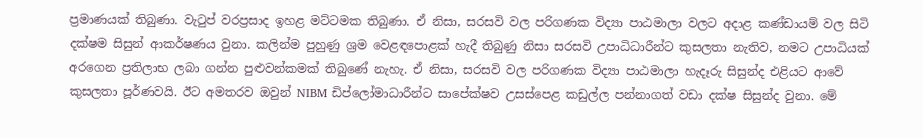ප්‍රමාණයක් තිබුණා. වැටුප් වරප්‍රසාද ඉහළ මට්ටමක තිබුණා. ඒ නිසා, සරසවි වල පරිගණක විද්‍යා පාඨමාලා වලට අදාළ කණ්ඩායම් වල සිටි දක්ෂම සිසුන් ආකර්ෂණය වුනා. කලින්ම පුහුණු ශ්‍රම වෙළඳපොළක් හැදී තිබුණු නිසා සරසවි උපාධිධාරීන්ට කුසලතා නැතිව, නමට උපාධියක් අරගෙන ප්‍රතිලාභ ලබා ගන්න පුළුවන්කමක් තිබුණේ නැහැ. ඒ නිසා, සරසවි වල පරිගණක විද්‍යා පාඨමාලා හැදෑරු සිසුන්ද එළියට ආවේ කුසලතා පූර්ණවයි. ඊට අමතරව ඔවුන් NIBM ඩිප්ලෝමාධාරීන්ට සාපේක්ෂව උසස්පෙළ කඩුල්ල පන්නාගත් වඩා දක්ෂ සිසුන්ද වුනා. මේ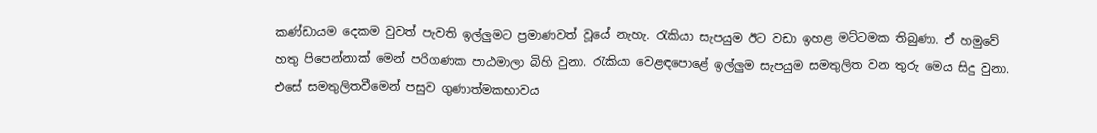කණ්ඩායම දෙකම වුවත් පැවති ඉල්ලුමට ප්‍රමාණවත් වූයේ නැහැ. රැකියා සැපයුම ඊට වඩා ඉහළ මට්ටමක තිබුණා. ඒ හමුවේ හතු පිපෙන්නාක් මෙන් පරිගණක පාඨමාලා බිහි වුනා. රැකියා වෙළඳපොළේ ඉල්ලුම සැපයුම සමතුලිත වන තුරු මෙය සිදු වුනා. එසේ සමතුලිතවීමෙන් පසුව ගුණාත්මකභාවය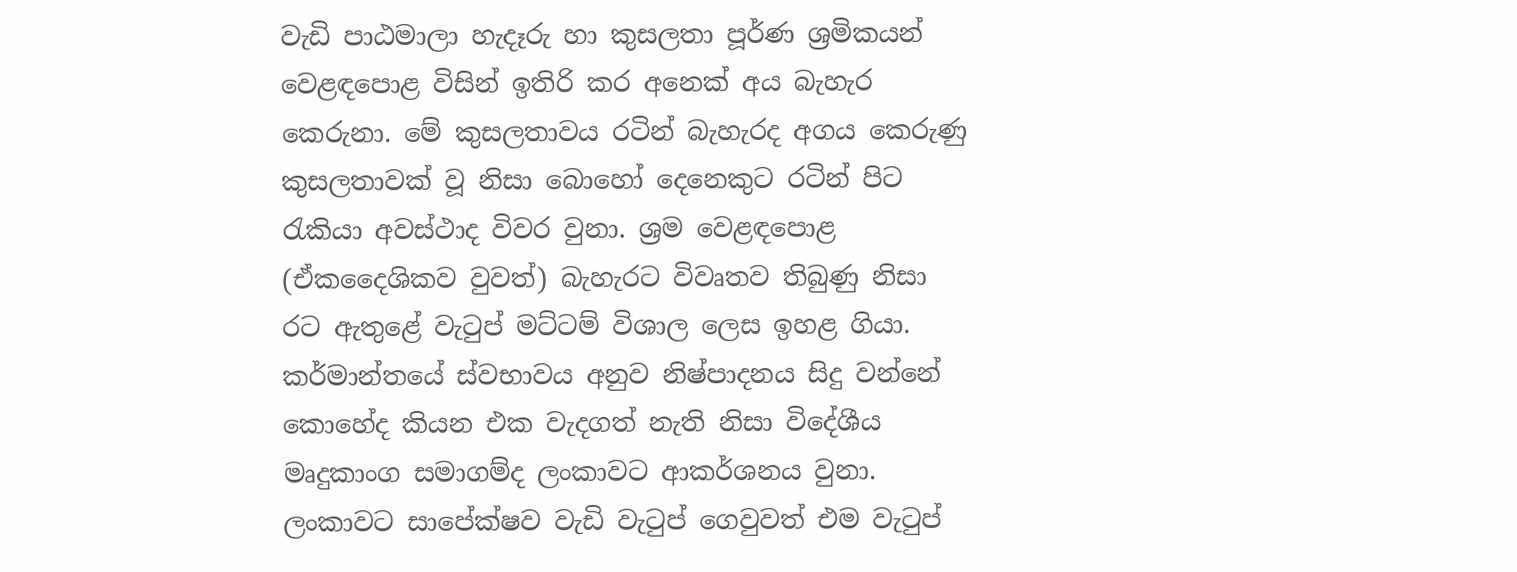වැඩි පාඨමාලා හැදෑරු හා කුසලතා පූර්ණ ශ්‍රමිකයන් වෙළඳපොළ විසින් ඉතිරි කර අනෙක් අය බැහැර කෙරුනා. මේ කුසලතාවය රටින් බැහැරද අගය කෙරුණු කුසලතාවක් වූ නිසා බොහෝ දෙනෙකුට රටින් පිට රැකියා අවස්ථාද විවර වුනා. ශ්‍රම වෙළඳපොළ (ඒකදෛශිකව වුවත්) බැහැරට විවෘතව තිබුණු නිසා රට ඇතුළේ වැටුප් මට්ටම් විශාල ලෙස ඉහළ ගියා. කර්මාන්තයේ ස්වභාවය අනුව නිෂ්පාදනය සිදු වන්නේ කොහේද කියන එක වැදගත් නැති නිසා විදේශීය මෘදුකාංග සමාගම්ද ලංකාවට ආකර්ශනය වුනා. ලංකාවට සාපේක්ෂව වැඩි වැටුප් ගෙවුවත් එම වැටුප්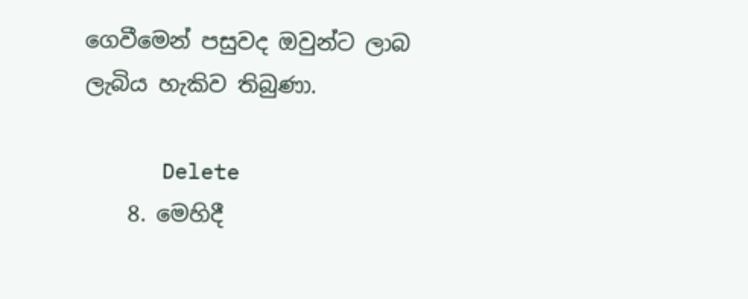ගෙවීමෙන් පසුවද ඔවුන්ට ලාබ ලැබිය හැකිව තිබුණා.

      Delete
    8. මෙහිදී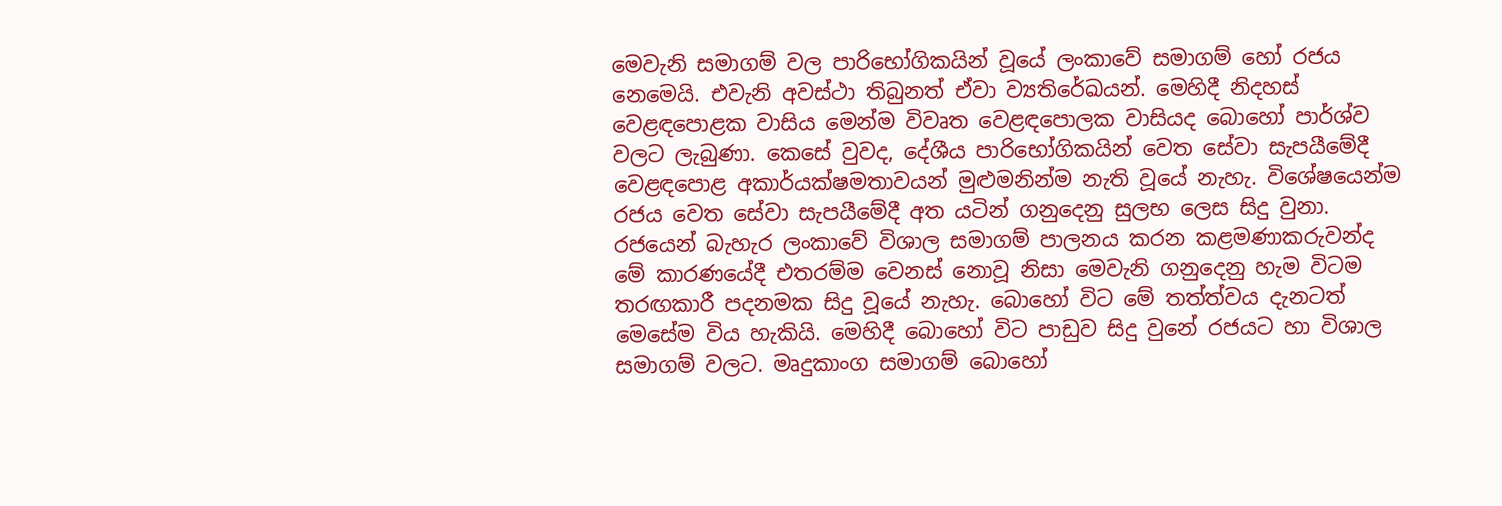මෙවැනි සමාගම් වල පාරිභෝගිකයින් වූයේ ලංකාවේ සමාගම් හෝ රජය නෙමෙයි. එවැනි අවස්ථා තිබුනත් ඒවා ව්‍යතිරේඛයන්. මෙහිදී නිදහස් වෙළඳපොළක වාසිය මෙන්ම විවෘත වෙළඳපොලක වාසියද බොහෝ පාර්ශ්ව වලට ලැබුණා. කෙසේ වුවද, දේශීය පාරිභෝගිකයින් වෙත සේවා සැපයීමේදී වෙළඳපොළ අකාර්යක්ෂමතාවයන් මුළුමනින්ම නැති වූයේ නැහැ. විශේෂයෙන්ම රජය වෙත සේවා සැපයීමේදී අත යටින් ගනුදෙනු සුලභ ලෙස සිදු වුනා. රජයෙන් බැහැර ලංකාවේ විශාල සමාගම් පාලනය කරන කළමණාකරුවන්ද මේ කාරණයේදී එතරම්ම වෙනස් නොවූ නිසා මෙවැනි ගනුදෙනු හැම විටම තරඟකාරී පදනමක සිදු වූයේ නැහැ. බොහෝ විට මේ තත්ත්වය දැනටත් මෙසේම විය හැකියි. මෙහිදී බොහෝ විට පාඩුව සිදු වුනේ රජයට හා විශාල සමාගම් වලට. මෘදුකාංග සමාගම් බොහෝ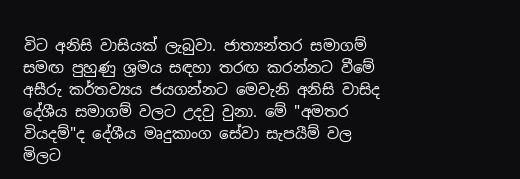විට අනිසි වාසියක් ලැබුවා. ජාත්‍යන්තර සමාගම් සමඟ පුහුණු ශ්‍රමය සඳහා තරඟ කරන්නට වීමේ අසීරු කර්තව්‍යය ජයගන්නට මෙවැනි අනිසි වාසිද දේශීය සමාගම් වලට උදවු වුනා. මේ "අමතර වියදම්"ද දේශීය මෘදුකාංග සේවා සැපයීම් වල මිලට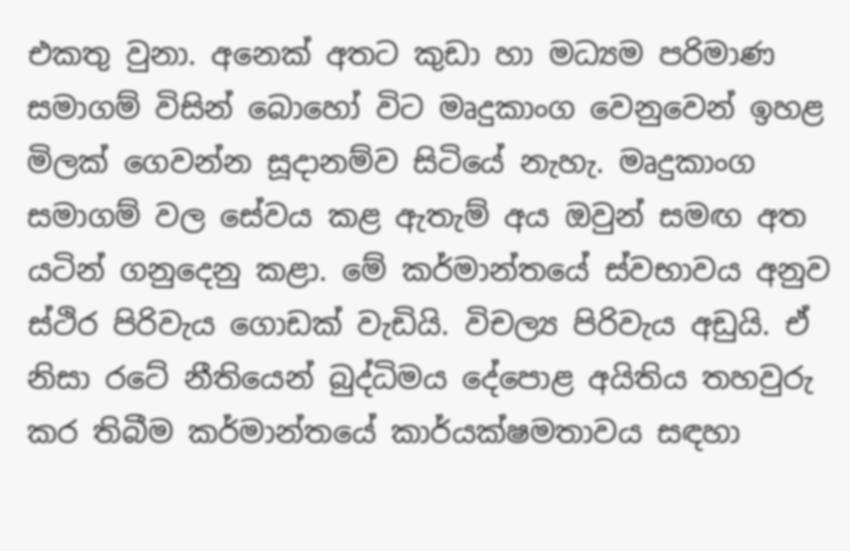එකතු වුනා. අනෙක් අතට කුඩා හා මධ්‍යම පරිමාණ සමාගම් විසින් බොහෝ විට මෘදුකාංග වෙනුවෙන් ඉහළ මිලක් ගෙවන්න සූදානම්ව සිටියේ නැහැ. මෘදුකාංග සමාගම් වල සේවය කළ ඇතැම් අය ඔවුන් සමඟ අත යටින් ගනුදෙනු කළා. මේ කර්මාන්තයේ ස්වභාවය අනුව ස්ථිර පිරිවැය ගොඩක් වැඩියි. විචල්‍ය පිරිවැය අඩුයි. ඒ නිසා රටේ නීතියෙන් බුද්ධිමය දේපොළ අයිතිය තහවුරු කර තිබීම කර්මාන්තයේ කාර්යක්ෂමතාවය සඳහා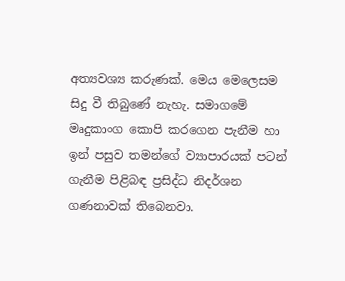අත්‍යවශ්‍ය කරුණක්. මෙය මෙලෙසම සිදු වී තිබුණේ නැහැ. සමාගමේ මෘදුකාංග කොපි කරගෙන පැනීම හා ඉන් පසුව තමන්ගේ ව්‍යාපාරයක් පටන් ගැනීම පිළිබඳ ප්‍රසිද්ධ නිදර්ශන ගණනාවක් තිබෙනවා.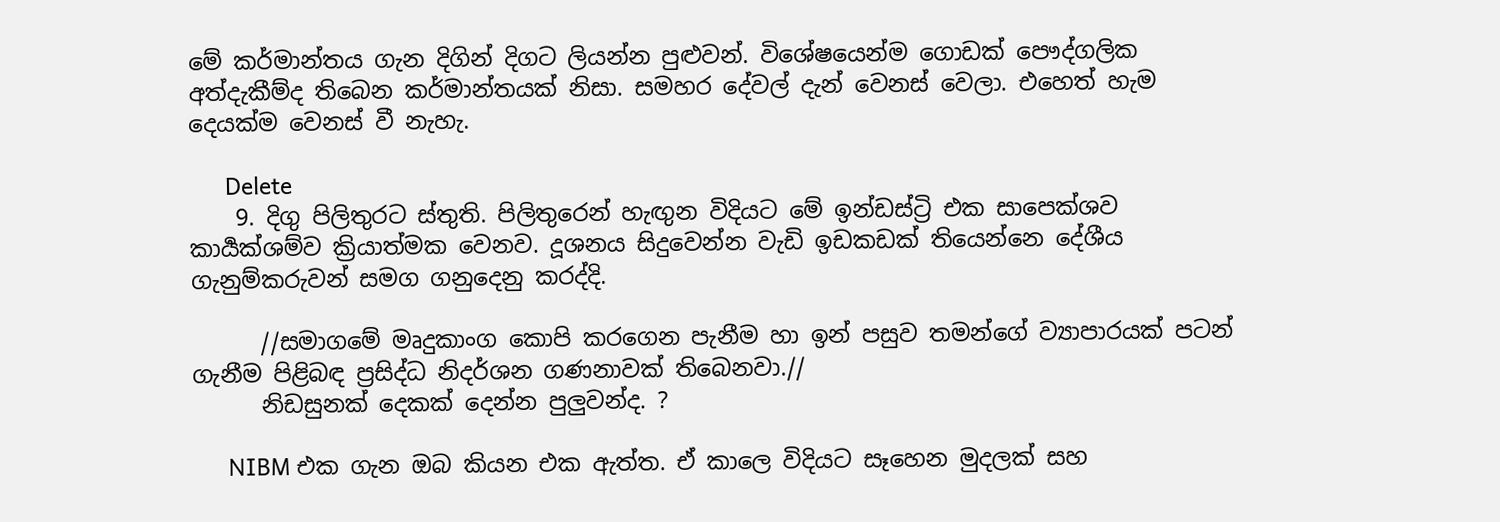මේ කර්මාන්තය ගැන දිගින් දිගට ලියන්න පුළුවන්. විශේෂයෙන්ම ගොඩක් පෞද්ගලික අත්දැකීම්ද තිබෙන කර්මාන්තයක් නිසා. සමහර දේවල් දැන් වෙනස් වෙලා. එහෙත් හැම දෙයක්ම වෙනස් වී නැහැ.

      Delete
    9. දිගු පිලිතුරට ස්තුති. පිලිතුරෙන් හැඟුන විදියට මේ ඉන්ඩස්ට්‍රි එක සාපෙක්ශව කාර්‍යක්ශම්ව ක්‍රියාත්මක වෙනව. දූශනය සිදුවෙන්න වැඩි ඉඩකඩක් තියෙන්නෙ දේශීය ගැනුම්කරුවන් සමග ගනුදෙනු කරද්දි.

      //සමාගමේ මෘදුකාංග කොපි කරගෙන පැනීම හා ඉන් පසුව තමන්ගේ ව්‍යාපාරයක් පටන් ගැනීම පිළිබඳ ප්‍රසිද්ධ නිදර්ශන ගණනාවක් තිබෙනවා.//
      නිඩසුනක් දෙකක් දෙන්න පුලුවන්ද. ?

      NIBM එක ගැන ඔබ කියන එක ඇත්ත. ඒ කාලෙ විදියට සෑහෙන මුදලක් සහ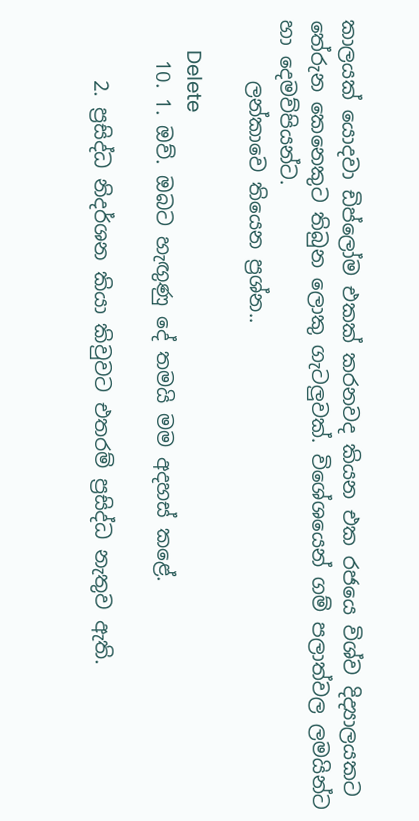කාලයක් යොදවා ඩිප්ලෝම එකක් කරනවද කියන එක රජයෙ විශ්ව දිද්‍යාලයකට තේරුන කෙනෙකුට තිබුන ලොකු ගැටලුවක්. විශේශයෙන් ගම් පලාත්වල ලමයින්ට හා දෙමව්පියන්ට.
      ලන්කාවෙ තියෙන ප්‍රශ්න..

      Delete
    10. 1. ඔව්. ඔබට හැඟුණු දේ තමයි මම අදහස් කළේ.

      2. ප්‍රසිද්ධ නිදර්ශන කියා කිවුවට එතරම් ප්‍රසිද්ධ නැතුව ඇති.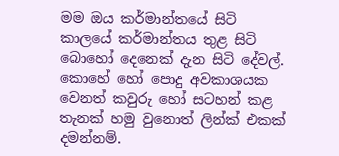මම ඔය කර්මාන්තයේ සිටි කාලයේ කර්මාන්තය තුළ සිටි බොහෝ දෙනෙක් දැන සිටි දේවල්. කොහේ හෝ පොදු අවකාශයක වෙනත් කවුරු හෝ සටහන් කළ තැනක් හමු වුනොත් ලින්ක් එකක් දමන්නම්.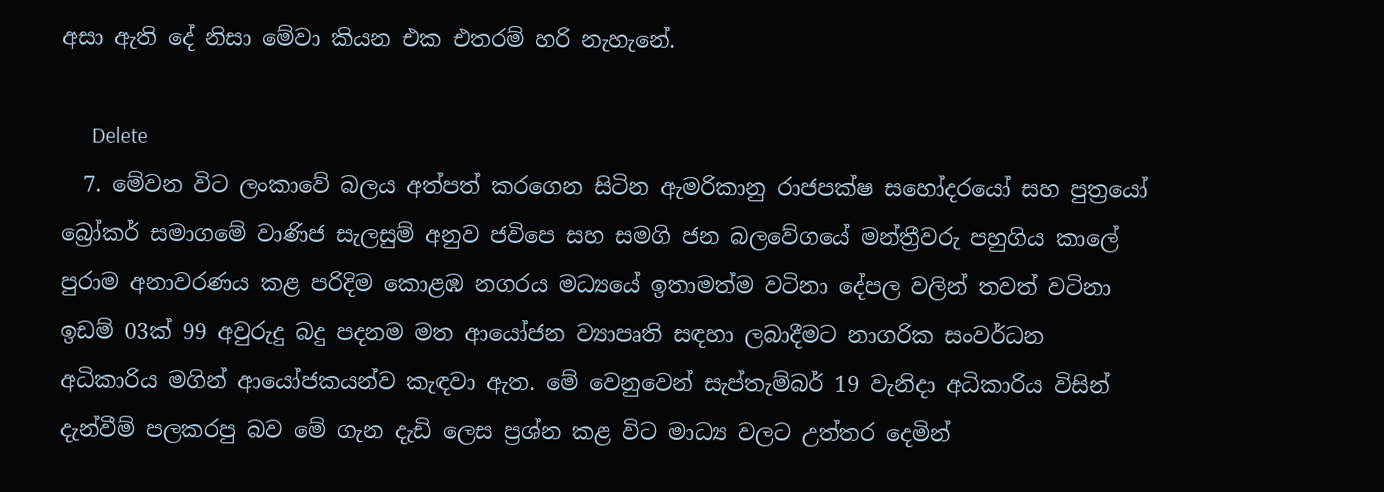අසා ඇති දේ නිසා මේවා කියන එක එතරම් හරි නැහැනේ.

      Delete
  7. මේවන විට ලංකාවේ බලය අත්පත් කරගෙන සිටින ඇමරිකානු රාජපක්ෂ සහෝදරයෝ සහ පුත්‍රයෝ බ්‍රෝකර් සමාගමේ වාණිජ සැලසුම් අනුව ජවිපෙ සහ සමගි ජන බලවේගයේ මන්ත්‍රීවරු පහුගිය කාලේ පුරාම අනාවරණය කළ පරිදිම කොළඹ නගරය මධ්‍යයේ ඉතාමත්ම වටිනා දේපල වලින් තවත් වටිනා ඉඩම් 03ක් 99 අවුරුදු බදු පදනම මත ආයෝජන ව්‍යාපෘති සඳහා ලබාදීමට නාගරික සංවර්ධන අධිකාරිය මගින් ආයෝජකයන්ව කැඳවා ඇත. මේ වෙනුවෙන් සැප්තැම්බර් 19 වැනිදා අධිකාරිය විසින් දැන්වීම් පලකරපු බව මේ ගැන දැඩි ලෙස ප්‍රශ්න කළ විට මාධ්‍ය වලට උත්තර දෙමින්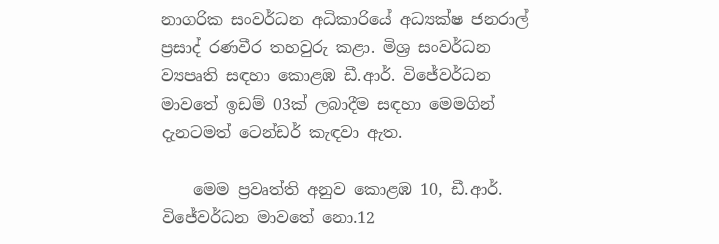නාගරික සංවර්ධන අධිකාරියේ අධ්‍යක්ෂ ජනරාල් ප්‍රසාද් රණවීර තහවුරු කළා. මිශ්‍ර සංවර්ධන ව්‍යපෘති සඳහා කොළඹ ඩී.ආර්. විජේවර්ධන මාවතේ ඉඩම් 03ක් ලබාදීම සඳහා මෙමගින් දැනටමත් ටෙන්ඩර් කැඳවා ඇත.

    මෙම ප්‍රවෘත්ති අනුව කොළඹ 10, ඩී.ආර්. විජේවර්ධන මාවතේ නො.12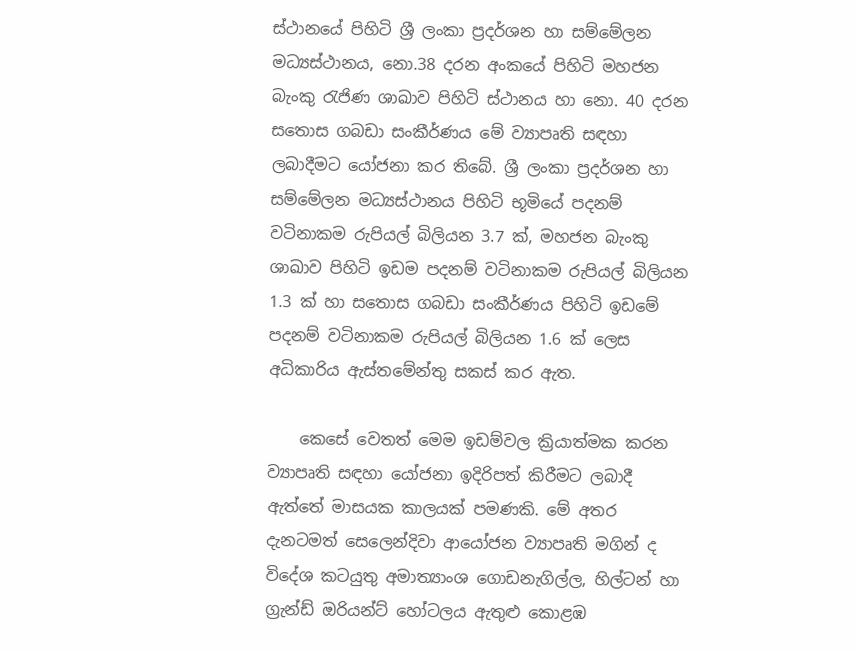ස්ථානයේ පිහිටි ශ්‍රී ලංකා ප්‍රදර්ශන හා සම්මේලන මධ්‍යස්ථානය, නො.38 දරන අංකයේ පිහිටි මහජන බැංකු රැජිණ ශාඛාව පිහිටි ස්ථානය හා නො. 40 දරන සතොස ගබඩා සංකීර්ණය මේ ව්‍යාපෘති සඳහා ලබාදීමට යෝජනා කර තිබේ. ශ්‍රී ලංකා ප්‍රදර්ශන හා සම්මේලන මධ්‍යස්ථානය පිහිටි භූමියේ පදනම් වටිනාකම රුපියල් බිලියන 3.7 ක්, මහජන බැංකු ශාඛාව පිහිටි ඉඩම පදනම් වටිනාකම රුපියල් බිලියන 1.3 ක් හා සතොස ගබඩා සංකීර්ණය පිහිටි ඉඩමේ පදනම් වටිනාකම රුපියල් බිලියන 1.6 ක් ලෙස අධිකාරිය ඇස්තමේන්තු සකස් කර ඇත.

    කෙසේ වෙතත් මෙම ඉඩම්වල ක්‍රියාත්මක කරන ව්‍යාපෘති සඳහා යෝජනා ඉදිරිපත් කිරීමට ලබාදී ඇත්තේ මාසයක කාලයක් පමණකි. මේ අතර දැනටමත් සෙලෙන්දිවා ආයෝජන ව්‍යාපෘති මගින් ද විදේශ කටයුතු අමාත්‍යාංශ ගොඩනැගිල්ල, හිල්ටන් හා ග්‍රැන්ඩ් ඔරියන්ට් හෝටලය ඇතුළු කොළඹ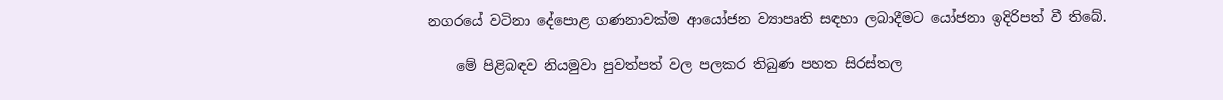නගරයේ වටිනා දේපොළ ගණනාවක්ම ආයෝජන ව්‍යාපෘති සඳහා ලබාදීමට යෝජනා ඉදිරිපත් වී තිබේ.

    මේ පිළිබඳව නියමුවා පුවත්පත් වල පලකර තිබුණ පහත සිරස්තල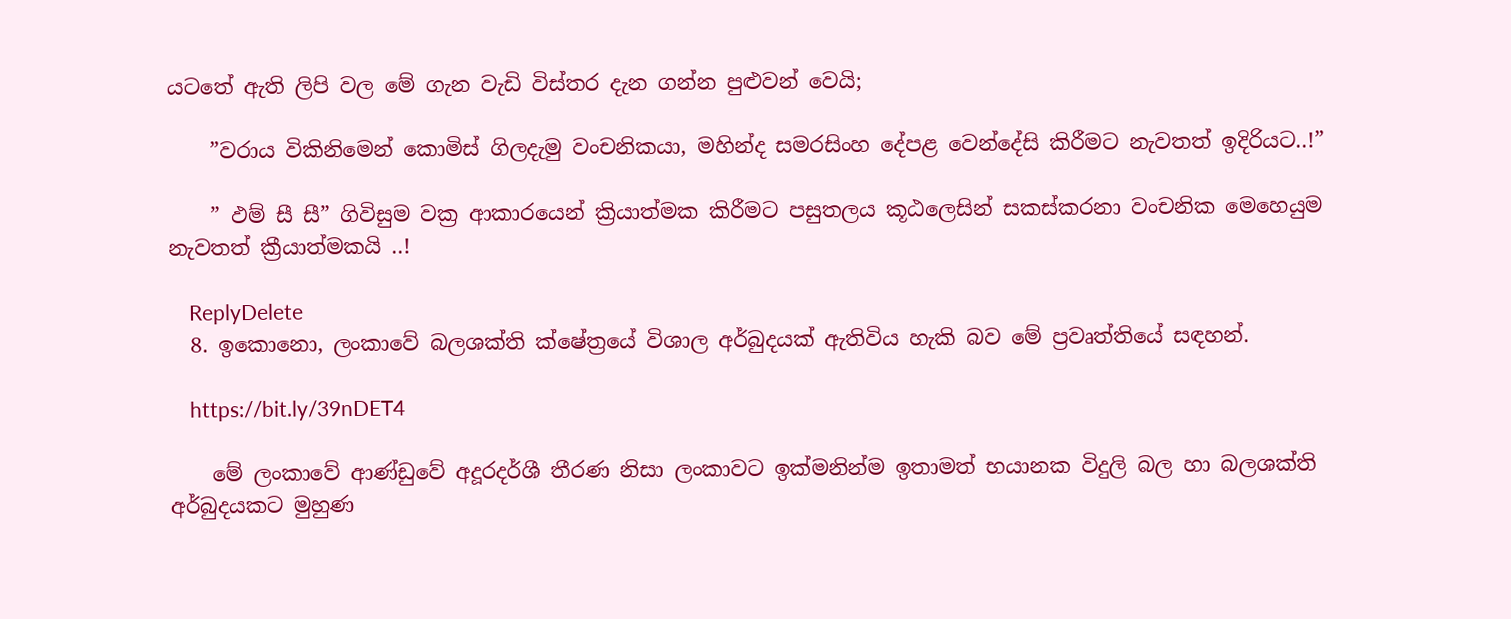යටතේ ඇති ලිපි වල මේ ගැන වැඩි විස්තර දැන ගන්න පුළුවන් වෙයි;

    ”වරාය විකිනිමෙන් කොමිස් ගිලදැමු වංචනිකයා, මහින්ද සමරසිංහ දේපළ වෙන්දේසි කිරීමට නැවතත් ඉදිරියට..!”

    ” ඵම් සී සී” ගිවිසුම වක්‍ර ආකාරයෙන් ක්‍රියාත්මක කිරීමට පසුතලය කූඨලෙසින් සකස්කරනා වංචනික මෙහෙයුම නැවතත් ක්‍රීයාත්මකයි ..!

    ReplyDelete
  8. ඉකොනො, ලංකාවේ බලශක්ති ක්ෂේත්‍රයේ විශාල අර්බුදයක් ඇතිවිය හැකි බව මේ ප්‍රවෘත්තියේ සඳහන්.

    https://bit.ly/39nDET4

    මේ ලංකාවේ ආණ්ඩුවේ අදූරදර්ශී තීරණ නිසා ලංකාවට ඉක්මනින්ම ඉතාමත් භයානක විදුලි බල හා බලශක්ති අර්බුදයකට මුහුණ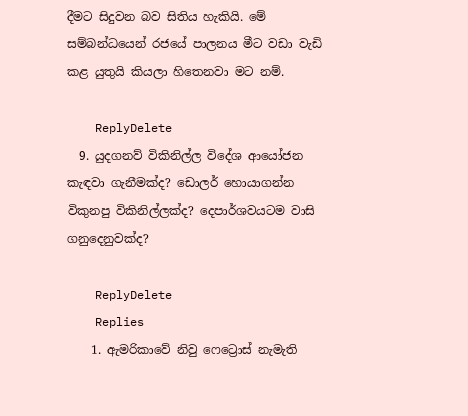දීමට සිදුවන බව සිතිය හැකියි. මේ සම්බන්ධයෙන් රජයේ පාලනය මීට වඩා වැඩි කළ යුතුයි කියලා හිතෙනවා මට නම්.

    ReplyDelete
  9. යුදගනව් විකිනිල්ල විදේශ ආයෝජන කැඳවා ගැනීමක්ද? ඩොලර් හොයාගන්න විකුනපු විකිනිල්ලක්ද? දෙපාර්ශවයටම වාසි ගනුදෙනුවක්ද?

    ReplyDelete
    Replies
    1. ඇමරිකාවේ නිවු ෆෙට්‍රොස් නැමැති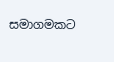සමාගමකට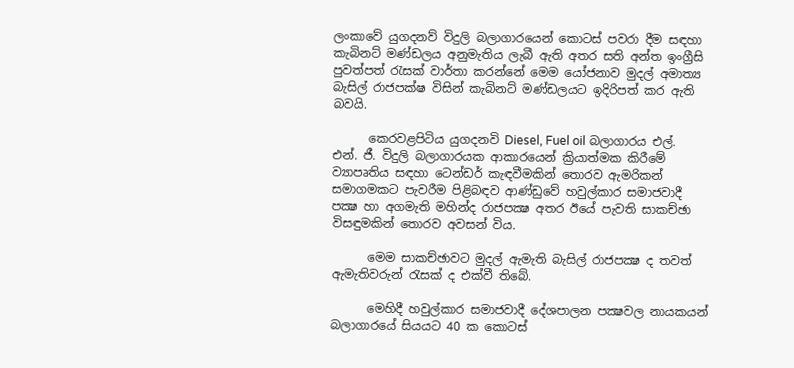ලංකාවේ යුගදනව් විදුලි බලාගාරයෙන් කොටස් පවරා දීම සඳහා කැබිනට් මණ්ඩලය අනුමැතිය ලැබී ඇති අතර සති අන්ත ඉංග්‍රීසි පුවත්පත් රැසක් වාර්තා කරන්නේ මෙම යෝජනාව මුදල් අමාත්‍ය බැසිල් රාජපක්ෂ විසින් කැබිනට් මණ්ඩලයට ඉදිරිපත් කර ඇති බවයි.

      කෙරවළපිටිය යුගදනවි Diesel, Fuel oil බලාගාරය එල්. එන්. ජී. විදුලි බලාගාරයක ආකාරයෙන් ක්‍රියාත්මක කිරීමේ ව්‍යාපෘතිය සඳහා ටෙන්ඩර් කැඳවීමකින් තොරව ඇමරිකන් සමාගමකට පැවරීම පිළිබඳව ආණ්ඩුවේ හවුල්කාර සමාජවාදී පක්‍ෂ හා අගමැති මහින්ද රාජපක්‍ෂ අතර ඊයේ පැවති සාකච්ඡා විසඳුමකින් තොරව අවසන් විය.

      මෙම සාකච්ඡාවට මුදල් ඇමැති බැසිල් රාජපක්‍ෂ ද තවත් ඇමැතිවරුන් රැසක් ද එක්වී තිබේ.

      මෙහිදී හවුල්කාර සමාජවාදී දේශපාලන පක්‍ෂවල නායකයන් බලාගාරයේ සියයට 40 ක කොටස්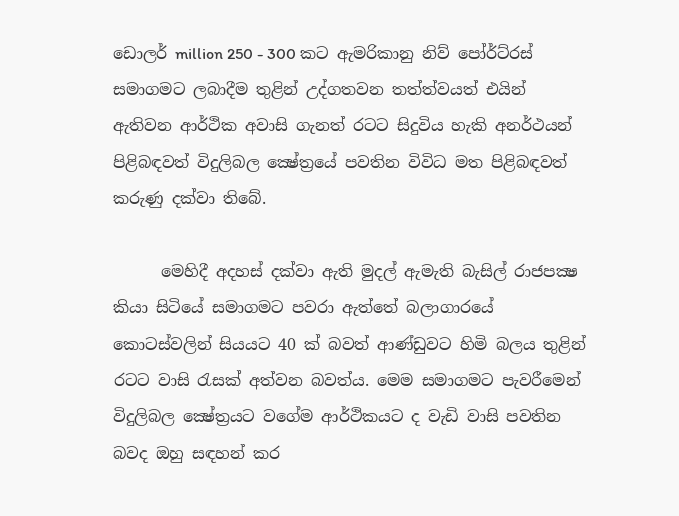ඩොලර් million 250 - 300 කට ඇමරිකානු නිව් පෝර්ට්රස් සමාගමට ලබාදීම තුළින් උද්ගතවන තත්ත්වයත් එයින් ඇතිවන ආර්ථික අවාසි ගැනත් රටට සිදුවිය හැකි අනර්ථයන් පිළිබඳවත් විදුලිබල ක්‍ෂේත්‍රයේ පවතින විවිධ මත පිළිබඳවත් කරුණු දක්වා තිබේ.

      මෙහිදී අදහස් දක්වා ඇති මුදල් ඇමැති බැසිල් රාජපක්‍ෂ කියා සිටියේ සමාගමට පවරා ඇත්තේ බලාගාරයේ කොටස්වලින් සියයට 40 ක් බවත් ආණ්ඩුවට හිමි බලය තුළින් රටට වාසි රැසක් අත්වන බවත්ය. මෙම සමාගමට පැවරීමෙන් විදුලිබල ක්‍ෂේත්‍රයට වගේම ආර්ථිකයට ද වැඩි වාසි පවතින බවද ඔහු සඳහන් කර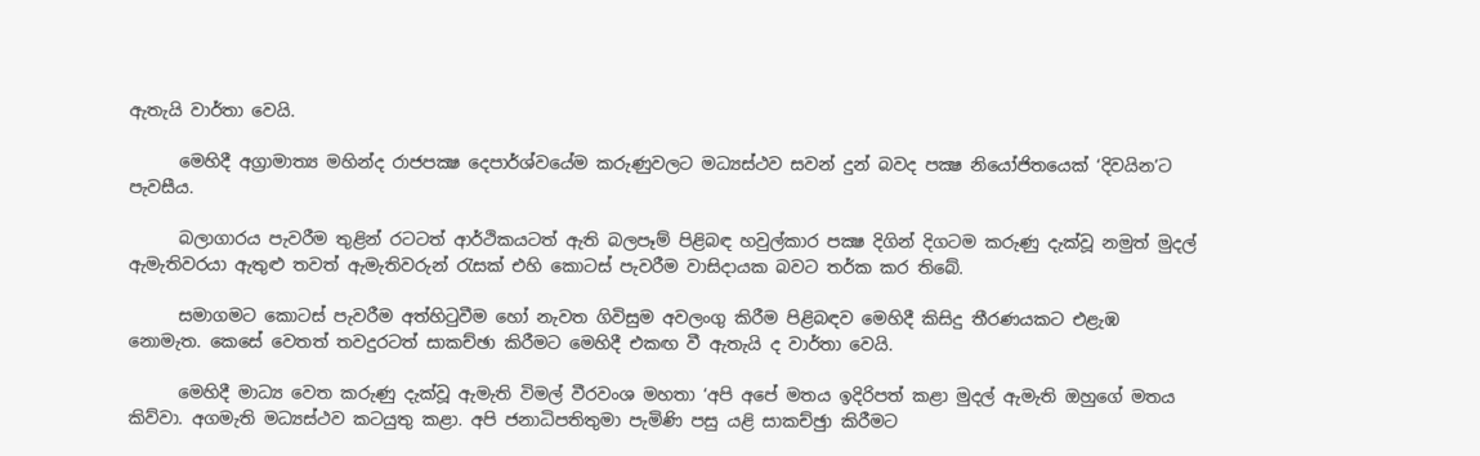ඇතැයි වාර්තා වෙයි.

      මෙහිදී අග්‍රාමාත්‍ය මහින්ද රාජපක්‍ෂ දෙපාර්ශ්වයේම කරුණුවලට මධ්‍යස්ථව සවන් දුන් බවද පක්‍ෂ නියෝජිතයෙක් ‘දිවයින’ට පැවසීය.

      බලාගාරය පැවරීම තුළින් රටටත් ආර්ථිකයටත් ඇති බලපෑම් පිළිබඳ හවුල්කාර පක්‍ෂ දිගින් දිගටම කරුණු දැක්වූ නමුත් මුදල් ඇමැතිවරයා ඇතුළු තවත් ඇමැතිවරුන් රැසක් එහි කොටස් පැවරීම වාසිදායක බවට තර්ක කර තිබේ.

      සමාගමට කොටස් පැවරීම අත්හිටුවීම හෝ නැවත ගිවිසුම අවලංගු කිරීම පිළිබඳව මෙහිදී කිසිදු තීරණයකට එළැඹ නොමැත. කෙසේ වෙතත් තවදුරටත් සාකච්ඡා කිරීමට මෙහිදී එකඟ වී ඇතැයි ද වාර්තා වෙයි.

      මෙහිදී මාධ්‍ය වෙත කරුණු දැක්වූ ඇමැති විමල් වීරවංශ මහතා ‘අපි අපේ මතය ඉදිරිපත් කළා මුදල් ඇමැති ඔහුගේ මතය කිව්වා. අගමැති මධ්‍යස්ථව කටයුතු කළා. අපි ජනාධිපතිතුමා පැමිණි පසු යළි සාකච්ඡුා කිරීමට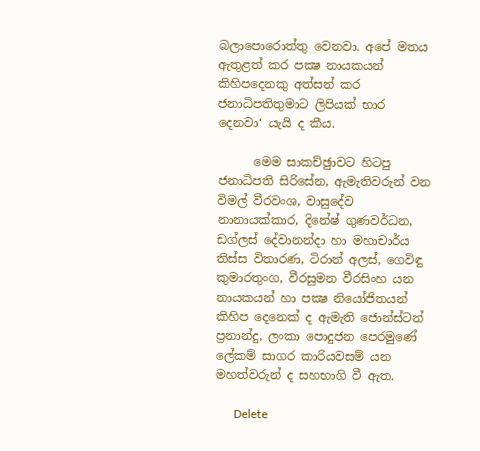බලාපොරොත්තු වෙනවා. අපේ මතය ඇතුළත් කර පක්‍ෂ නායකයන් කිහිපදෙනකු අත්සන් කර ජනාධිපතිතුමාට ලිපියක් භාර දෙනවා‘ යැයි ද කීය.

      මෙම සාකච්ඡුාවට හිටපු ජනාධිපති සිරිසේන, ඇමැතිවරුන් වන විමල් වීරවංශ, වාසුදේව නානායක්කාර, දිනේෂ් ගුණවර්ධන, ඩග්ලස් දේවානන්දා හා මහාචාර්ය තිස්ස විතාරණ, ටිරාන් අලස්, ගෙවිඳු කුමාරතුංග, වීරසුමන වීරසිංහ යන නායකයන් හා පක්‍ෂ නියෝජිතයන් කිහිප දෙනෙක් ද ඇමැති ජොන්ස්ටන් ප්‍රනාන්දු, ලංකා පොදුජන පෙරමුණේ ලේකම් සාගර කාරියවසම් යන මහත්වරුන් ද සහභාගි වී ඇත.

      Delete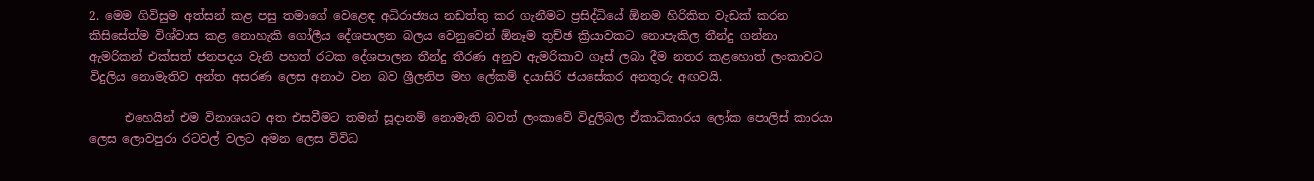2. මෙම ගිවිසුම අත්සන් කළ පසු තමාගේ වෙළෙඳ අධිරාජ්‍යය නඩත්තු කර ගැනීමට ප්‍රසිද්ධියේ ඕනම හිරිකිත වැඩක් කරන කිසිසේත්ම විශ්වාස කළ නොහැකි ගෝලීය දේශපාලන බලය වෙනුවෙන් ඕනෑම තුච්ඡ ක්‍රියාවකට නොපැකිල තීන්දු ගන්නා ඇමරිකන් එක්සත් ජනපදය වැනි පහත් රටක දේශපාලන තීන්දු තීරණ අනුව ඇමරිකාව ගෑස් ලබා දීම නතර කළහොත් ලංකාවට විදුලිය නොමැතිව අන්ත අසරණ ලෙස අනාථ වන බව ශ්‍රීලනිප මහ ලේකම් දයාසිරි ජයසේකර අනතුරු අඟවයි.

      එහෙයින් එම විනාශයට අත එසවීමට තමන් සූදානම් නොමැති බවත් ලංකාවේ විදුලිබල ඒකාධිකාරය ලෝක පොලිස් කාරයා ලෙස ලොවපුරා රටවල් වලට අමන ලෙස විවිධ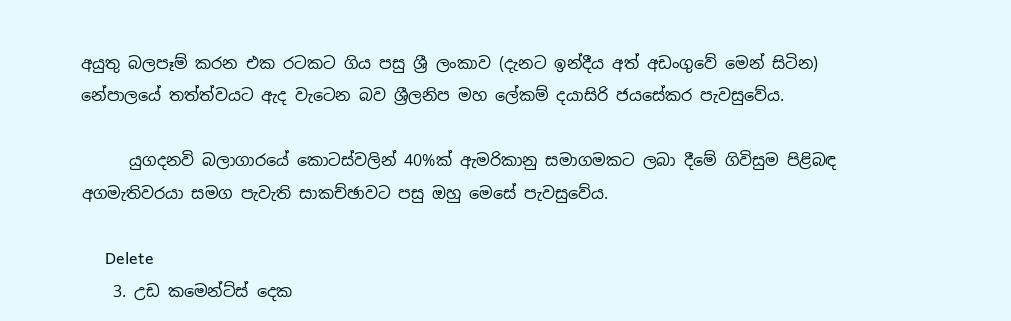අයුතු බලපෑම් කරන එක රටකට ගිය පසු ශ්‍රී ලංකාව (දැනට ඉන්දීය අත් අඩංගුවේ මෙන් සිටින) නේපාලයේ තත්ත්වයට ඇද වැටෙන බව ශ්‍රීලනිප මහ ලේකම් දයාසිරි ජයසේකර පැවසුවේය.

      යුගදනවි බලාගාරයේ කොටස්වලින් 40%ක් ඇමරිකානු සමාගමකට ලබා දීමේ ගිවිසුම පිළිබඳ අගමැතිවරයා සමග පැවැති සාකච්ඡාවට පසු ඔහු මෙසේ පැවසුවේය.

      Delete
    3. උඩ කමෙන්ට්ස් දෙක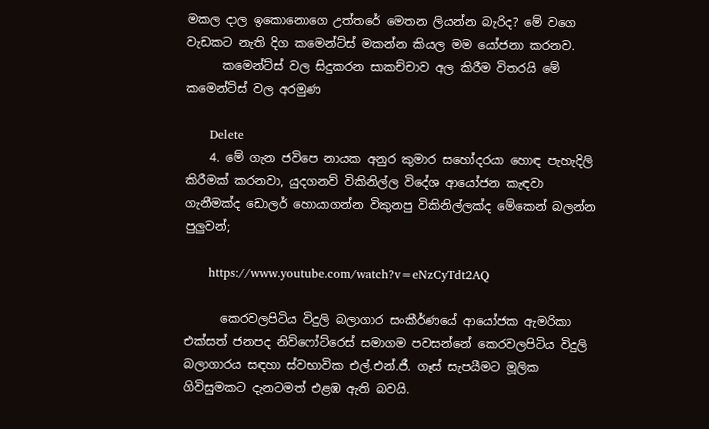මකල දාල ඉකොනොගෙ උත්තරේ මෙතන ලියන්න බැරිද? මේ වගෙ වැඩකට නැති දිග කමෙන්ට්ස් මකන්න කියල මම යෝජනා කරනව.
      කමෙන්ට්ස් වල සිදුකරන සාකච්චාව අල කිරීම විතරයි මේ කමෙන්ට්ස් වල අරමුණ

      Delete
    4. මේ ගැන ජවිපෙ නායක අනුර කුමාර සහෝදරයා හොඳ පැහැදිලි කිරීමක් කරනවා, යුදගනව් විකිනිල්ල විදේශ ආයෝජන කැඳවා ගැනීමක්ද ඩොලර් හොයාගන්න විකුනපු විකිනිල්ලක්ද මේකෙන් බලන්න පුලුවන්;

      https://www.youtube.com/watch?v=eNzCyTdt2AQ

      කෙරවලපිටිය විදුලි බලාගාර සංකීර්ණයේ ආයෝජක ඇමරිකා එක්සත් ජනපද නිව්ෆෝට්රෙස් සමාගම පවසන්නේ කෙරවලපිටිය විදුලි බලාගාරය සඳහා ස්වභාවික එල්.එන්.ජී. ගෑස් සැපයීමට මූලික ගිවිසුමකට දැනටමත් එළඹ ඇති බවයි.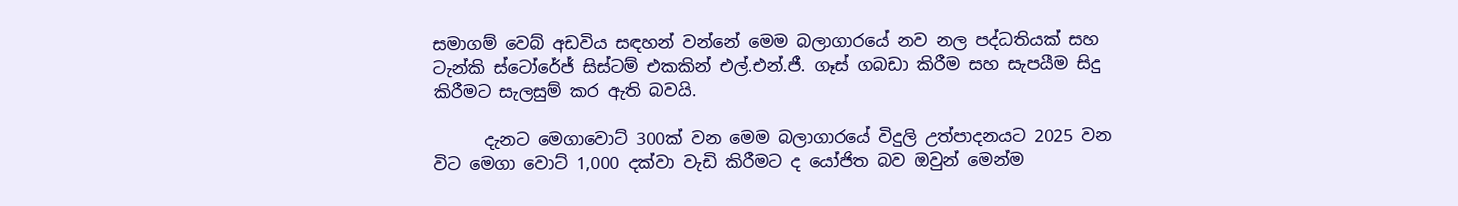සමාගම් වෙබ් අඩවිය සඳහන් වන්නේ මෙම බලාගාරයේ නව නල පද්ධතියක් සහ ටැන්කි ස්ටෝරේජ් සිස්ටම් එකකින් එල්.එන්.ජී. ගෑස් ගබඩා කිරීම සහ සැපයීම සිදු කිරීමට සැලසුම් කර ඇති බවයි.

      දැනට මෙගාවොට් 300ක් වන මෙම බලාගාරයේ විදුලි උත්පාදනයට 2025 වන විට මෙගා වොට් 1,000 දක්වා වැඩි කිරීමට ද යෝජිත බව ඔවුන් මෙන්ම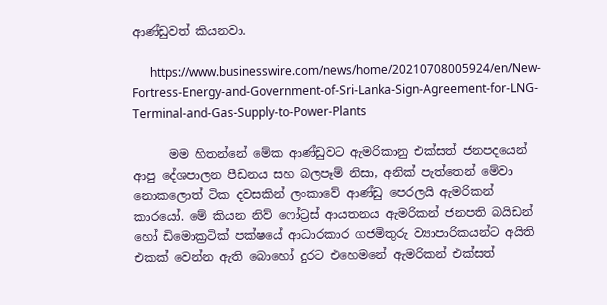ආණ්ඩුවත් කියනවා.

      https://www.businesswire.com/news/home/20210708005924/en/New-Fortress-Energy-and-Government-of-Sri-Lanka-Sign-Agreement-for-LNG-Terminal-and-Gas-Supply-to-Power-Plants

      මම හිතන්නේ මේක ආණ්ඩුවට ඇමරිකානු එක්සත් ජනපදයෙන් ආපු දේශපාලන පීඩනය සහ බලපෑම් නිසා, අනික් පැත්තෙන් මේවා නොකලොත් ටික දවසකින් ලංකාවේ ආණ්ඩු පෙරලයි ඇමරිකන් කාරයෝ. මේ කියන නිව් ෆෝට්‍රස් ආයතනය ඇමරිකන් ජනපති බයිඩන් හෝ ඩිමොක්‍රටික් පක්ෂයේ ආධාරකාර ගජමිතුරු ව්‍යාපාරිකයන්ට අයිති එකක් වෙන්න ඇති බොහෝ දුරට එහෙමනේ ඇමරිකන් එක්සත්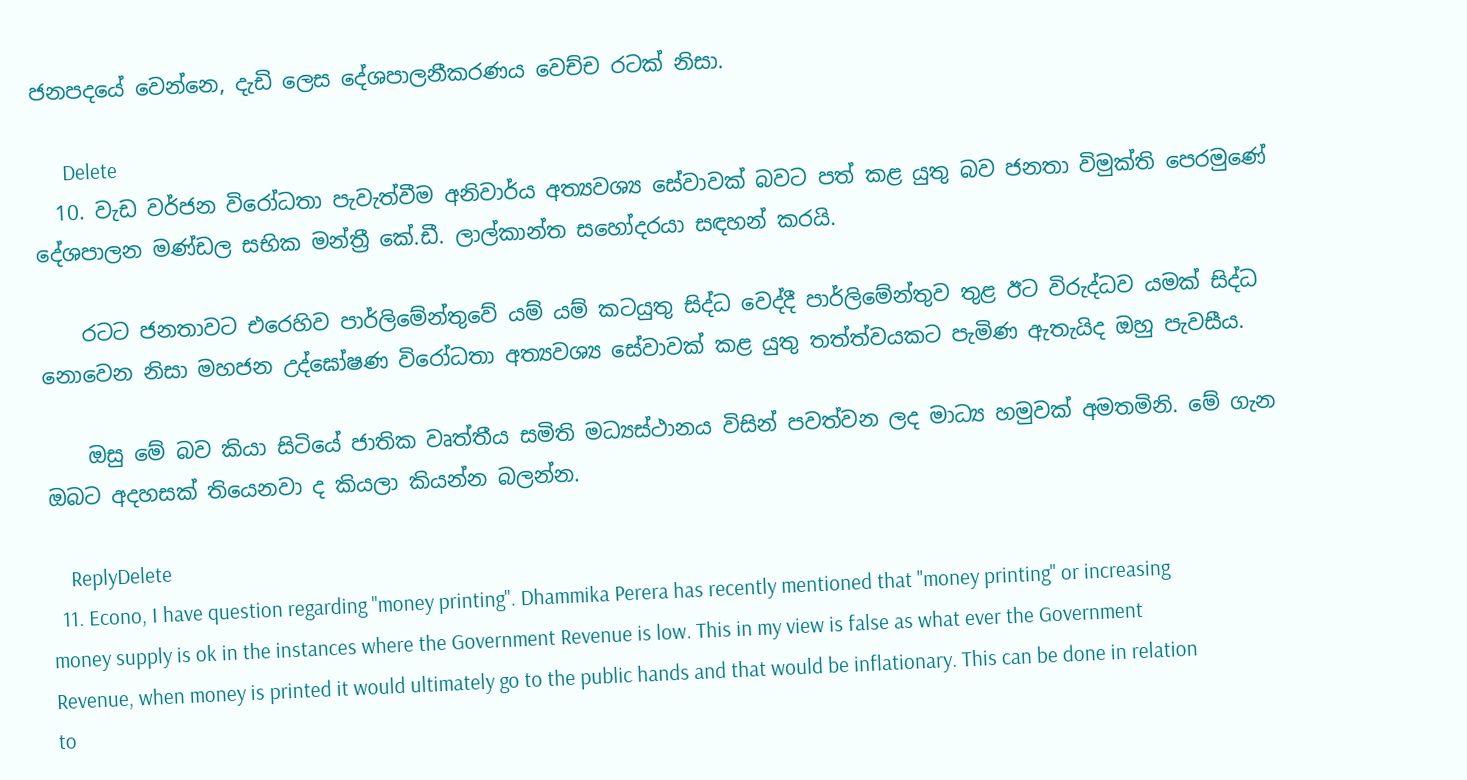ජනපදයේ වෙන්නෙ, දැඩි ලෙස දේශපාලනීකරණය වෙච්ච රටක් නිසා.

      Delete
  10. වැඩ වර්ජන විරෝධතා පැවැත්වීම අනිවාර්ය අත්‍යවශ්‍ය සේවාවක් බවට පත් කළ යුතු බව ජනතා විමුක්ති පෙරමුණේ දේශපාලන මණ්ඩල සභික මන්ත්‍රී කේ.ඩී. ලාල්කාන්ත සහෝදරයා සඳහන් කරයි.

    රටට ජනතාවට එරෙහිව පාර්ලිමේන්තුවේ යම් යම් කටයුතු සිද්ධ වෙද්දී පාර්ලිමේන්තුව තුළ ඊට විරුද්ධව යමක් සිද්ධ නොවෙන නිසා මහජන උද්ඝෝෂණ විරෝධතා අත්‍යවශ්‍ය සේවාවක් කළ යුතු තත්ත්වයකට පැමිණ ඇතැයිද ඔහු පැවසීය.

    ඔසු මේ බව කියා සිටියේ ජාතික වෘත්තීය සමිති මධ්‍යස්ථානය විසින් පවත්වන ලද මාධ්‍ය හමුවක් අමතමිනි. මේ ගැන ඔබට අදහසක් තියෙනවා ද කියලා කියන්න බලන්න.

    ReplyDelete
  11. Econo, I have question regarding "money printing". Dhammika Perera has recently mentioned that "money printing" or increasing money supply is ok in the instances where the Government Revenue is low. This in my view is false as what ever the Government Revenue, when money is printed it would ultimately go to the public hands and that would be inflationary. This can be done in relation to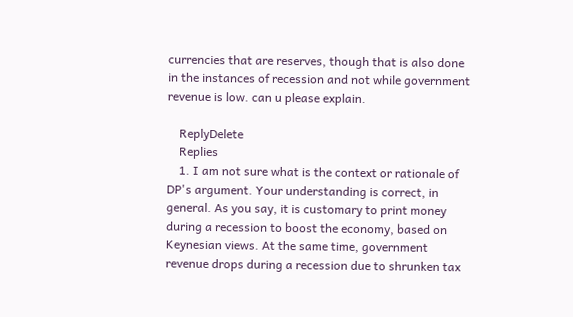currencies that are reserves, though that is also done in the instances of recession and not while government revenue is low. can u please explain.

    ReplyDelete
    Replies
    1. I am not sure what is the context or rationale of DP's argument. Your understanding is correct, in general. As you say, it is customary to print money during a recession to boost the economy, based on Keynesian views. At the same time, government revenue drops during a recession due to shrunken tax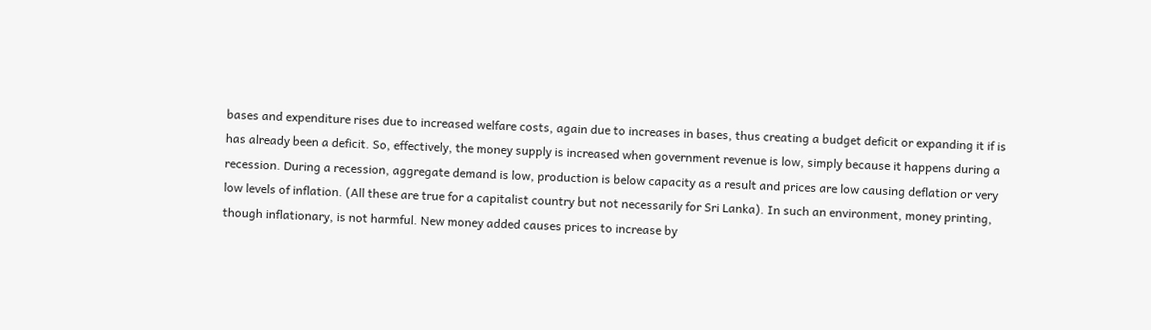bases and expenditure rises due to increased welfare costs, again due to increases in bases, thus creating a budget deficit or expanding it if is has already been a deficit. So, effectively, the money supply is increased when government revenue is low, simply because it happens during a recession. During a recession, aggregate demand is low, production is below capacity as a result and prices are low causing deflation or very low levels of inflation. (All these are true for a capitalist country but not necessarily for Sri Lanka). In such an environment, money printing, though inflationary, is not harmful. New money added causes prices to increase by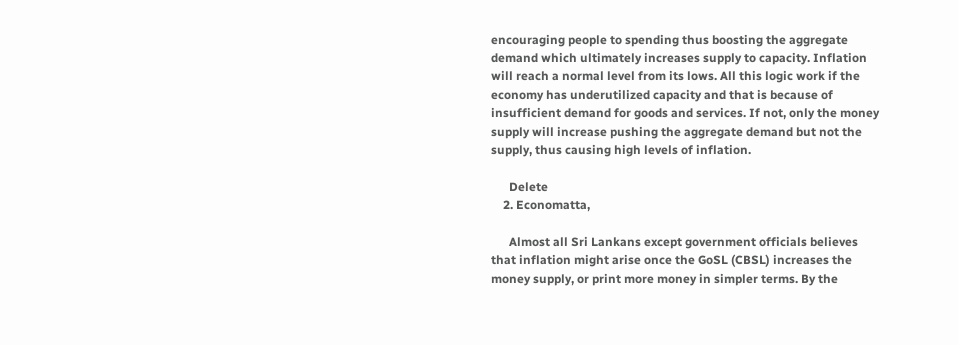encouraging people to spending thus boosting the aggregate demand which ultimately increases supply to capacity. Inflation will reach a normal level from its lows. All this logic work if the economy has underutilized capacity and that is because of insufficient demand for goods and services. If not, only the money supply will increase pushing the aggregate demand but not the supply, thus causing high levels of inflation.

      Delete
    2. Economatta,

      Almost all Sri Lankans except government officials believes that inflation might arise once the GoSL (CBSL) increases the money supply, or print more money in simpler terms. By the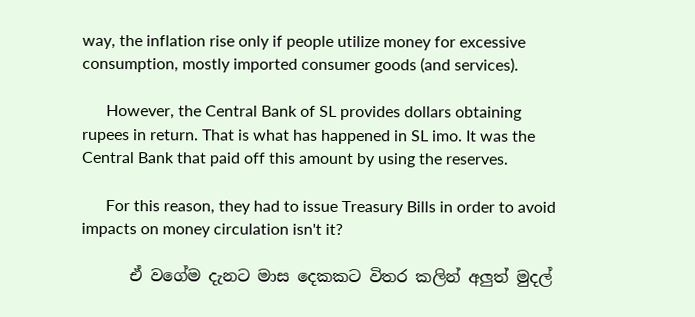way, the inflation rise only if people utilize money for excessive consumption, mostly imported consumer goods (and services).

      However, the Central Bank of SL provides dollars obtaining rupees in return. That is what has happened in SL imo. It was the Central Bank that paid off this amount by using the reserves.

      For this reason, they had to issue Treasury Bills in order to avoid impacts on money circulation isn't it?

      ඒ වගේම දැනට මාස දෙකකට විතර කලින් අලුත් මුදල්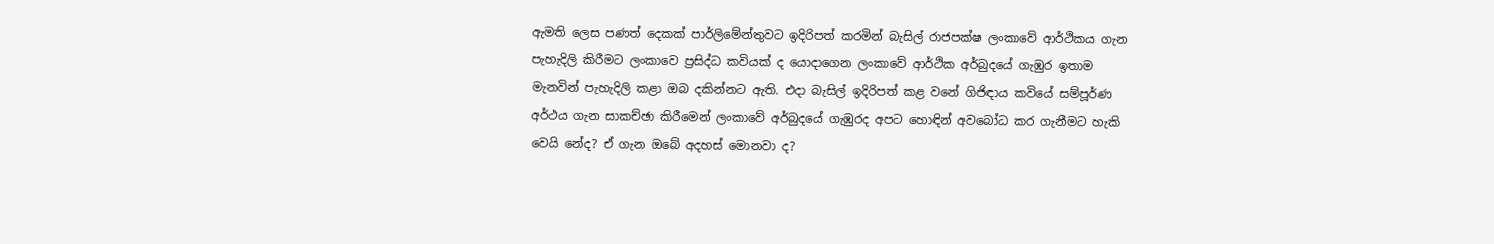ඇමති ලෙස පණත් දෙකක් පාර්ලිමේන්තුවට ඉදිරිපත් කරමින් බැසිල් රාජපක්ෂ ලංකාවේ ආර්ථිකය ගැන පැහැදිලි කිරීමට ලංකාවෙ ප්‍රසිද්ධ කවියක් ද යොදාගෙන ලංකාවේ ආර්ථික අර්බුදයේ ගැඹුර ඉතාම මැනවින් පැහැදිලි කළා ඔබ දකින්නට ඇති. එදා බැසිල් ඉදිරිපත් කළ වනේ ගිජිඳාය කවියේ සම්පූර්ණ අර්ථය ගැන සාකච්ඡා කිරීමෙන් ලංකාවේ අර්බුදයේ ගැඹුරද අපට හොඳින් අවබෝධ කර ගැනීමට හැකි වෙයි නේද? ඒ ගැන ඔබේ අදහස් මොනවා ද?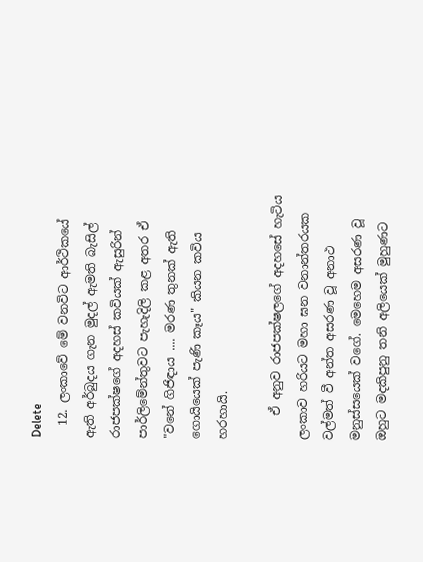Delete
  12. ලංකාවේ මේ වනවිට ආර්ථිකයේ ඇති අර්බුදය ගැන මුදල් ඇමති බැසිල් රාජපක්ෂගේ අදහස් කවියක් ඇසුරින් පාර්ලිමේන්තුවට පැහැදිලි කළ අතර ඒ "වනේ ගිජිඳාය .... මරණ තුනක් ඇති ගොයියෙක් පැණි කෑය" කියන කවිය හරහායි.

    ඒ අනුව රාජපක්ෂලගේ අදහසේ හැටිය ලංකාව හරියට මහා ඝන වනාන්තරයක වල්මත් වී අන්ත අසරණ වූ අනාථ මනුස්සයෙක් වගේ. මෙහෙම අසරණ වූ ඔහුට මදකිපුනු තනි අලියෙක් මුහුණට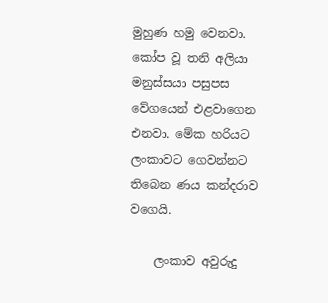මුහුණ හමු වෙනවා. කෝප වූ තනි අලියා මනුස්සයා පසුපස වේගයෙන් එළවාගෙන එනවා. මේක හරියට ලංකාවට ගෙවන්නට තිබෙන ණය කන්දරාව වගෙයි.

    ලංකාව අවුරුදු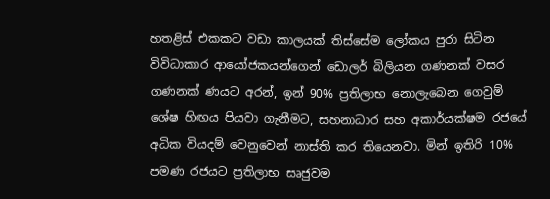හතළිස් එකකට වඩා කාලයක් තිස්සේම ලෝකය පුරා සිටින විවිධාකාර ආයෝජකයන්ගෙන් ඩොලර් බිලියන ගණනක් වසර ගණනක් ණයට අරන්, ඉන් 90% ප්‍රතිලාභ නොලැබෙන ගෙවුම් ශේෂ හිඟය පියවා ගැනීමට, සහනාධාර සහ අකාර්යක්ෂම රජයේ අධික වියදම් වෙනුවෙන් නාස්ති කර තියෙනවා. මින් ඉතිරි 10% පමණ රජයට ප්‍රතිලාභ සෘජුවම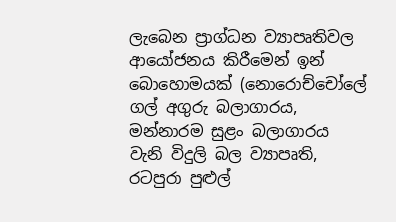ලැබෙන ප්‍රාග්ධන ව්‍යාපෘතිවල ආයෝජනය කිරීමෙන් ඉන් බොහොමයක් (නොරොච්චෝලේ ගල් අගුරු බලාගාරය, මන්නාරම සුළං බලාගාරය වැනි විදුලි බල ව්‍යාපෘති, රටපුරා පුළුල්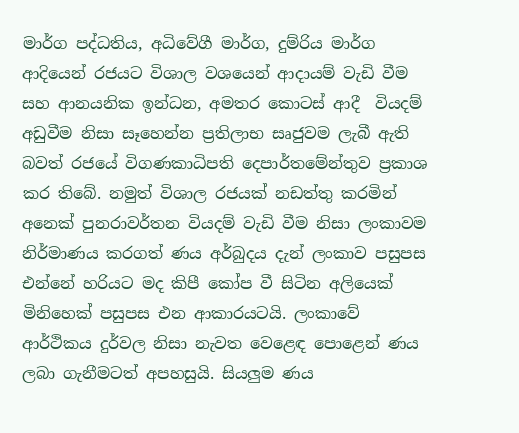මාර්ග පද්ධතිය, අධිවේගී මාර්ග, දුම්රිය මාර්ග ආදියෙන් රජයට විශාල වශයෙන් ආදායම් වැඩි වීම සහ ආනයනික ඉන්ධන, අමතර කොටස් ආදී  වියදම් අඩුවීම නිසා සෑහෙන්න ප්‍රතිලාභ සෘජුවම ලැබී ඇති බවත් රජයේ විගණකාධිපති දෙපාර්තමේන්තුව ප්‍රකාශ කර තිබේ. නමුත් විශාල රජයක් නඩත්තු කරමින් අනෙක් පුනරාවර්තන වියදම් වැඩි වීම නිසා ලංකාවම නිර්මාණය කරගත් ණය අර්බුදය දැන් ලංකාව පසුපස එන්නේ හරියට මද කිපී කෝප වී සිටින අලියෙක් මිනිහෙක් පසුපස එන ආකාරයටයි. ලංකාවේ ආර්ථිකය දුර්වල නිසා නැවත වෙළෙඳ පොළෙන් ණය ලබා ගැනීමටත් අපහසුයි. සියලුම ණය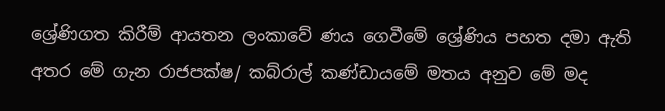ශ්‍රේණිගත කිරීම් ආයතන ලංකාවේ ණය ගෙවීමේ ශ්‍රේණිය පහත දමා ඇති අතර මේ ගැන රාජපක්ෂ/ කබ්රාල් කණ්ඩායමේ මතය අනුව මේ මද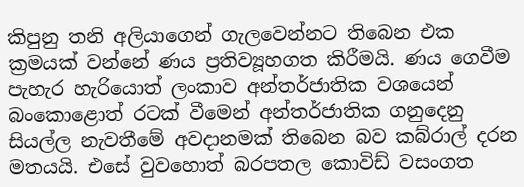කිපුනු තනි අලියාගෙන් ගැලවෙන්නට තිබෙන එක ක්‍රමයක් වන්නේ ණය ප්‍රතිව්‍යූහගත කිරීමයි. ණය ගෙවීම පැහැර හැරියොත් ලංකාව අන්තර්ජාතික වශයෙන් බංකොළොත් රටක් වීමෙන් අන්තර්ජාතික ගනුදෙනු සියල්ල නැවතීමේ අවදානමක් තිබෙන බව කබ්රාල් දරන මතයයි. එසේ වුවහොත් බරපතල කොවිඩ් වසංගත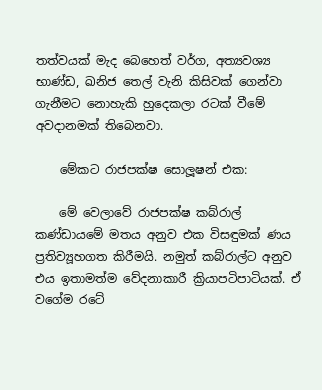තත්වයක් මැද බෙහෙත් වර්ග, අත්‍යවශ්‍ය භාණ්ඩ, ඛනිජ තෙල් වැනි කිසිවක් ගෙන්වා ගැනීමට නොහැකි හුදෙකලා රටක් වීමේ අවදානමක් තිබෙනවා.

    මේකට රාජපක්ෂ සොලූෂන් එක:

    මේ වෙලාවේ රාජපක්ෂ කබ්රාල් කණ්ඩායමේ මතය අනුව එක විසඳුමක් ණය ප්‍රතිව්‍යූහගත කිරීමයි. නමුත් කබ්රාල්ට අනුව එය ඉතාමත්ම වේදනාකාරී ක්‍රියාපටිපාටියක්. ඒ වගේම රටේ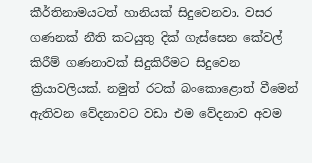කීර්තිනාමයටත් හානියක් සිදුවෙනවා. වසර ගණනක් නීති කටයුතු දික් ගැස්සෙන කේවල් කිරීම් ගණනාවක් සිදුකිරීමට සිදුවෙන ක්‍රියාවලියක්. නමුත් රටක් බංකොළොත් වීමෙන් ඇතිවන වේදනාවට වඩා එම වේදනාව අවම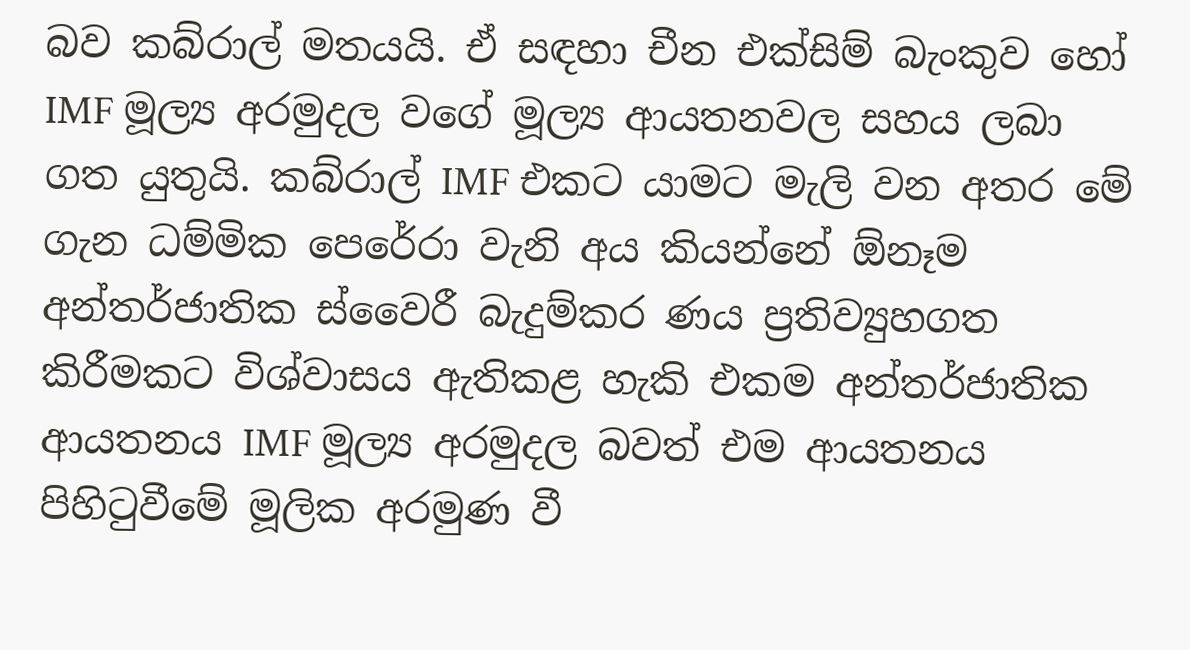බව කබ්රාල් මතයයි. ඒ සඳහා චීන එක්සිම් බැංකුව හෝ IMF මූල්‍ය අරමුදල වගේ මූල්‍ය ආයතනවල සහය ලබා ගත යුතුයි. කබ්රාල් IMF එකට යාමට මැලි වන අතර මේ ගැන ධම්මික පෙරේරා වැනි අය කියන්නේ ඕනෑම අන්තර්ජාතික ස්වෛරී බැදුම්කර ණය ප්‍රතිව්‍යුහගත කිරීමකට විශ්වාසය ඇතිකළ හැකි එකම අන්තර්ජාතික ආයතනය IMF මූල්‍ය අරමුදල බවත් එම ආයතනය පිහිටුවීමේ මූලික අරමුණ වී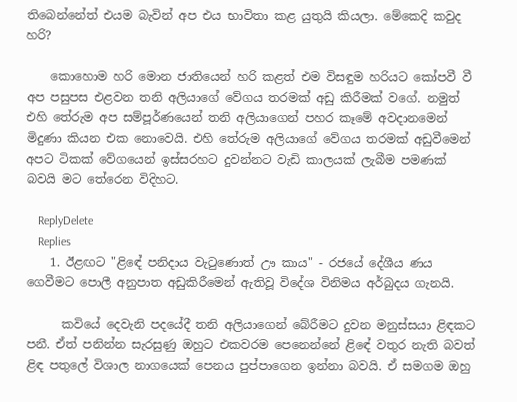තිබෙන්නේත් එයම බැවින් අප එය භාවිතා කළ යුතුයි කියලා. මේකෙදි කවුද හරි?

    කොහොම හරි මොන ජාතියෙන් හරි කළත් එම විසඳුම හරියට කෝපවී වී අප පසුපස එළවන තනි අලියාගේ වේගය තරමක් අඩු කිරීමක් වගේ. නමුත් එහි තේරුම අප සම්පූර්ණයෙන් තනි අලියාගෙන් පහර කෑමේ අවදානමෙන් මිදුණා කියන එක නොවෙයි. එහි තේරුම අලියාගේ වේගය තරමක් අඩුවීමෙන් අපට ටිකක් වේගයෙන් ඉස්සරහට දුවන්නට වැඩි කාලයක් ලැබීම පමණක් බවයි මට තේරෙන විදිහට.

    ReplyDelete
    Replies
    1. ඊළඟට "ළිඳේ පනිදාය වැටුණොත් ඌ කාය" - රජයේ දේශීය ණය ගෙවීමට පොලී අනුපාත අඩුකිරීමෙන් ඇතිවූ විදේශ විනිමය අර්බුදය ගැනයි.

      කවියේ දෙවැනි පදයේදී තනි අලියාගෙන් බේරීමට දුවන මනුස්සයා ළිඳකට පනී. ඒත් පනින්න සැරසුණු ඔහුට එකවරම පෙනෙන්නේ ළිඳේ වතුර නැති බවත් ළිඳ පතුලේ විශාල නාගයෙක් පෙනය පුප්පාගෙන ඉන්නා බවයි. ඒ සමගම ඔහු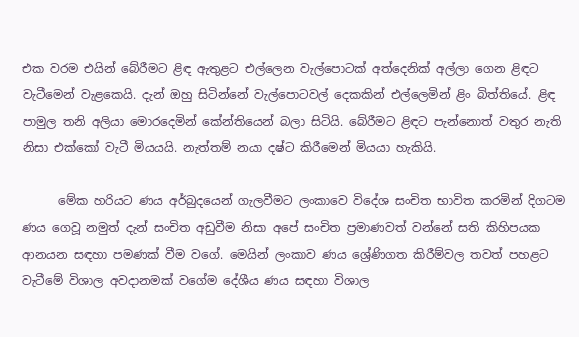එක වරම එයින් බේරීමට ළිඳ ඇතුළට එල්ලෙන වැල්පොටක් අත්දෙනික් අල්ලා ගෙන ළිඳට වැටීමෙන් වැළකෙයි. දැන් ඔහු සිටින්නේ වැල්පොටවල් දෙකකින් එල්ලෙමින් ළිං බිත්තියේ. ළිඳ පාමුල තනි අලියා මොරදෙමින් කේන්තියෙන් බලා සිටියි. බේරීමට ළිඳට පැන්නොත් වතුර නැති නිසා එක්කෝ වැටී මියයයි. නැත්තම් නයා දෂ්ට කිරීමෙන් මියයා හැකියි.

      මේක හරියට ණය අර්බුදයෙන් ගැලවීමට ලංකාවෙ විදේශ සංචිත භාවිත කරමින් දිගටම ණය ගෙවූ නමුත් දැන් සංචිත අඩුවීම නිසා අපේ සංචිත ප්‍රමාණවත් වන්නේ සති කිහිපයක ආනයන සඳහා පමණක් වීම වගේ. මෙයින් ලංකාව ණය ශ්‍රේණිගත කිරීම්වල තවත් පහළට වැටීමේ විශාල අවදානමක් වගේම දේශීය ණය සඳහා විශාල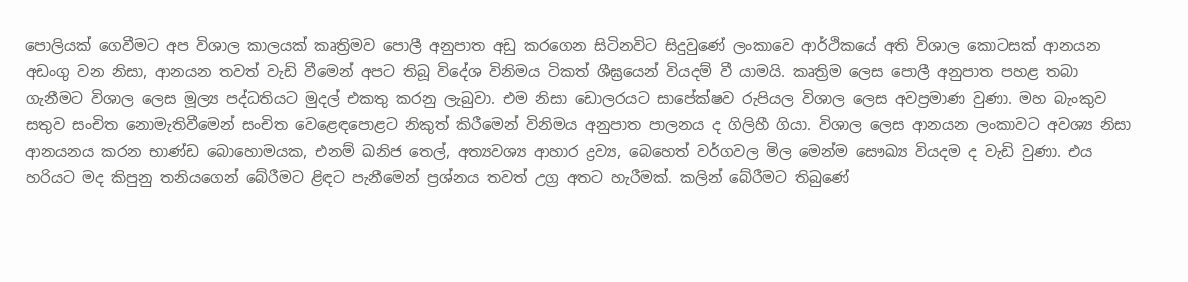පොලියක් ගෙවීමට අප විශාල කාලයක් කෘත්‍රිමව පොලී අනුපාත අඩු කරගෙන සිටිනවිට සිදුවුණේ ලංකාවෙ ආර්ථිකයේ අති විශාල කොටසක් ආනයන අඩංගු වන නිසා, ආනයන තවත් වැඩි වීමෙන් අපට තිබූ විදේශ විනිමය ටිකත් ශීඝ්‍රයෙන් වියදම් වී යාමයි. කෘත්‍රිම ලෙස පොලී අනුපාත පහළ තබා ගැනීමට විශාල ලෙස මූල්‍ය පද්ධතියට මුදල් එකතු කරනු ලැබුවා. එම නිසා ඩොලරයට සාපේක්ෂව රුපියල විශාල ලෙස අවප්‍රමාණ වුණා. මහ බැංකුව සතුව සංචිත නොමැතිවීමෙන් සංචිත වෙළෙඳපොළට නිකුත් කිරීමෙන් විනිමය අනුපාත පාලනය ද ගිලිහී ගියා. විශාල ලෙස ආනයන ලංකාවට අවශ්‍ය නිසා ආනයනය කරන භාණ්ඩ බොහොමයක, එනම් ඛනිජ තෙල්, අත්‍යවශ්‍ය ආහාර ද්‍රව්‍ය, බෙහෙත් වර්ගවල මිල මෙන්ම සෞඛ්‍ය වියදම ද වැඩි වුණා. එය හරියට මද කිපුනු තනියගෙන් බේරීමට ළිඳට පැනීමෙන් ප්‍රශ්නය තවත් උග්‍ර අතට හැරීමක්. කලින් බේරීමට තිබුණේ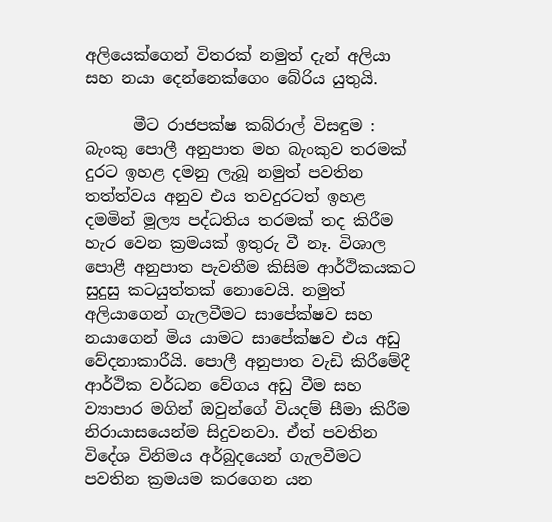අලියෙක්ගෙන් විතරක් නමුත් දැන් අලියා සහ නයා දෙන්නෙක්ගෙං බේරිය යුතුයි.

      මීට රාජපක්ෂ කබ්රාල් විසඳුම : බැංකු පොලී අනුපාත මහ බැංකුව තරමක් දුරට ඉහළ දමනු ලැබූ නමුත් පවතින තත්ත්වය අනුව එය තවදුරටත් ඉහළ දමමින් මූල්‍ය පද්ධතිය තරමක් තද කිරීම හැර වෙන ක්‍රමයක් ඉතුරු වී නෑ. විශාල පොළී අනුපාත පැවතීම කිසිම ආර්ථිකයකට සුදුසු කටයුත්තක් නොවෙයි. නමුත් අලියාගෙන් ගැලවීමට සාපේක්ෂව සහ නයාගෙන් මිය යාමට සාපේක්ෂව එය අඩු වේදනාකාරීයි. පොලී අනුපාත වැඩි කිරීමේදී ආර්ථික වර්ධන වේගය අඩු වීම සහ ව්‍යාපාර මගින් ඔවුන්ගේ වියදම් සීමා කිරීම නිරායාසයෙන්ම සිදුවනවා. ඒත් පවතින විදේශ විනිමය අර්බුදයෙන් ගැලවීමට පවතින ක්‍රමයම කරගෙන යන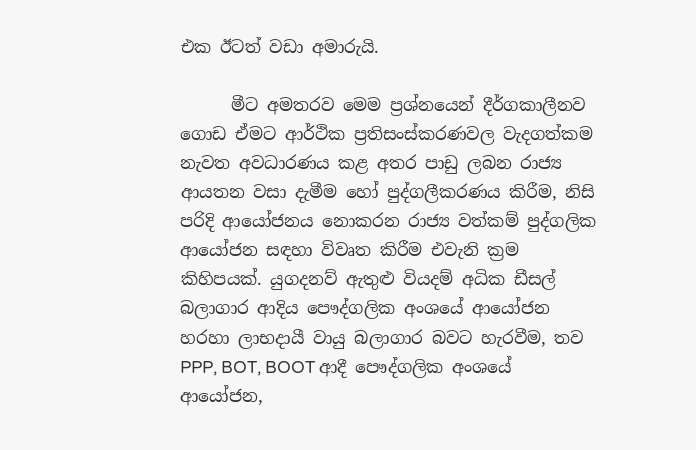එක ඊටත් වඩා අමාරුයි.

      මීට අමතරව මෙම ප්‍රශ්නයෙන් දීර්ගකාලීනව ගොඩ ඒමට ආර්ථික ප්‍රතිසංස්කරණවල වැදගත්කම නැවත අවධාරණය කළ අතර පාඩු ලබන රාජ්‍ය ආයතන වසා දැමීම හෝ පුද්ගලීකරණය කිරීම, නිසි පරිදි ආයෝජනය නොකරන රාජ්‍ය වත්කම් පුද්ගලික ආයෝජන සඳහා විවෘත කිරීම එවැනි ක්‍රම කිහිපයක්. යුගදනව් ඇතුළු වියදම් අධික ඩීසල් බලාගාර ආදිය පෞද්ගලික අංශයේ ආයෝජන හරහා ලාභදායී වායු බලාගාර බවට හැරවීම, තව PPP, BOT, BOOT ආදී පෞද්ගලික අංශයේ ආයෝජන,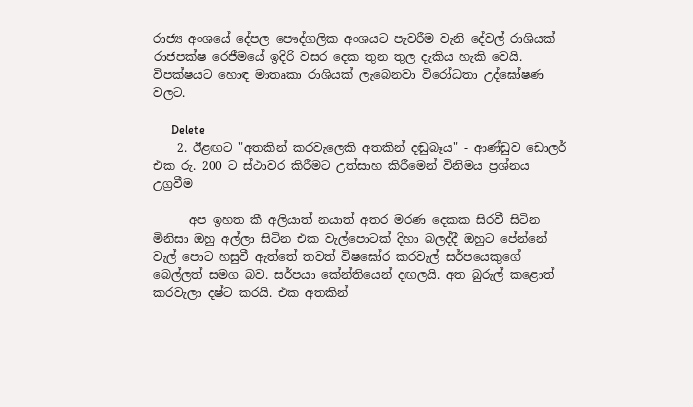රාජ්‍ය අංශයේ දේපල පෞද්ගලික අංශයට පැවරීම වැනි දේවල් රාශියක් රාජපක්ෂ රෙජීමයේ ඉදිරි වසර දෙක තුන තුල දැකිය හැකි වෙයි. විපක්ෂයට හොඳ මාතෘකා රාශියක් ලැබෙනවා විරෝධතා උද්ඝෝෂණ වලට.

      Delete
    2. ඊළඟට "අතකින් කරවැලෙකි අතකින් දඬුබෑය" - ආණ්ඩුව ඩොලර් එක රු. 200 ට ස්ථාවර කිරීමට උත්සාහ කිරීමෙන් විනිමය ප්‍රශ්නය උග්‍රවීම

      අප ඉහත කී අලියාත් නයාත් අතර මරණ දෙකක සිරවී සිටින මිනිසා ඔහු අල්ලා සිටින එක වැල්පොටක් දිහා බලද්දී ඔහුට පේන්නේ වැල් පොට හසුවී ඇත්තේ තවත් විෂඝෝර කරවැල් සර්පයෙකුගේ බෙල්ලත් සමග බව. සර්පයා කේන්තියෙන් දඟලයි. අත බුරුල් කළොත් කරවැලා දෂ්ට කරයි. එක අතකින්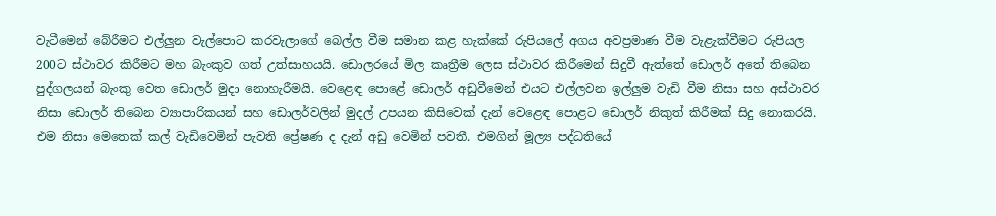වැටීමෙන් බේරීමට එල්ලුන වැල්පොට කරවැලාගේ බෙල්ල වීම සමාන කළ හැක්කේ රුපියලේ අගය අවප්‍රමාණ වීම වැළැක්වීමට රුපියල 200ට ස්ථාවර කිරීමට මහ බැංකුව ගත් උත්සාහයයි. ඩොලරයේ මිල කෘත්‍රීම ලෙස ස්ථාවර කිරීමෙන් සිදුවී ඇත්තේ ඩොලර් අතේ තිබෙන පුද්ගලයන් බැංකු වෙත ඩොලර් මුදා නොහැරීමයි. වෙළෙඳ පොළේ ඩොලර් අඩුවීමෙන් එයට එල්ලවන ඉල්ලුම වැඩි වීම නිසා සහ අස්ථාවර නිසා ඩොලර් තිබෙන ව්‍යාපාරිකයන් සහ ඩොලර්වලින් මුදල් උපයන කිසිවෙක් දැන් වෙළෙඳ පොළට ඩොලර් නිකුත් කිරීමක් සිදු නොකරයි. එම නිසා මෙතෙක් කල් වැඩිවෙමින් පැවති ප්‍රේෂණ ද දැන් අඩු වෙමින් පවතී. එමගින් මූල්‍ය පද්ධතියේ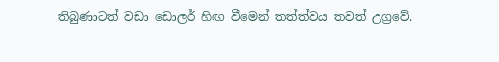තිබුණාටත් වඩා ඩොලර් හිඟ වීමෙන් තත්ත්වය තවත් උග්‍රවේ.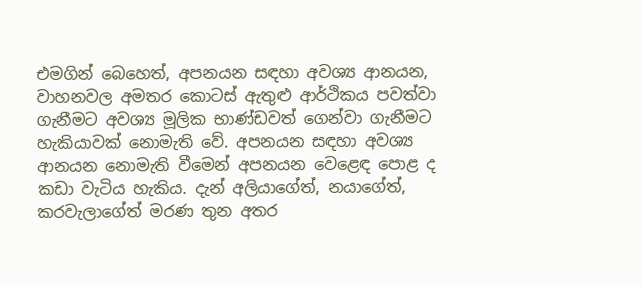එමගින් බෙහෙත්, අපනයන සඳහා අවශ්‍ය ආනයන, වාහනවල අමතර කොටස් ඇතුළු ආර්ථිකය පවත්වා ගැනීමට අවශ්‍ය මූලික භාණ්ඩවත් ගෙන්වා ගැනීමට හැකියාවක් නොමැති වේ. අපනයන සඳහා අවශ්‍ය ආනයන නොමැති වීමෙන් අපනයන වෙළෙඳ පොළ ද කඩා වැටිය හැකිය. දැන් අලියාගේත්, නයාගේත්, කරවැලාගේත් මරණ තුන අතර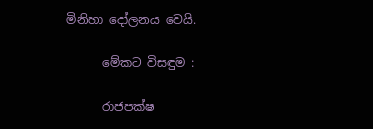මිනිහා දෝලනය වෙයි.

      මේකට විසඳුම :

      රාජපක්ෂ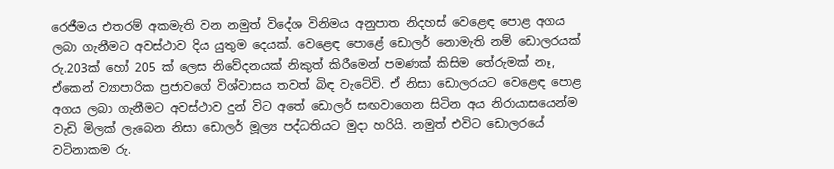රෙජීමය එතරම් අකමැති වන නමුත් විදේශ විනිමය අනුපාත නිදහස් වෙළෙඳ පොළ අගය ලබා ගැනීමට අවස්ථාව දිය යුතුම දෙයක්. වෙළෙඳ පොළේ ඩොලර් නොමැති නම් ඩොලරයක් රු.203ක් හෝ 205 ක් ලෙස නිවේදනයක් නිකුත් කිරීමෙන් පමණක් කිසිම තේරුමක් නෑ, ඒකෙන් ව්‍යාපාරික ප්‍රජාවගේ විශ්වාසය තවත් බිඳ වැටේවි. ඒ නිසා ඩොලරයට වෙළෙඳ පොළ අගය ලබා ගැනීමට අවස්ථාව දුන් විට අතේ ඩොලර් සඟවාගෙන සිටින අය නිරායාසයෙන්ම වැඩි මිලක් ලැබෙන නිසා ඩොලර් මූල්‍ය පද්ධතියට මුදා හරියි. නමුත් එවිට ඩොලරයේ වටිනාකම රු.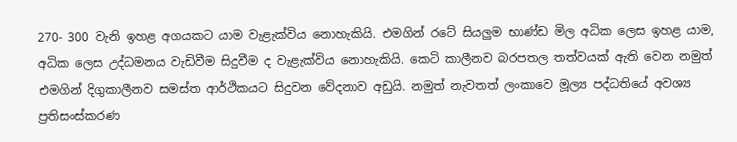270- 300 වැනි ඉහළ අගයකට යාම වැළැක්විය නොහැකියි. එමගින් රටේ සියලුම භාණ්ඩ මිල අධික ලෙස ඉහළ යාම, අධික ලෙස උද්ධමනය වැඩිවීම සිදුවීම ද වැළැක්විය නොහැකියි. කෙටි කාලීනව බරපතල තත්වයක් ඇති වෙන නමුත් එමගින් දිගුකාලීනව සමස්ත ආර්ථිකයට සිදුවන වේදනාව අඩුයි. නමුත් නැවතත් ලංකාවෙ මූල්‍ය පද්ධතියේ අවශ්‍ය ප්‍රතිසංස්කරණ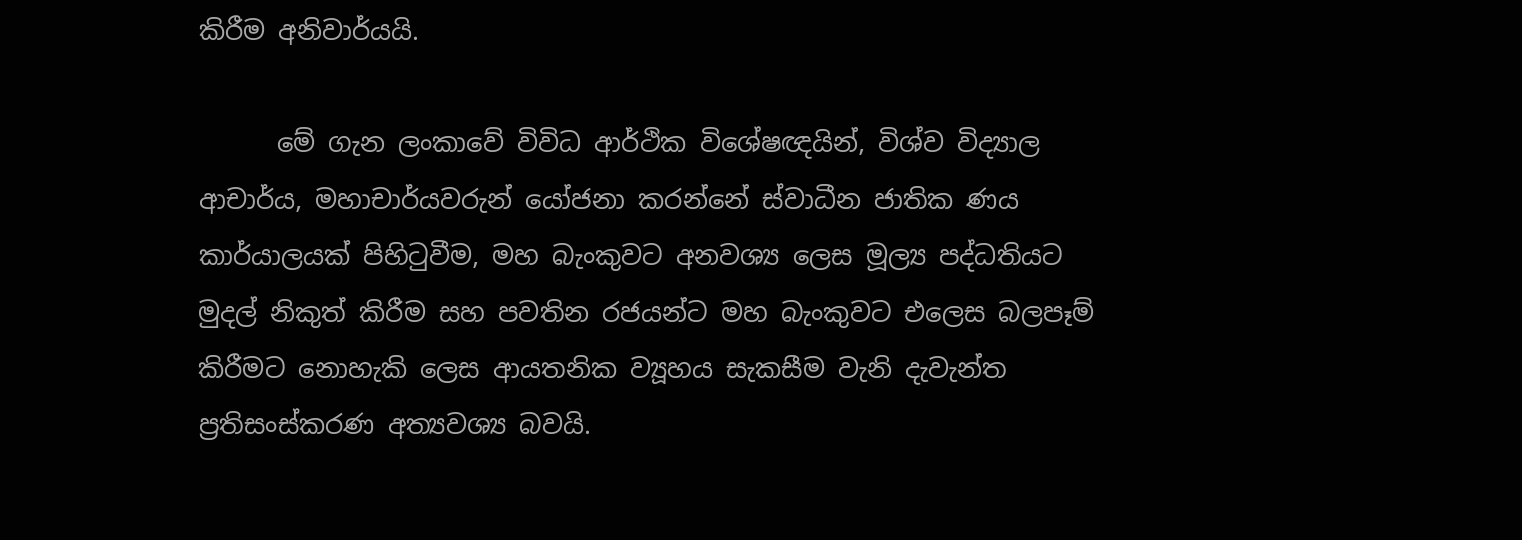කිරීම අනිවාර්යයි.

      මේ ගැන ලංකාවේ විවිධ ආර්ථික විශේෂඥයින්, විශ්ව විද්‍යාල ආචාර්ය, මහාචාර්යවරුන් යෝජනා කරන්නේ ස්වාධීන ජාතික ණය කාර්යාලයක් පිහිටුවීම, මහ බැංකුවට අනවශ්‍ය ලෙස මූල්‍ය පද්ධතියට මුදල් නිකුත් කිරීම සහ පවතින රජයන්ට මහ බැංකුවට එලෙස බලපෑම් කිරීමට නොහැකි ලෙස ආයතනික ව්‍යූහය සැකසීම වැනි දැවැන්ත ප්‍රතිසංස්කරණ අත්‍යවශ්‍ය බවයි.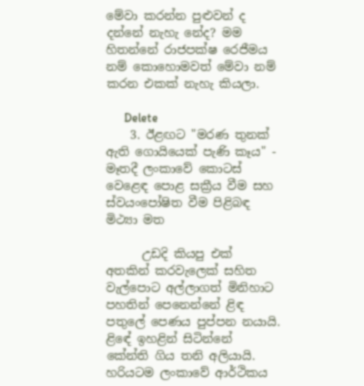මේවා කරන්න පුළුවන් ද දන්නේ නැහැ නේද? මම හිතන්නේ රාජපක්ෂ රෙජීමය නම් කොහොමවත් මේවා නම් කරන එකක් නැහැ කියලා.

      Delete
    3. ඊළඟට "මරණ තුනක් ඇති ගොයියෙක් පැණි කෑය" - මෑතදී ලංකාවේ කොටස් වෙළෙඳ පොළ සක්‍රීය වීම සහ ස්වයංපෝෂිත වීම පිළිබඳ මිථ්‍යා මත

      උඩදි කියපු එක් අතකින් කරවැලෙක් සහිත වැල්පොට අල්ලාගත් මිනිහාට පහතින් පෙනෙන්නේ ළිඳ පතුලේ පෙණය පුප්පන නයායි. ළිඳේ ඉහළින් සිටින්නේ කේන්ති ගිය තනි අලියායි. හරියටම ලංකාවේ ආර්ථිකය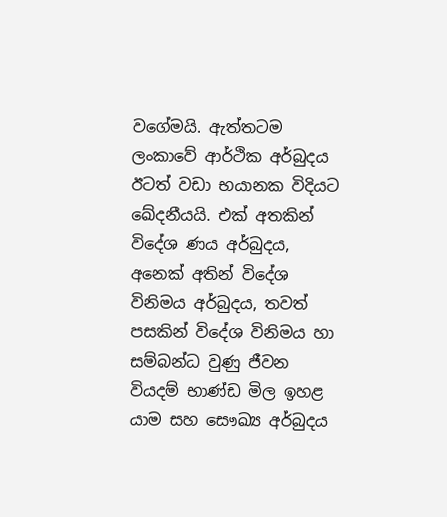වගේමයි. ඇත්තටම ලංකාවේ ආර්ථික අර්බුදය ඊටත් වඩා භයානක විදියට ඛේදනීයයි. එක් අතකින් විදේශ ණය අර්බුදය, අනෙක් අතින් විදේශ විනිමය අර්බුදය, තවත් පසකින් විදේශ විනිමය හා සම්බන්ධ වුණු ජීවන වියදම් භාණ්ඩ මිල ඉහළ යාම සහ සෞඛ්‍ය අර්බුදය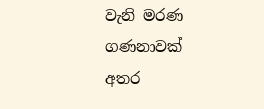වැනි මරණ ගණනාවක් අතර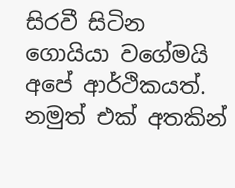සිරවී සිටින ගොයියා වගේමයි අපේ ආර්ථිකයත්. නමුත් එක් අතකින්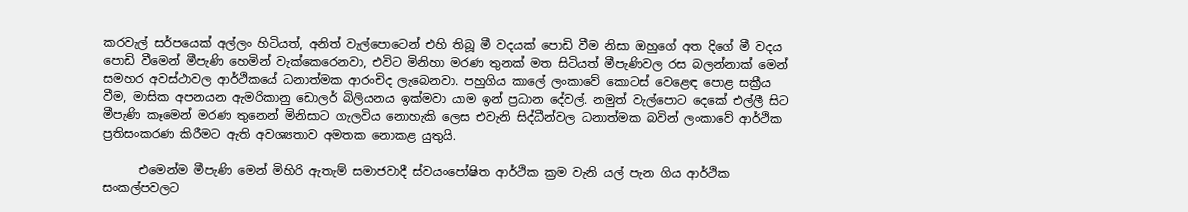කරවැල් සර්පයෙක් අල්ලං හිටියත්, අනිත් වැල්පොටෙන් එහි තිබූ මී වදයක් පොඩි වීම නිසා ඔහුගේ අත දිගේ මී වදය පොඩි වීමෙන් මීපැණි හෙමින් වැක්කෙරෙනවා, එවිට මිනිහා මරණ තුනක් මත සිටියත් මීපැණිවල රස බලන්නාක් මෙන් සමහර අවස්ථාවල ආර්ථිකයේ ධනාත්මක ආරංචිද ලැබෙනවා. පහුගිය කාලේ ලංකාවේ කොටස් වෙළෙඳ පොළ සක්‍රීය වීම, මාසික අපනයන ඇමරිකානු ඩොලර් බිලියනය ඉක්මවා යාම ඉන් ප්‍රධාන දේවල්. නමුත් වැල්පොට දෙකේ එල්ලී සිට මීපැණි කෑමෙන් මරණ තුනෙන් මිනිසාට ගැලවිය නොහැකි ලෙස එවැනි සිද්ධීන්වල ධනාත්මක බවින් ලංකාවේ ආර්ථික ප්‍රතිසංකරණ කිරීමට ඇති අවශ්‍යතාව අමතක නොකළ යුතුයි.

      එමෙන්ම මීපැණි මෙන් මිහිරි ඇතැම් සමාජවාදී ස්වයංපෝෂිත ආර්ථික ක්‍රම වැනි යල් පැන ගිය ආර්ථික සංකල්පවලට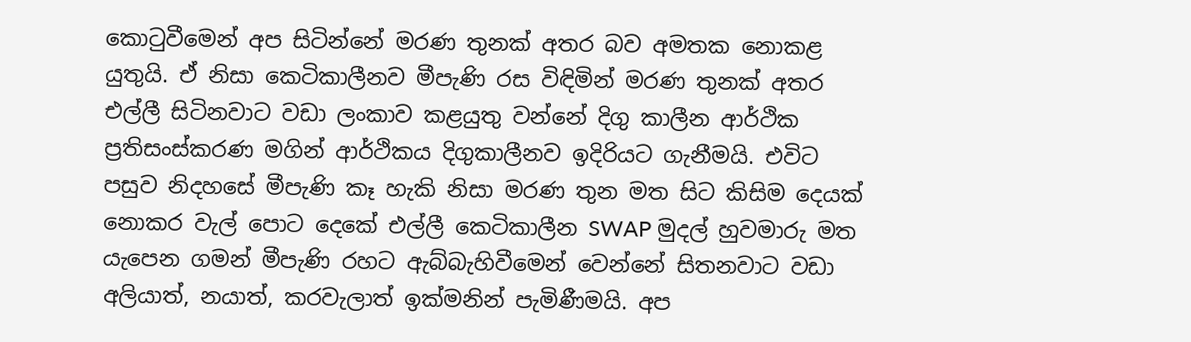කොටුවීමෙන් අප සිටින්නේ මරණ තුනක් අතර බව අමතක නොකළ යුතුයි. ඒ නිසා කෙටිකාලීනව මීපැණි රස විඳිමින් මරණ තුනක් අතර එල්ලී සිටිනවාට වඩා ලංකාව කළයුතු වන්නේ දිගු කාලීන ආර්ථික ප්‍රතිසංස්කරණ මගින් ආර්ථිකය දිගුකාලීනව ඉදිරියට ගැනීමයි. එවිට පසුව නිදහසේ මීපැණි කෑ හැකි නිසා මරණ තුන මත සිට කිසිම දෙයක් නොකර වැල් පොට දෙකේ එල්ලී කෙටිකාලීන SWAP මුදල් හුවමාරු මත යැපෙන ගමන් මීපැණි රහට ඇබ්බැහිවීමෙන් වෙන්නේ සිතනවාට වඩා අලියාත්, නයාත්, කරවැලාත් ඉක්මනින් පැමිණීමයි. අප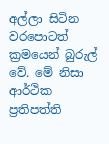අල්ලා සිටින වරපොටත් ක්‍රමයෙන් බුරුල් වේ. මේ නිසා ආර්ථික ප්‍රතිපත්ති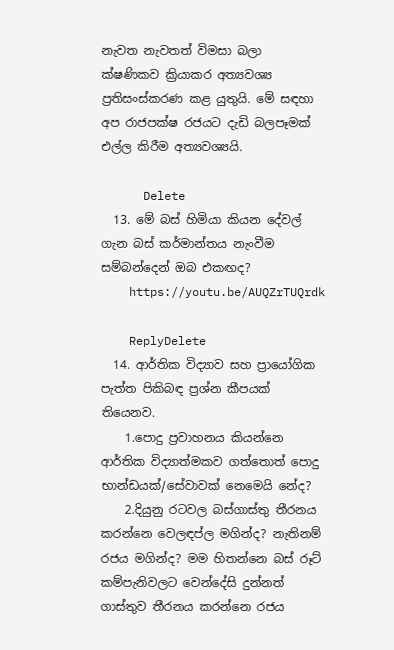නැවත නැවතත් විමසා බලා ක්ෂණිකව ක්‍රියාකර අත්‍යවශ්‍ය ප්‍රතිසංස්කරණ කළ යුතුයි. මේ සඳහා අප රාජපක්ෂ රජයට දැඩි බලපෑමක් එල්ල කිරීම අත්‍යවශ්‍යයි.

      Delete
  13. මේ බස් හිමියා කියන දේවල් ගැන බස් කර්මාන්තය නැංවීම සම්බන්දෙන් ඔබ එකඟද?
    https://youtu.be/AUQZrTUQrdk

    ReplyDelete
  14. ආර්තික විද්‍යාව සහ ප්‍රායෝගික පැත්ත පිකිබඳ ප්‍රශ්න කීපයක් තියෙනව.
    1.පොදු ප්‍රවාහනය කියන්නෙ ආර්තික විද්‍යාත්මකව ගත්තොත් පොදු භාන්ඩයක්/සේවාවක් නෙමෙයි නේද?
    2.දියුනු රටවල බස්ගාස්තු තීරනය කරන්නෙ වෙලඳප්ල මගින්ද? නැතිනම් රජය මගින්ද? මම හිතන්නෙ බස් රූට් කම්පැනිවලට වෙන්දේසි දුන්නත් ගාස්තුව තීරනය කරන්නෙ රජය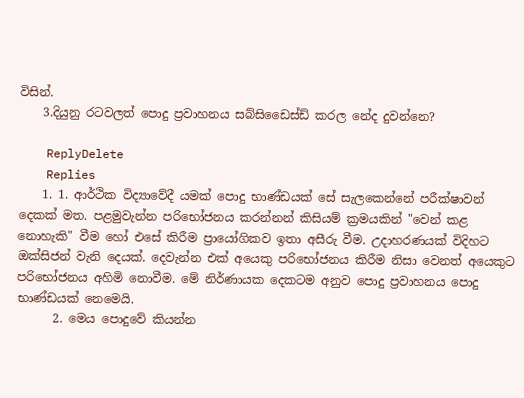විසින්.
    3.දියුනු රටවලත් පොදු ප්‍රවාහනය සබ්සිඩෛස්ඩ් කරල නේද දුවන්නෙ?

    ReplyDelete
    Replies
    1. 1. ආර්ථික විද්‍යාවේදී යමක් පොදු භාණ්ඩයක් සේ සැලකෙන්නේ පරීක්ෂාවන් දෙකක් මත. පළමුවැන්න පරිභෝජනය කරන්නන් කිසියම් ක්‍රමයකින් "වෙන් කළ නොහැකි" වීම හෝ එසේ කිරීම ප්‍රායෝගිකව ඉතා අසීරු වීම. උදාහරණයක් විදිහට ඔක්සිජන් වැනි දෙයක්. දෙවැන්න එක් අයෙකු පරිභෝජනය කිරීම නිසා වෙනත් අයෙකුට පරිභෝජනය අහිමි නොවීම. මේ නිර්ණායක දෙකටම අනුව පොදු ප්‍රවාහනය පොදු භාණ්ඩයක් නෙමෙයි.
      2. මෙය පොදුවේ කියන්න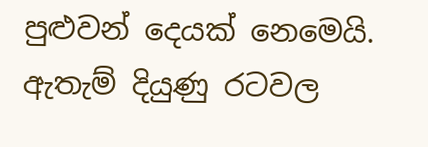පුළුවන් දෙයක් නෙමෙයි. ඇතැම් දියුණු රටවල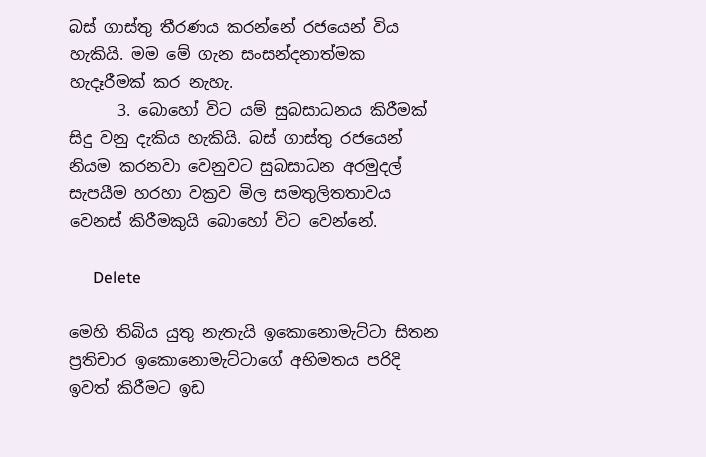බස් ගාස්තු තීරණය කරන්නේ රජයෙන් විය හැකියි. මම මේ ගැන සංසන්දනාත්මක හැදෑරීමක් කර නැහැ.
      3. බොහෝ විට යම් සුබසාධනය කිරීමක් සිදු වනු දැකිය හැකියි. බස් ගාස්තු රජයෙන් නියම කරනවා වෙනුවට සුබසාධන අරමුදල් සැපයීම හරහා වක්‍රව මිල සමතුලිතතාවය වෙනස් කිරීමකුයි බොහෝ විට වෙන්නේ.

      Delete

මෙහි තිබිය යුතු නැතැයි ඉකොනොමැට්ටා සිතන ප්‍රතිචාර ඉකොනොමැට්ටාගේ අභිමතය පරිදි ඉවත් කිරීමට ඉඩ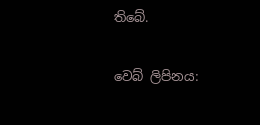තිබේ.

වෙබ් ලිපිනය: